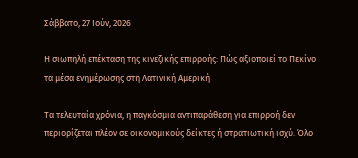Σάββατο, 27 Ιούν, 2026

Η σιωπηλή επέκταση της κινεζικής επιρροής: Πώς αξιοποιεί το Πεκίνο τα μέσα ενημέρωσης στη Λατινική Αμερική

Τα τελευταία χρόνια, η παγκόσμια αντιπαράθεση για επιρροή δεν περιορίζεται πλέον σε οικονομικούς δείκτες ή στρατιωτική ισχύ. Όλο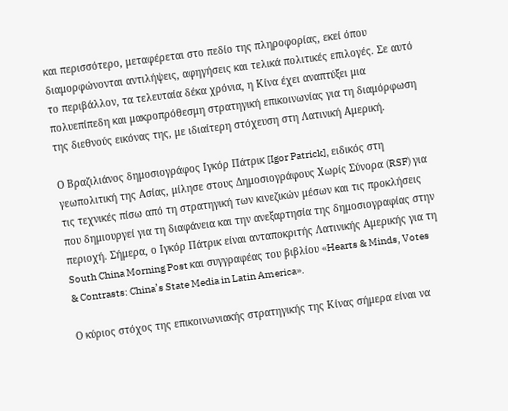και περισσότερο, μεταφέρεται στο πεδίο της πληροφορίας, εκεί όπου διαμορφώνονται αντιλήψεις, αφηγήσεις και τελικά πολιτικές επιλογές. Σε αυτό το περιβάλλον, τα τελευταία δέκα χρόνια, η Κίνα έχει αναπτύξει μια πολυεπίπεδη και μακροπρόθεσμη στρατηγική επικοινωνίας για τη διαμόρφωση της διεθνούς εικόνας της, με ιδιαίτερη στόχευση στη Λατινική Αμερική.

Ο Βραζιλιάνος δημοσιογράφος Ιγκόρ Πάτρικ [Igor Patrick], ειδικός στη γεωπολιτική της Ασίας, μίλησε στους Δημοσιογράφους Χωρίς Σύνορα (RSF) για τις τεχνικές πίσω από τη στρατηγική των κινεζικών μέσων και τις προκλήσεις που δημιουργεί για τη διαφάνεια και την ανεξαρτησία της δημοσιογραφίας στην περιοχή. Σήμερα, ο Ιγκόρ Πάτρικ είναι ανταποκριτής Λατινικής Αμερικής για τη South China Morning Post και συγγραφέας του βιβλίου «Hearts & Minds, Votes & Contrasts: China’s State Media in Latin America».

Ο κύριος στόχος της επικοινωνιακής στρατηγικής της Κίνας σήμερα είναι να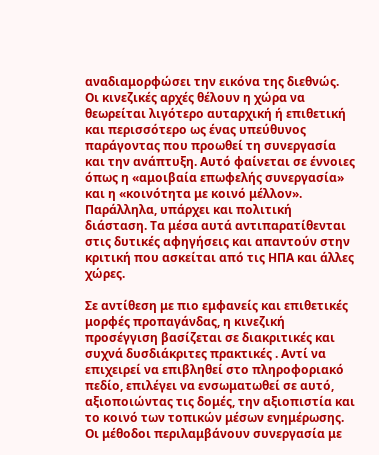αναδιαμορφώσει την εικόνα της διεθνώς. Οι κινεζικές αρχές θέλουν η χώρα να θεωρείται λιγότερο αυταρχική ή επιθετική και περισσότερο ως ένας υπεύθυνος παράγοντας που προωθεί τη συνεργασία και την ανάπτυξη. Αυτό φαίνεται σε έννοιες όπως η «αμοιβαία επωφελής συνεργασία» και η «κοινότητα με κοινό μέλλον». Παράλληλα, υπάρχει και πολιτική διάσταση. Τα μέσα αυτά αντιπαρατίθενται στις δυτικές αφηγήσεις και απαντούν στην κριτική που ασκείται από τις ΗΠΑ και άλλες χώρες.

Σε αντίθεση με πιο εμφανείς και επιθετικές μορφές προπαγάνδας, η κινεζική προσέγγιση βασίζεται σε διακριτικές και συχνά δυσδιάκριτες πρακτικές . Αντί να επιχειρεί να επιβληθεί στο πληροφοριακό πεδίο, επιλέγει να ενσωματωθεί σε αυτό, αξιοποιώντας τις δομές, την αξιοπιστία και το κοινό των τοπικών μέσων ενημέρωσης. Οι μέθοδοι περιλαμβάνουν συνεργασία με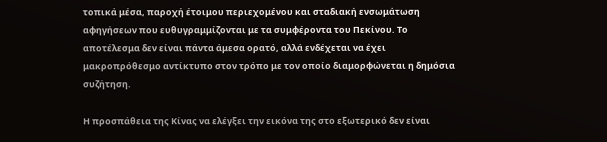τοπικά μέσα, παροχή έτοιμου περιεχομένου και σταδιακή ενσωμάτωση αφηγήσεων που ευθυγραμμίζονται με τα συμφέροντα του Πεκίνου. Το αποτέλεσμα δεν είναι πάντα άμεσα ορατό, αλλά ενδέχεται να έχει μακροπρόθεσμο αντίκτυπο στον τρόπο με τον οποίο διαμορφώνεται η δημόσια συζήτηση.

Η προσπάθεια της Κίνας να ελέγξει την εικόνα της στο εξωτερικό δεν είναι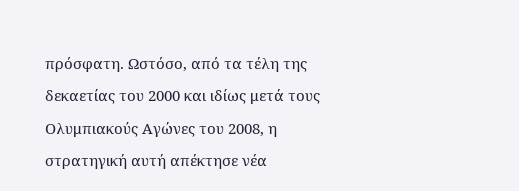πρόσφατη. Ωστόσο, από τα τέλη της δεκαετίας του 2000 και ιδίως μετά τους Ολυμπιακούς Αγώνες του 2008, η στρατηγική αυτή απέκτησε νέα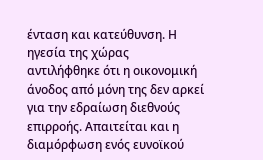ένταση και κατεύθυνση. Η ηγεσία της χώρας αντιλήφθηκε ότι η οικονομική άνοδος από μόνη της δεν αρκεί για την εδραίωση διεθνούς επιρροής. Απαιτείται και η διαμόρφωση ενός ευνοϊκού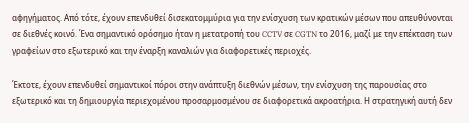αφηγήματος. Από τότε, έχουν επενδυθεί δισεκατομμύρια για την ενίσχυση των κρατικών μέσων που απευθύνονται σε διεθνές κοινό. Ένα σημαντικό ορόσημο ήταν η μετατροπή του CCTV σε CGTN το 2016, μαζί με την επέκταση των γραφείων στο εξωτερικό και την έναρξη καναλιών για διαφορετικές περιοχές.

Έκτοτε, έχουν επενδυθεί σημαντικοί πόροι στην ανάπτυξη διεθνών μέσων, την ενίσχυση της παρουσίας στο εξωτερικό και τη δημιουργία περιεχομένου προσαρμοσμένου σε διαφορετικά ακροατήρια. Η στρατηγική αυτή δεν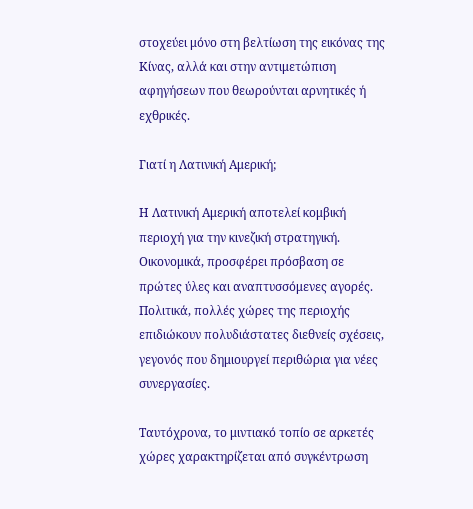στοχεύει μόνο στη βελτίωση της εικόνας της Κίνας, αλλά και στην αντιμετώπιση αφηγήσεων που θεωρούνται αρνητικές ή εχθρικές.

Γιατί η Λατινική Αμερική;

Η Λατινική Αμερική αποτελεί κομβική περιοχή για την κινεζική στρατηγική. Οικονομικά, προσφέρει πρόσβαση σε πρώτες ύλες και αναπτυσσόμενες αγορές. Πολιτικά, πολλές χώρες της περιοχής επιδιώκουν πολυδιάστατες διεθνείς σχέσεις, γεγονός που δημιουργεί περιθώρια για νέες συνεργασίες.

Ταυτόχρονα, το μιντιακό τοπίο σε αρκετές χώρες χαρακτηρίζεται από συγκέντρωση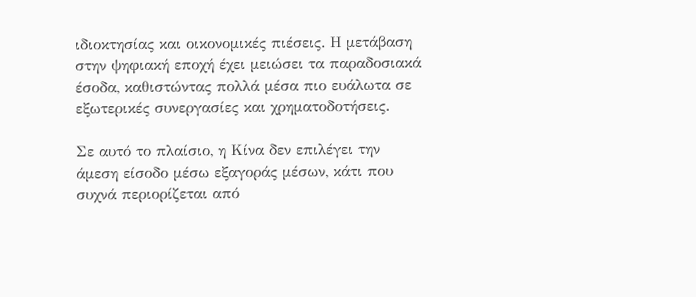ιδιοκτησίας και οικονομικές πιέσεις. Η μετάβαση στην ψηφιακή εποχή έχει μειώσει τα παραδοσιακά έσοδα, καθιστώντας πολλά μέσα πιο ευάλωτα σε εξωτερικές συνεργασίες και χρηματοδοτήσεις.

Σε αυτό το πλαίσιο, η Κίνα δεν επιλέγει την άμεση είσοδο μέσω εξαγοράς μέσων, κάτι που συχνά περιορίζεται από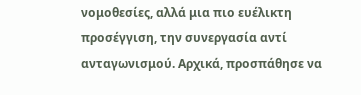νομοθεσίες, αλλά μια πιο ευέλικτη προσέγγιση, την συνεργασία αντί ανταγωνισμού. Αρχικά, προσπάθησε να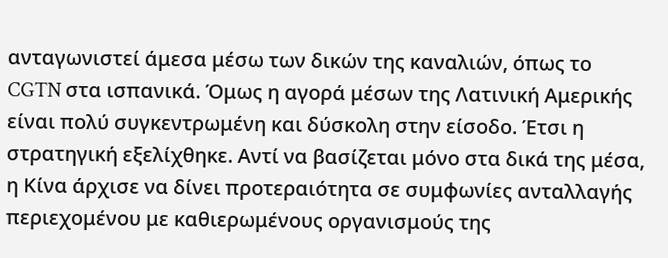ανταγωνιστεί άμεσα μέσω των δικών της καναλιών, όπως το CGTN στα ισπανικά. Όμως η αγορά μέσων της Λατινική Αμερικής είναι πολύ συγκεντρωμένη και δύσκολη στην είσοδο. Έτσι η στρατηγική εξελίχθηκε. Αντί να βασίζεται μόνο στα δικά της μέσα, η Κίνα άρχισε να δίνει προτεραιότητα σε συμφωνίες ανταλλαγής περιεχομένου με καθιερωμένους οργανισμούς της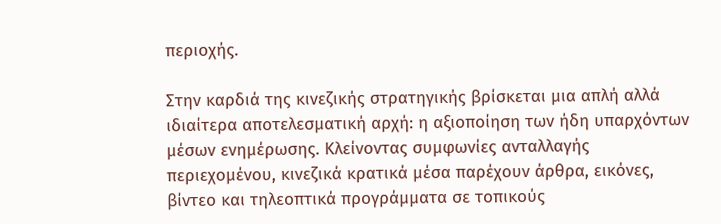περιοχής.

Στην καρδιά της κινεζικής στρατηγικής βρίσκεται μια απλή αλλά ιδιαίτερα αποτελεσματική αρχή: η αξιοποίηση των ήδη υπαρχόντων μέσων ενημέρωσης. Κλείνοντας συμφωνίες ανταλλαγής περιεχομένου, κινεζικά κρατικά μέσα παρέχουν άρθρα, εικόνες, βίντεο και τηλεοπτικά προγράμματα σε τοπικούς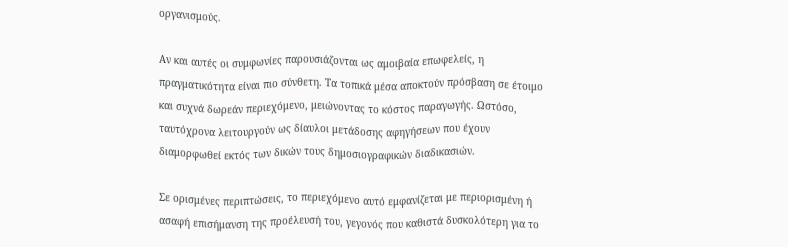οργανισμούς.

Αν και αυτές οι συμφωνίες παρουσιάζονται ως αμοιβαία επωφελείς, η πραγματικότητα είναι πιο σύνθετη. Τα τοπικά μέσα αποκτούν πρόσβαση σε έτοιμο και συχνά δωρεάν περιεχόμενο, μειώνοντας το κόστος παραγωγής. Ωστόσο, ταυτόχρονα λειτουργούν ως δίαυλοι μετάδοσης αφηγήσεων που έχουν διαμορφωθεί εκτός των δικών τους δημοσιογραφικών διαδικασιών.

Σε ορισμένες περιπτώσεις, το περιεχόμενο αυτό εμφανίζεται με περιορισμένη ή ασαφή επισήμανση της προέλευσή του, γεγονός που καθιστά δυσκολότερη για το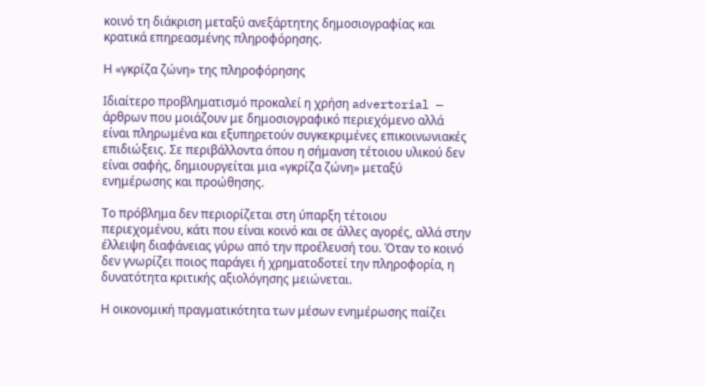κοινό τη διάκριση μεταξύ ανεξάρτητης δημοσιογραφίας και κρατικά επηρεασμένης πληροφόρησης.

Η «γκρίζα ζώνη» της πληροφόρησης

Ιδιαίτερο προβληματισμό προκαλεί η χρήση advertorial — άρθρων που μοιάζουν με δημοσιογραφικό περιεχόμενο αλλά είναι πληρωμένα και εξυπηρετούν συγκεκριμένες επικοινωνιακές επιδιώξεις. Σε περιβάλλοντα όπου η σήμανση τέτοιου υλικού δεν είναι σαφής, δημιουργείται μια «γκρίζα ζώνη» μεταξύ ενημέρωσης και προώθησης.

Το πρόβλημα δεν περιορίζεται στη ύπαρξη τέτοιου περιεχομένου, κάτι που είναι κοινό και σε άλλες αγορές, αλλά στην έλλειψη διαφάνειας γύρω από την προέλευσή του. Όταν το κοινό δεν γνωρίζει ποιος παράγει ή χρηματοδοτεί την πληροφορία, η δυνατότητα κριτικής αξιολόγησης μειώνεται.

Η οικονομική πραγματικότητα των μέσων ενημέρωσης παίζει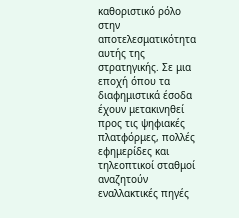καθοριστικό ρόλο στην αποτελεσματικότητα αυτής της στρατηγικής. Σε μια εποχή όπου τα διαφημιστικά έσοδα έχουν μετακινηθεί προς τις ψηφιακές πλατφόρμες, πολλές εφημερίδες και τηλεοπτικοί σταθμοί αναζητούν εναλλακτικές πηγές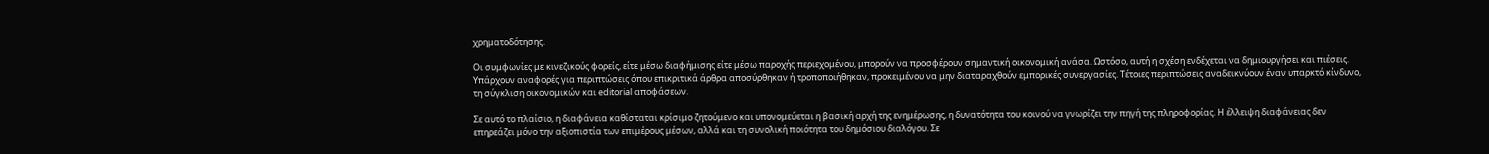χρηματοδότησης.

Οι συμφωνίες με κινεζικούς φορείς, είτε μέσω διαφήμισης είτε μέσω παροχής περιεχομένου, μπορούν να προσφέρουν σημαντική οικονομική ανάσα. Ωστόσο, αυτή η σχέση ενδέχεται να δημιουργήσει και πιέσεις. Υπάρχουν αναφορές για περιπτώσεις όπου επικριτικά άρθρα αποσύρθηκαν ή τροποποιήθηκαν, προκειμένου να μην διαταραχθούν εμπορικές συνεργασίες. Τέτοιες περιπτώσεις αναδεικνύουν έναν υπαρκτό κίνδυνο, τη σύγκλιση οικονομικών και editorial αποφάσεων.

Σε αυτό το πλαίσιο, η διαφάνεια καθίσταται κρίσιμο ζητούμενο και υπονομεύεται η βασική αρχή της ενημέρωσης, η δυνατότητα του κοινού να γνωρίζει την πηγή της πληροφορίας. Η έλλειψη διαφάνειας δεν επηρεάζει μόνο την αξιοπιστία των επιμέρους μέσων, αλλά και τη συνολική ποιότητα του δημόσιου διαλόγου. Σε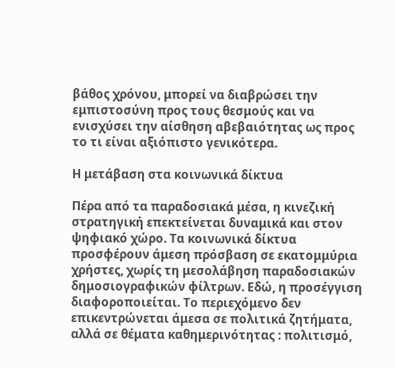βάθος χρόνου, μπορεί να διαβρώσει την εμπιστοσύνη προς τους θεσμούς και να ενισχύσει την αίσθηση αβεβαιότητας ως προς το τι είναι αξιόπιστο γενικότερα.

Η μετάβαση στα κοινωνικά δίκτυα

Πέρα από τα παραδοσιακά μέσα, η κινεζική στρατηγική επεκτείνεται δυναμικά και στον ψηφιακό χώρο. Τα κοινωνικά δίκτυα προσφέρουν άμεση πρόσβαση σε εκατομμύρια χρήστες, χωρίς τη μεσολάβηση παραδοσιακών δημοσιογραφικών φίλτρων. Εδώ, η προσέγγιση διαφοροποιείται. Το περιεχόμενο δεν επικεντρώνεται άμεσα σε πολιτικά ζητήματα, αλλά σε θέματα καθημερινότητας : πολιτισμό,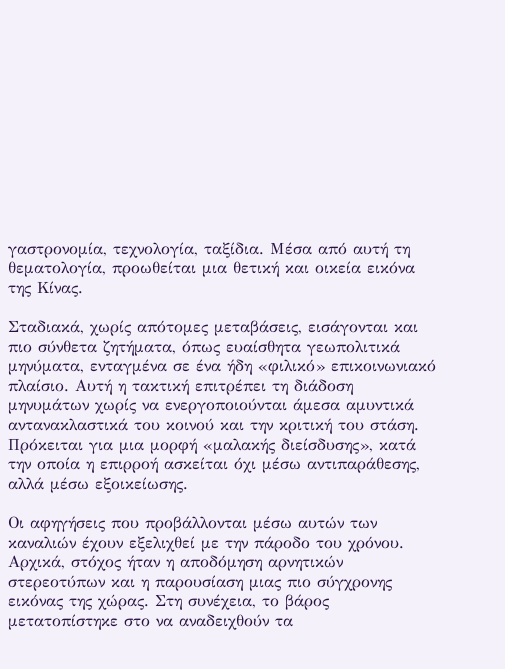γαστρονομία, τεχνολογία, ταξίδια. Μέσα από αυτή τη θεματολογία, προωθείται μια θετική και οικεία εικόνα της Κίνας.

Σταδιακά, χωρίς απότομες μεταβάσεις, εισάγονται και πιο σύνθετα ζητήματα, όπως ευαίσθητα γεωπολιτικά μηνύματα, ενταγμένα σε ένα ήδη «φιλικό» επικοινωνιακό πλαίσιο. Αυτή η τακτική επιτρέπει τη διάδοση μηνυμάτων χωρίς να ενεργοποιούνται άμεσα αμυντικά αντανακλαστικά του κοινού και την κριτική του στάση. Πρόκειται για μια μορφή «μαλακής διείσδυσης», κατά την οποία η επιρροή ασκείται όχι μέσω αντιπαράθεσης, αλλά μέσω εξοικείωσης.

Οι αφηγήσεις που προβάλλονται μέσω αυτών των καναλιών έχουν εξελιχθεί με την πάροδο του χρόνου. Αρχικά, στόχος ήταν η αποδόμηση αρνητικών στερεοτύπων και η παρουσίαση μιας πιο σύγχρονης εικόνας της χώρας. Στη συνέχεια, το βάρος μετατοπίστηκε στο να αναδειχθούν τα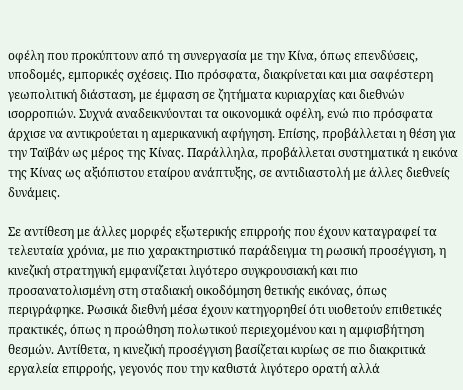οφέλη που προκύπτουν από τη συνεργασία με την Κίνα, όπως επενδύσεις, υποδομές, εμπορικές σχέσεις. Πιο πρόσφατα, διακρίνεται και μια σαφέστερη γεωπολιτική διάσταση, με έμφαση σε ζητήματα κυριαρχίας και διεθνών ισορροπιών. Συχνά αναδεικνύονται τα οικονομικά οφέλη, ενώ πιο πρόσφατα άρχισε να αντικρούεται η αμερικανική αφήγηση. Επίσης, προβάλλεται η θέση για την Ταϊβάν ως μέρος της Κίνας. Παράλληλα, προβάλλεται συστηματικά η εικόνα της Κίνας ως αξιόπιστου εταίρου ανάπτυξης, σε αντιδιαστολή με άλλες διεθνείς δυνάμεις.

Σε αντίθεση με άλλες μορφές εξωτερικής επιρροής που έχουν καταγραφεί τα τελευταία χρόνια, με πιο χαρακτηριστικό παράδειγμα τη ρωσική προσέγγιση, η κινεζική στρατηγική εμφανίζεται λιγότερο συγκρουσιακή και πιο προσανατολισμένη στη σταδιακή οικοδόμηση θετικής εικόνας, όπως περιγράφηκε. Ρωσικά διεθνή μέσα έχουν κατηγορηθεί ότι υιοθετούν επιθετικές πρακτικές, όπως η προώθηση πολωτικού περιεχομένου και η αμφισβήτηση θεσμών. Αντίθετα, η κινεζική προσέγγιση βασίζεται κυρίως σε πιο διακριτικά εργαλεία επιρροής, γεγονός που την καθιστά λιγότερο ορατή αλλά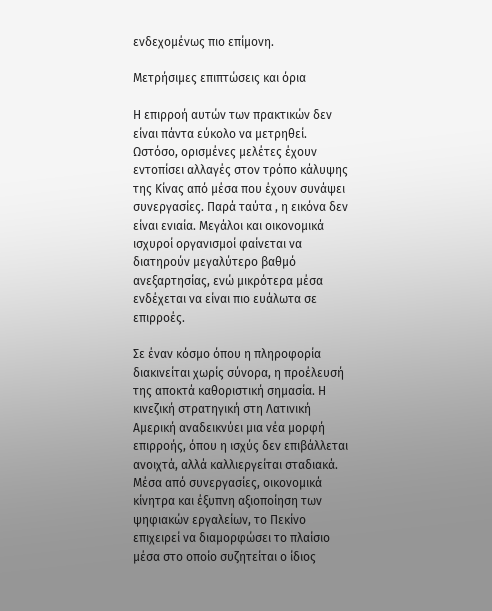ενδεχομένως πιο επίμονη.

Μετρήσιμες επιπτώσεις και όρια

Η επιρροή αυτών των πρακτικών δεν είναι πάντα εύκολο να μετρηθεί. Ωστόσο, ορισμένες μελέτες έχουν εντοπίσει αλλαγές στον τρόπο κάλυψης της Κίνας από μέσα που έχουν συνάψει συνεργασίες. Παρά ταύτα , η εικόνα δεν είναι ενιαία. Μεγάλοι και οικονομικά ισχυροί οργανισμοί φαίνεται να διατηρούν μεγαλύτερο βαθμό ανεξαρτησίας, ενώ μικρότερα μέσα ενδέχεται να είναι πιο ευάλωτα σε επιρροές.

Σε έναν κόσμο όπου η πληροφορία διακινείται χωρίς σύνορα, η προέλευσή της αποκτά καθοριστική σημασία. Η κινεζική στρατηγική στη Λατινική Αμερική αναδεικνύει μια νέα μορφή επιρροής, όπου η ισχύς δεν επιβάλλεται ανοιχτά, αλλά καλλιεργείται σταδιακά. Μέσα από συνεργασίες, οικονομικά κίνητρα και έξυπνη αξιοποίηση των ψηφιακών εργαλείων, το Πεκίνο επιχειρεί να διαμορφώσει το πλαίσιο μέσα στο οποίο συζητείται ο ίδιος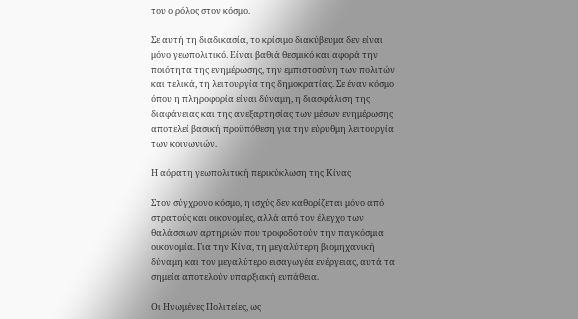του ο ρόλος στον κόσμο.

Σε αυτή τη διαδικασία, το κρίσιμο διακύβευμα δεν είναι μόνο γεωπολιτικό. Είναι βαθιά θεσμικό και αφορά την ποιότητα της ενημέρωσης, την εμπιστοσύνη των πολιτών και τελικά, τη λειτουργία της δημοκρατίας. Σε έναν κόσμο όπου η πληροφορία είναι δύναμη, η διασφάλιση της διαφάνειας και της ανεξαρτησίας των μέσων ενημέρωσης αποτελεί βασική προϋπόθεση για την εύρυθμη λειτουργία των κοινωνιών.

Η αόρατη γεωπολιτική περικύκλωση της Κίνας

Στον σύγχρονο κόσμο, η ισχύς δεν καθορίζεται μόνο από στρατούς και οικονομίες, αλλά από τον έλεγχο των θαλάσσιων αρτηριών που τροφοδοτούν την παγκόσμια οικονομία. Για την Κίνα, τη μεγαλύτερη βιομηχανική δύναμη και τον μεγαλύτερο εισαγωγέα ενέργειας, αυτά τα σημεία αποτελούν υπαρξιακή ευπάθεια.

Οι Ηνωμένες Πολιτείες, ως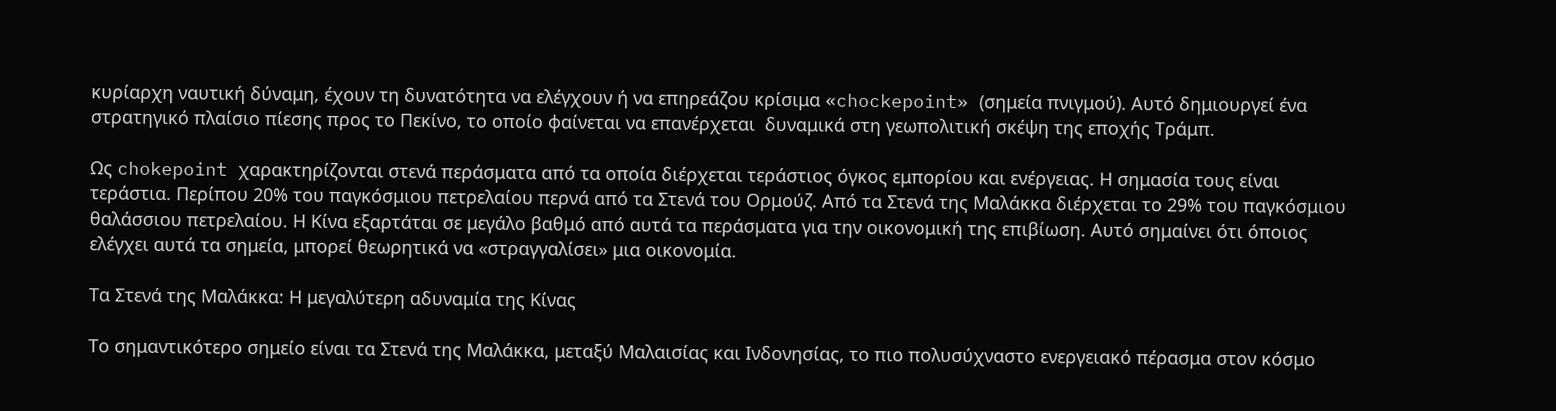κυρίαρχη ναυτική δύναμη, έχουν τη δυνατότητα να ελέγχουν ή να επηρεάζου κρίσιμα «chockepoint» (σημεία πνιγμού). Αυτό δημιουργεί ένα στρατηγικό πλαίσιο πίεσης προς το Πεκίνο, το οποίο φαίνεται να επανέρχεται  δυναμικά στη γεωπολιτική σκέψη της εποχής Τράμπ.

Ως chokepoint χαρακτηρίζονται στενά περάσματα από τα οποία διέρχεται τεράστιος όγκος εμπορίου και ενέργειας. Η σημασία τους είναι τεράστια. Περίπου 20% του παγκόσμιου πετρελαίου περνά από τα Στενά του Ορμούζ. Από τα Στενά της Μαλάκκα διέρχεται το 29% του παγκόσμιου θαλάσσιου πετρελαίου. Η Κίνα εξαρτάται σε μεγάλο βαθμό από αυτά τα περάσματα για την οικονομική της επιβίωση. Αυτό σημαίνει ότι όποιος ελέγχει αυτά τα σημεία, μπορεί θεωρητικά να «στραγγαλίσει» μια οικονομία.

Τα Στενά της Μαλάκκα: Η μεγαλύτερη αδυναμία της Κίνας

Το σημαντικότερο σημείο είναι τα Στενά της Μαλάκκα, μεταξύ Μαλαισίας και Ινδονησίας, το πιο πολυσύχναστο ενεργειακό πέρασμα στον κόσμο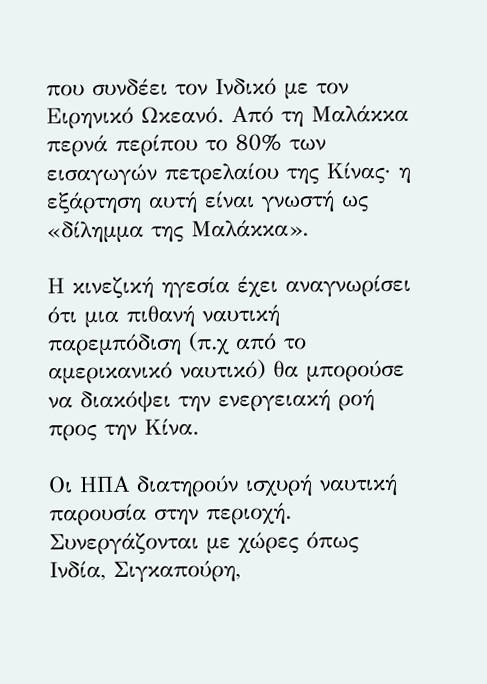που συνδέει τον Ινδικό με τον Ειρηνικό Ωκεανό. Από τη Μαλάκκα περνά περίπου το 80% των εισαγωγών πετρελαίου της Κίνας· η εξάρτηση αυτή είναι γνωστή ως «δίλημμα της Μαλάκκα».

Η κινεζική ηγεσία έχει αναγνωρίσει ότι μια πιθανή ναυτική παρεμπόδιση (π.χ από το αμερικανικό ναυτικό) θα μπορούσε να διακόψει την ενεργειακή ροή προς την Κίνα.

Οι ΗΠΑ διατηρούν ισχυρή ναυτική παρουσία στην περιοχή. Συνεργάζονται με χώρες όπως Ινδία, Σιγκαπούρη,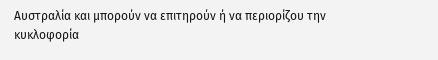Αυστραλία και μπορούν να επιτηρούν ή να περιορίζου την κυκλοφορία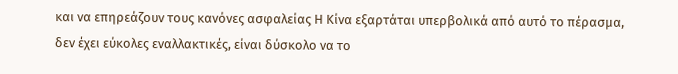και να επηρεάζουν τους κανόνες ασφαλείας Η Κίνα εξαρτάται υπερβολικά από αυτό το πέρασμα, δεν έχει εύκολες εναλλακτικές, είναι δύσκολο να το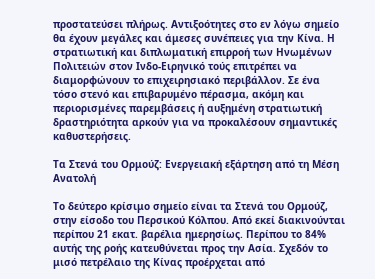προστατεύσει πλήρως. Αντιξοότητες στο εν λόγω σημείο θα έχουν μεγάλες και άμεσες συνέπειες για την Κίνα. Η στρατιωτική και διπλωματική επιρροή των Ηνωμένων Πολιτειών στον Ινδο-Ειρηνικό τούς επιτρέπει να διαμορφώνουν το επιχειρησιακό περιβάλλον. Σε ένα τόσο στενό και επιβαρυμένο πέρασμα, ακόμη και περιορισμένες παρεμβάσεις ή αυξημένη στρατιωτική δραστηριότητα αρκούν για να προκαλέσουν σημαντικές καθυστερήσεις.

Τα Στενά του Ορμούζ: Ενεργειακή εξάρτηση από τη Μέση Ανατολή

Το δεύτερο κρίσιμο σημείο είναι τα Στενά του Ορμούζ, στην είσοδο του Περσικού Κόλπου. Από εκεί διακινούνται περίπου 21 εκατ. βαρέλια ημερησίως. Περίπου το 84% αυτής της ροής κατευθύνεται προς την Ασία. Σχεδόν το μισό πετρέλαιο της Κίνας προέρχεται από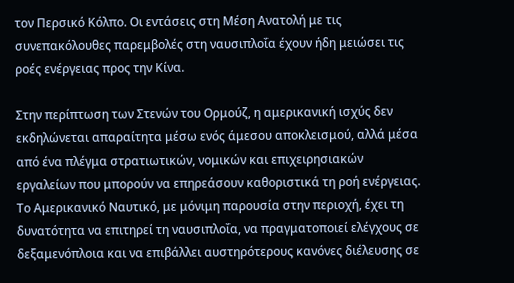τον Περσικό Κόλπο. Οι εντάσεις στη Μέση Ανατολή με τις συνεπακόλουθες παρεμβολές στη ναυσιπλοΐα έχουν ήδη μειώσει τις ροές ενέργειας προς την Κίνα.

Στην περίπτωση των Στενών του Ορμούζ, η αμερικανική ισχύς δεν εκδηλώνεται απαραίτητα μέσω ενός άμεσου αποκλεισμού, αλλά μέσα από ένα πλέγμα στρατιωτικών, νομικών και επιχειρησιακών εργαλείων που μπορούν να επηρεάσουν καθοριστικά τη ροή ενέργειας. Το Αμερικανικό Ναυτικό, με μόνιμη παρουσία στην περιοχή, έχει τη δυνατότητα να επιτηρεί τη ναυσιπλοΐα, να πραγματοποιεί ελέγχους σε δεξαμενόπλοια και να επιβάλλει αυστηρότερους κανόνες διέλευσης σε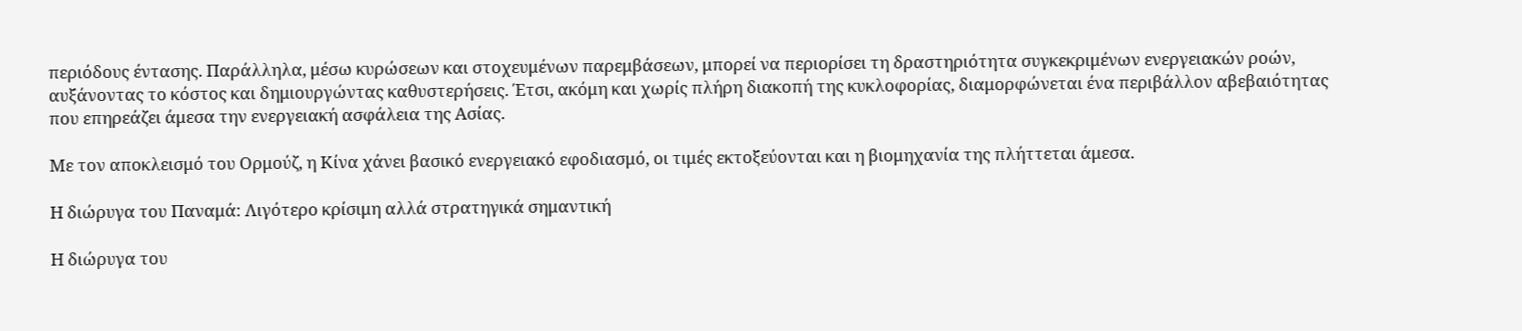περιόδους έντασης. Παράλληλα, μέσω κυρώσεων και στοχευμένων παρεμβάσεων, μπορεί να περιορίσει τη δραστηριότητα συγκεκριμένων ενεργειακών ροών, αυξάνοντας το κόστος και δημιουργώντας καθυστερήσεις. Έτσι, ακόμη και χωρίς πλήρη διακοπή της κυκλοφορίας, διαμορφώνεται ένα περιβάλλον αβεβαιότητας που επηρεάζει άμεσα την ενεργειακή ασφάλεια της Ασίας.

Με τον αποκλεισμό του Ορμούζ, η Κίνα χάνει βασικό ενεργειακό εφοδιασμό, οι τιμές εκτοξεύονται και η βιομηχανία της πλήττεται άμεσα.

Η διώρυγα του Παναμά: Λιγότερο κρίσιμη αλλά στρατηγικά σημαντική

Η διώρυγα του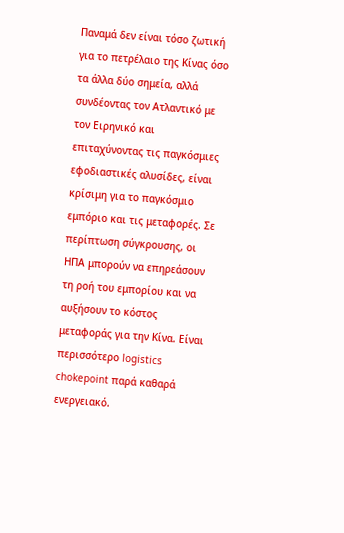Παναμά δεν είναι τόσο ζωτική για το πετρέλαιο της Κίνας όσο τα άλλα δύο σημεία, αλλά συνδέοντας τον Ατλαντικό με τον Ειρηνικό και επιταχύνοντας τις παγκόσμιες εφοδιαστικές αλυσίδες, είναι κρίσιμη για το παγκόσμιο εμπόριο και τις μεταφορές. Σε περίπτωση σύγκρουσης, οι ΗΠΑ μπορούν να επηρεάσουν τη ροή του εμπορίου και να αυξήσουν το κόστος μεταφοράς για την Κίνα. Είναι περισσότερο logistics chokepoint παρά καθαρά ενεργειακό.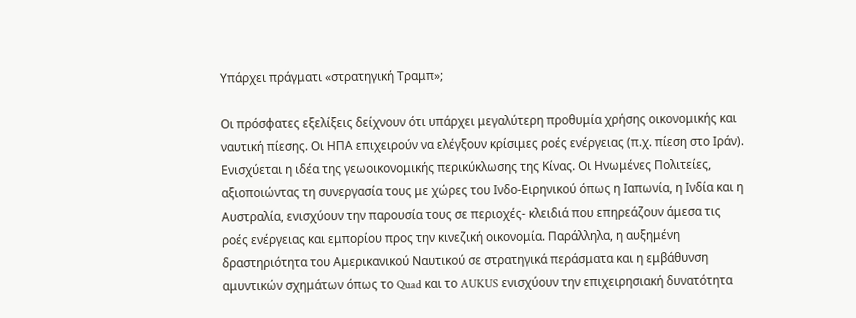Υπάρχει πράγματι «στρατηγική Τραμπ»;

Οι πρόσφατες εξελίξεις δείχνουν ότι υπάρχει μεγαλύτερη προθυμία χρήσης οικονομικής και ναυτική πίεσης. Οι ΗΠΑ επιχειρούν να ελέγξουν κρίσιμες ροές ενέργειας (π.χ. πίεση στο Ιράν). Ενισχύεται η ιδέα της γεωοικονομικής περικύκλωσης της Κίνας. Οι Ηνωμένες Πολιτείες, αξιοποιώντας τη συνεργασία τους με χώρες του Ινδο-Ειρηνικού όπως η Ιαπωνία, η Ινδία και η Αυστραλία, ενισχύουν την παρουσία τους σε περιοχές- κλειδιά που επηρεάζουν άμεσα τις ροές ενέργειας και εμπορίου προς την κινεζική οικονομία. Παράλληλα, η αυξημένη δραστηριότητα του Αμερικανικού Ναυτικού σε στρατηγικά περάσματα και η εμβάθυνση αμυντικών σχημάτων όπως το Quad και το AUKUS ενισχύουν την επιχειρησιακή δυνατότητα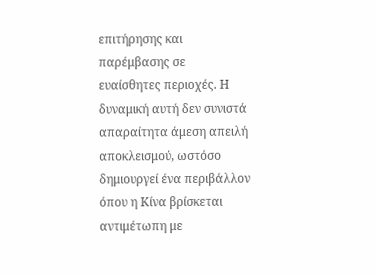επιτήρησης και παρέμβασης σε ευαίσθητες περιοχές. Η δυναμική αυτή δεν συνιστά απαραίτητα άμεση απειλή αποκλεισμού, ωστόσο δημιουργεί ένα περιβάλλον όπου η Κίνα βρίσκεται αντιμέτωπη με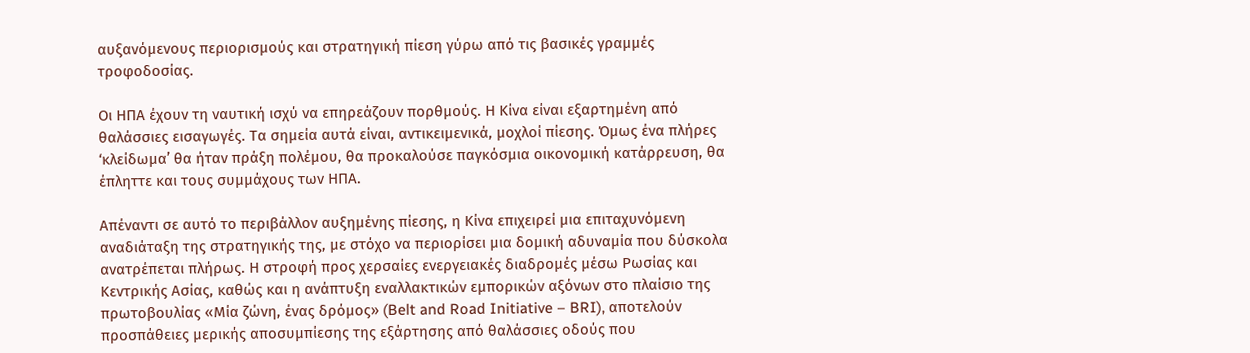αυξανόμενους περιορισμούς και στρατηγική πίεση γύρω από τις βασικές γραμμές τροφοδοσίας.

Οι ΗΠΑ έχουν τη ναυτική ισχύ να επηρεάζουν πορθμούς. Η Κίνα είναι εξαρτημένη από θαλάσσιες εισαγωγές. Τα σημεία αυτά είναι, αντικειμενικά, μοχλοί πίεσης. Όμως ένα πλήρες ‘κλείδωμα’ θα ήταν πράξη πολέμου, θα προκαλούσε παγκόσμια οικονομική κατάρρευση, θα έπληττε και τους συμμάχους των ΗΠΑ.

Απέναντι σε αυτό το περιβάλλον αυξημένης πίεσης, η Κίνα επιχειρεί μια επιταχυνόμενη αναδιάταξη της στρατηγικής της, με στόχο να περιορίσει μια δομική αδυναμία που δύσκολα ανατρέπεται πλήρως. Η στροφή προς χερσαίες ενεργειακές διαδρομές μέσω Ρωσίας και Κεντρικής Ασίας, καθώς και η ανάπτυξη εναλλακτικών εμπορικών αξόνων στο πλαίσιο της πρωτοβουλίας «Μία ζώνη, ένας δρόμος» (Belt and Road Initiative – BRI), αποτελούν προσπάθειες μερικής αποσυμπίεσης της εξάρτησης από θαλάσσιες οδούς που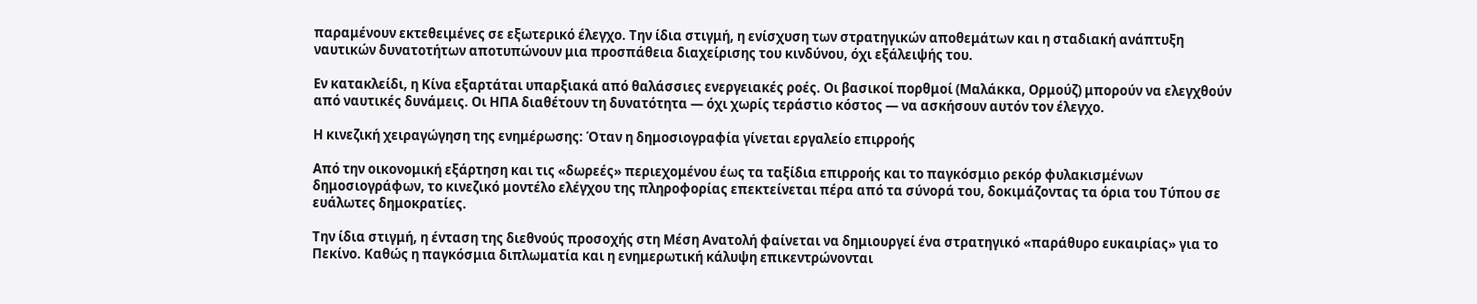παραμένουν εκτεθειμένες σε εξωτερικό έλεγχο. Την ίδια στιγμή, η ενίσχυση των στρατηγικών αποθεμάτων και η σταδιακή ανάπτυξη ναυτικών δυνατοτήτων αποτυπώνουν μια προσπάθεια διαχείρισης του κινδύνου, όχι εξάλειψής του.

Εν κατακλείδι, η Κίνα εξαρτάται υπαρξιακά από θαλάσσιες ενεργειακές ροές. Οι βασικοί πορθμοί (Μαλάκκα, Ορμούζ) μπορούν να ελεγχθούν από ναυτικές δυνάμεις. Οι ΗΠΑ διαθέτουν τη δυνατότητα — όχι χωρίς τεράστιο κόστος — να ασκήσουν αυτόν τον έλεγχο.

Η κινεζική χειραγώγηση της ενημέρωσης: Όταν η δημοσιογραφία γίνεται εργαλείο επιρροής

Από την οικονομική εξάρτηση και τις «δωρεές» περιεχομένου έως τα ταξίδια επιρροής και το παγκόσμιο ρεκόρ φυλακισμένων δημοσιογράφων, το κινεζικό μοντέλο ελέγχου της πληροφορίας επεκτείνεται πέρα από τα σύνορά του, δοκιμάζοντας τα όρια του Τύπου σε ευάλωτες δημοκρατίες.

Την ίδια στιγμή, η ένταση της διεθνούς προσοχής στη Μέση Ανατολή φαίνεται να δημιουργεί ένα στρατηγικό «παράθυρο ευκαιρίας» για το Πεκίνο. Καθώς η παγκόσμια διπλωματία και η ενημερωτική κάλυψη επικεντρώνονται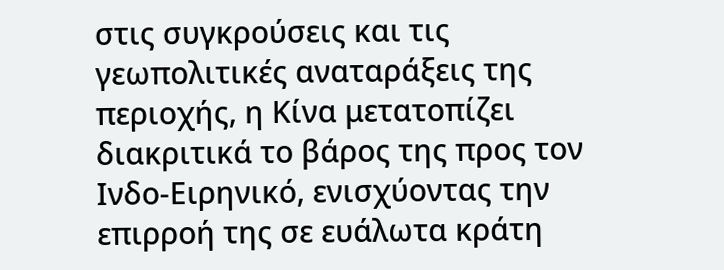στις συγκρούσεις και τις γεωπολιτικές αναταράξεις της περιοχής, η Κίνα μετατοπίζει διακριτικά το βάρος της προς τον Ινδο-Ειρηνικό, ενισχύοντας την επιρροή της σε ευάλωτα κράτη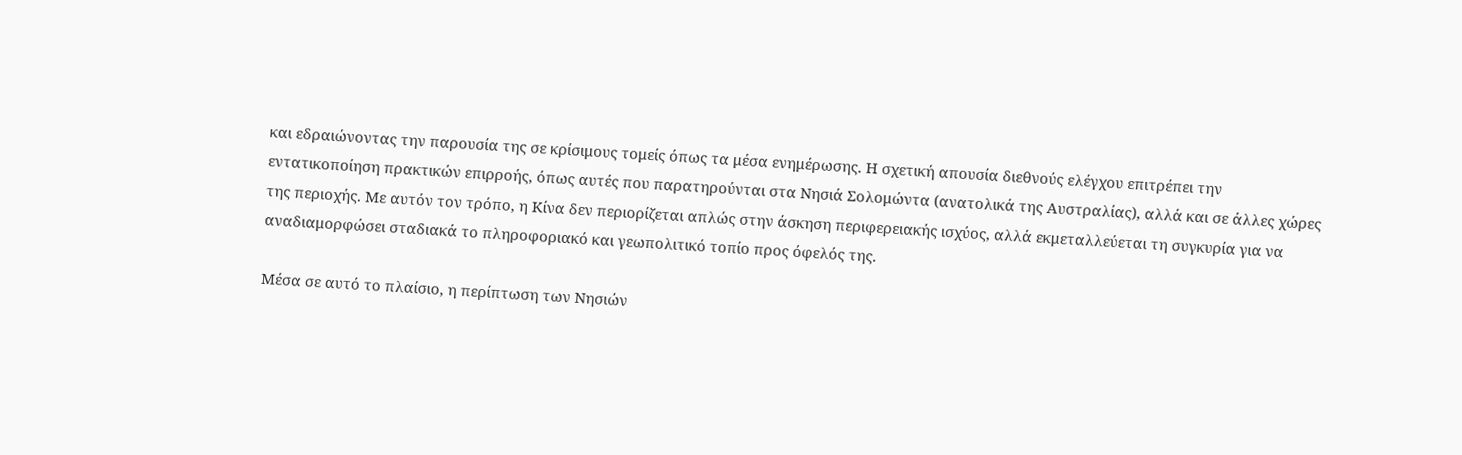και εδραιώνοντας την παρουσία της σε κρίσιμους τομείς όπως τα μέσα ενημέρωσης. Η σχετική απουσία διεθνούς ελέγχου επιτρέπει την εντατικοποίηση πρακτικών επιρροής, όπως αυτές που παρατηρούνται στα Νησιά Σολομώντα (ανατολικά της Αυστραλίας), αλλά και σε άλλες χώρες της περιοχής. Με αυτόν τον τρόπο, η Κίνα δεν περιορίζεται απλώς στην άσκηση περιφερειακής ισχύος, αλλά εκμεταλλεύεται τη συγκυρία για να αναδιαμορφώσει σταδιακά το πληροφοριακό και γεωπολιτικό τοπίο προς όφελός της.

Μέσα σε αυτό το πλαίσιο, η περίπτωση των Νησιών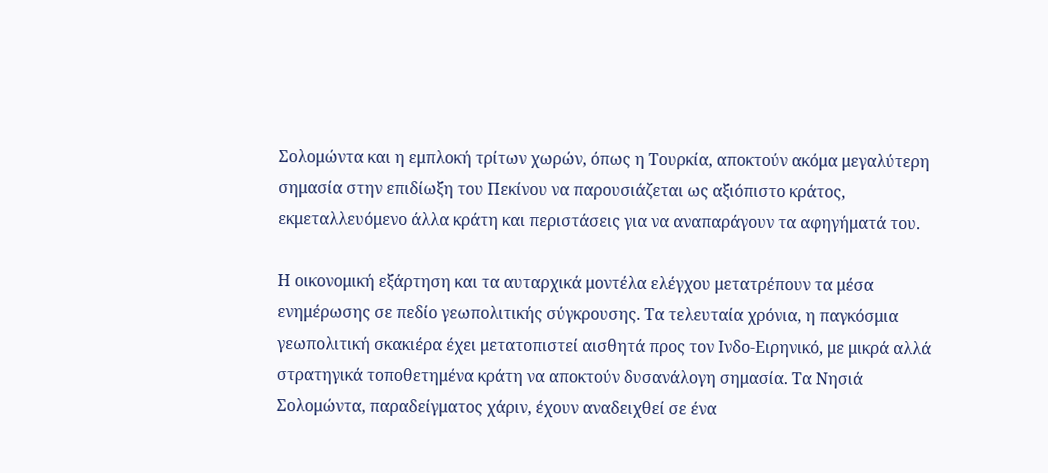Σολομώντα και η εμπλοκή τρίτων χωρών, όπως η Τουρκία, αποκτούν ακόμα μεγαλύτερη σημασία στην επιδίωξη του Πεκίνου να παρουσιάζεται ως αξιόπιστο κράτος, εκμεταλλευόμενο άλλα κράτη και περιστάσεις για να αναπαράγουν τα αφηγήματά του.

Η οικονομική εξάρτηση και τα αυταρχικά μοντέλα ελέγχου μετατρέπουν τα μέσα ενημέρωσης σε πεδίο γεωπολιτικής σύγκρουσης. Τα τελευταία χρόνια, η παγκόσμια γεωπολιτική σκακιέρα έχει μετατοπιστεί αισθητά προς τον Ινδο-Ειρηνικό, με μικρά αλλά στρατηγικά τοποθετημένα κράτη να αποκτούν δυσανάλογη σημασία. Τα Νησιά Σολομώντα, παραδείγματος χάριν, έχουν αναδειχθεί σε ένα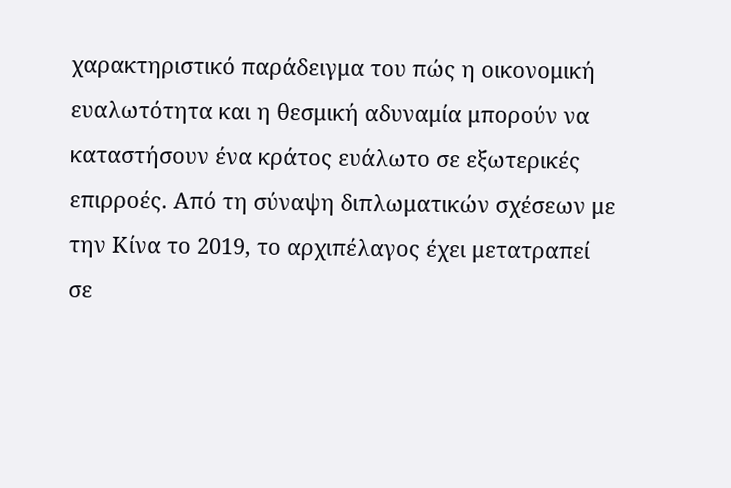χαρακτηριστικό παράδειγμα του πώς η οικονομική ευαλωτότητα και η θεσμική αδυναμία μπορούν να καταστήσουν ένα κράτος ευάλωτο σε εξωτερικές επιρροές. Από τη σύναψη διπλωματικών σχέσεων με την Κίνα το 2019, το αρχιπέλαγος έχει μετατραπεί σε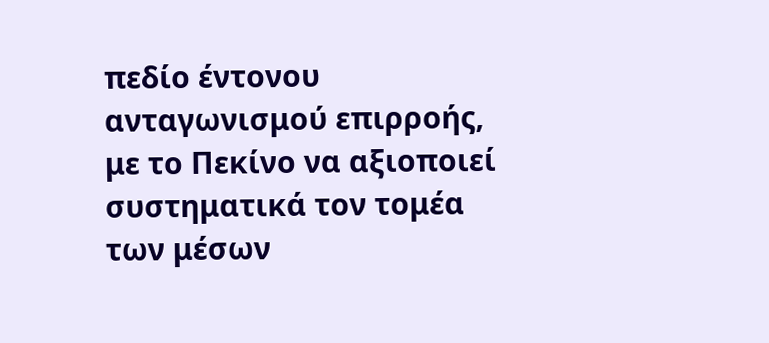πεδίο έντονου ανταγωνισμού επιρροής, με το Πεκίνο να αξιοποιεί συστηματικά τον τομέα των μέσων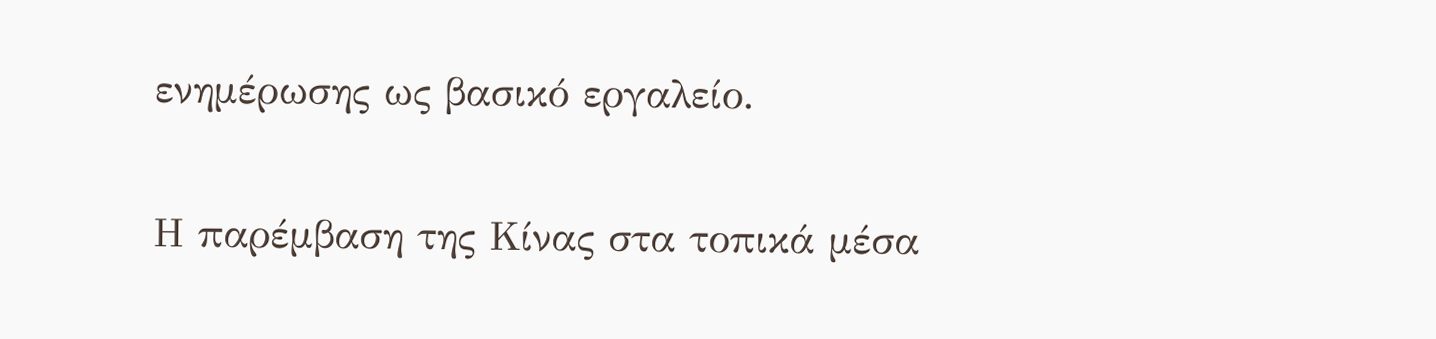ενημέρωσης ως βασικό εργαλείο.

Η παρέμβαση της Κίνας στα τοπικά μέσα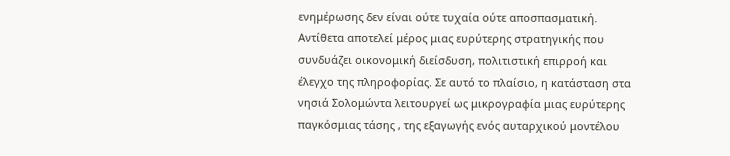ενημέρωσης δεν είναι ούτε τυχαία ούτε αποσπασματική. Αντίθετα αποτελεί μέρος μιας ευρύτερης στρατηγικής που συνδυάζει οικονομική διείσδυση, πολιτιστική επιρροή και έλεγχο της πληροφορίας. Σε αυτό το πλαίσιο, η κατάσταση στα νησιά Σολομώντα λειτουργεί ως μικρογραφία μιας ευρύτερης παγκόσμιας τάσης , της εξαγωγής ενός αυταρχικού μοντέλου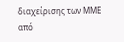διαχείρισης των ΜΜΕ από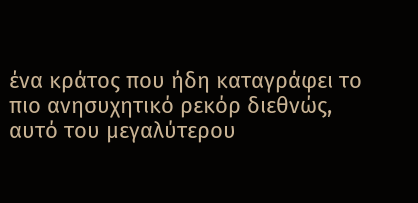ένα κράτος που ήδη καταγράφει το πιο ανησυχητικό ρεκόρ διεθνώς, αυτό του μεγαλύτερου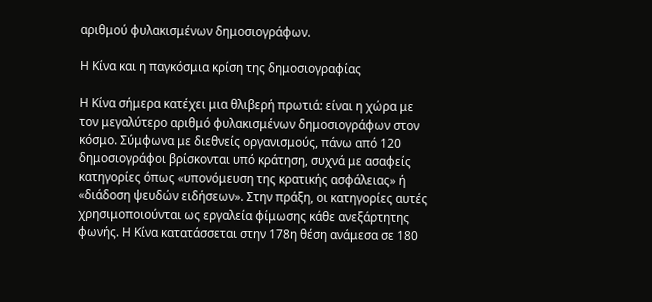αριθμού φυλακισμένων δημοσιογράφων.

Η Κίνα και η παγκόσμια κρίση της δημοσιογραφίας

Η Κίνα σήμερα κατέχει μια θλιβερή πρωτιά: είναι η χώρα με τον μεγαλύτερο αριθμό φυλακισμένων δημοσιογράφων στον κόσμο. Σύμφωνα με διεθνείς οργανισμούς, πάνω από 120 δημοσιογράφοι βρίσκονται υπό κράτηση, συχνά με ασαφείς κατηγορίες όπως «υπονόμευση της κρατικής ασφάλειας» ή «διάδοση ψευδών ειδήσεων». Στην πράξη, οι κατηγορίες αυτές χρησιμοποιούνται ως εργαλεία φίμωσης κάθε ανεξάρτητης φωνής. Η Κίνα κατατάσσεται στην 178η θέση ανάμεσα σε 180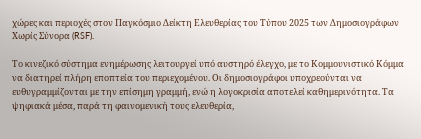χώρες και περιοχές στον Παγκόσμιο Δείκτη Ελευθερίας του Τύπου 2025 των Δημοσιογράφων Χωρίς Σύνορα (RSF).

Το κινεζικό σύστημα ενημέρωσης λειτουργεί υπό αυστηρό έλεγχο, με το Κομμουνιστικό Κόμμα να διατηρεί πλήρη εποπτεία του περιεχομένου. Οι δημοσιογράφοι υποχρεούνται να ευθυγραμμίζονται με την επίσημη γραμμή, ενώ η λογοκρισία αποτελεί καθημερινότητα. Τα ψηφιακά μέσα, παρά τη φαινομενική τους ελευθερία,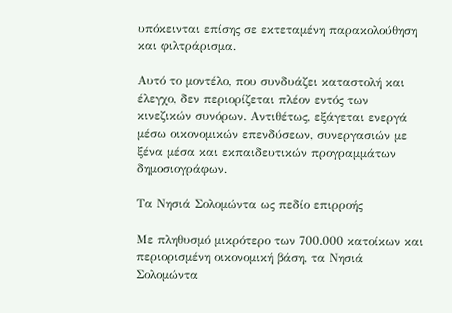υπόκεινται επίσης σε εκτεταμένη παρακολούθηση και φιλτράρισμα.

Αυτό το μοντέλο, που συνδυάζει καταστολή και έλεγχο, δεν περιορίζεται πλέον εντός των κινεζικών συνόρων. Αντιθέτως, εξάγεται ενεργά μέσω οικονομικών επενδύσεων, συνεργασιών με ξένα μέσα και εκπαιδευτικών προγραμμάτων δημοσιογράφων.

Τα Νησιά Σολομώντα ως πεδίο επιρροής

Με πληθυσμό μικρότερο των 700.000 κατοίκων και περιορισμένη οικονομική βάση, τα Νησιά Σολομώντα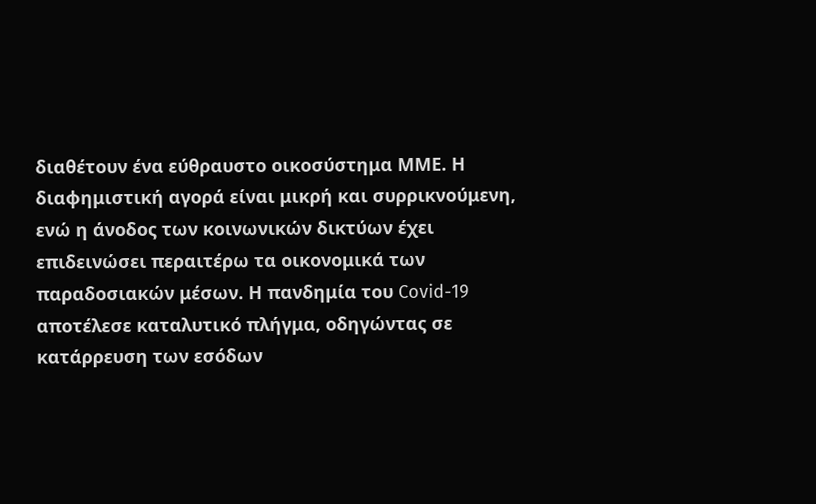διαθέτουν ένα εύθραυστο οικοσύστημα ΜΜΕ. Η διαφημιστική αγορά είναι μικρή και συρρικνούμενη, ενώ η άνοδος των κοινωνικών δικτύων έχει επιδεινώσει περαιτέρω τα οικονομικά των παραδοσιακών μέσων. Η πανδημία του Covid-19 αποτέλεσε καταλυτικό πλήγμα, οδηγώντας σε κατάρρευση των εσόδων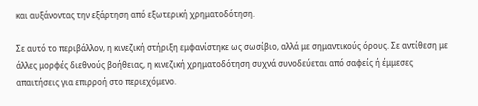και αυξάνοντας την εξάρτηση από εξωτερική χρηματοδότηση.

Σε αυτό το περιβάλλον, η κινεζική στήριξη εμφανίστηκε ως σωσίβιο, αλλά με σημαντικούς όρους. Σε αντίθεση με άλλες μορφές διεθνούς βοήθειας, η κινεζική χρηματοδότηση συχνά συνοδεύεται από σαφείς ή έμμεσες απαιτήσεις για επιρροή στο περιεχόμενο.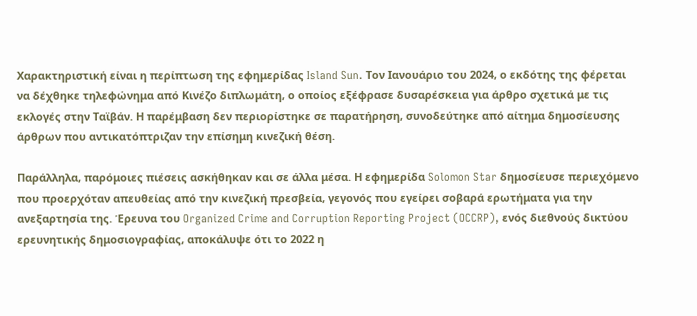Χαρακτηριστική είναι η περίπτωση της εφημερίδας Island Sun. Τον Ιανουάριο του 2024, ο εκδότης της φέρεται να δέχθηκε τηλεφώνημα από Κινέζο διπλωμάτη, ο οποίος εξέφρασε δυσαρέσκεια για άρθρο σχετικά με τις εκλογές στην Ταϊβάν. Η παρέμβαση δεν περιορίστηκε σε παρατήρηση, συνοδεύτηκε από αίτημα δημοσίευσης άρθρων που αντικατόπτριζαν την επίσημη κινεζική θέση.

Παράλληλα, παρόμοιες πιέσεις ασκήθηκαν και σε άλλα μέσα. Η εφημερίδα Solomon Star δημοσίευσε περιεχόμενο που προερχόταν απευθείας από την κινεζική πρεσβεία, γεγονός που εγείρει σοβαρά ερωτήματα για την ανεξαρτησία της. Έρευνα του Organized Crime and Corruption Reporting Project (OCCRP), ενός διεθνούς δικτύου ερευνητικής δημοσιογραφίας, αποκάλυψε ότι το 2022 η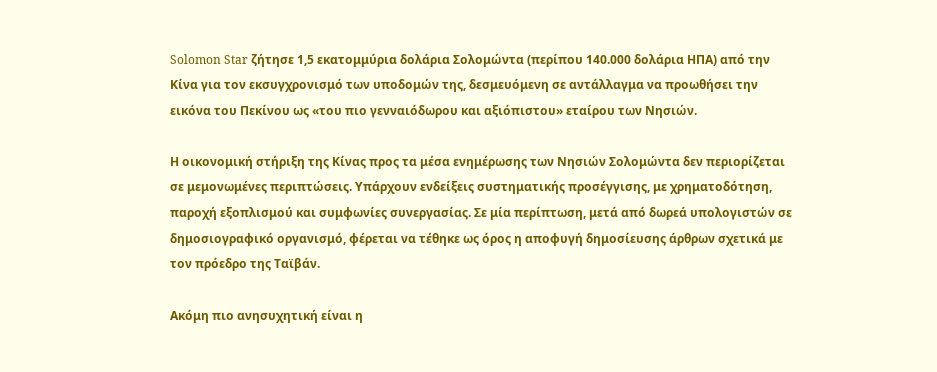Solomon Star ζήτησε 1,5 εκατομμύρια δολάρια Σολομώντα (περίπου 140.000 δολάρια ΗΠΑ) από την Κίνα για τον εκσυγχρονισμό των υποδομών της, δεσμευόμενη σε αντάλλαγμα να προωθήσει την εικόνα του Πεκίνου ως «του πιο γενναιόδωρου και αξιόπιστου» εταίρου των Νησιών.

Η οικονομική στήριξη της Κίνας προς τα μέσα ενημέρωσης των Νησιών Σολομώντα δεν περιορίζεται σε μεμονωμένες περιπτώσεις. Υπάρχουν ενδείξεις συστηματικής προσέγγισης, με χρηματοδότηση, παροχή εξοπλισμού και συμφωνίες συνεργασίας. Σε μία περίπτωση, μετά από δωρεά υπολογιστών σε δημοσιογραφικό οργανισμό, φέρεται να τέθηκε ως όρος η αποφυγή δημοσίευσης άρθρων σχετικά με τον πρόεδρο της Ταϊβάν.

Ακόμη πιο ανησυχητική είναι η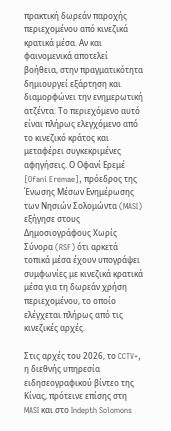πρακτική δωρεάν παροχής περιεχομένου από κινεζικά κρατικά μέσα. Αν και φαινομενικά αποτελεί βοήθεια, στην πραγματικότητα δημιουργεί εξάρτηση και διαμορφώνει την ενημερωτική ατζέντα. Το περιεχόμενο αυτό είναι πλήρως ελεγχόμενο από το κινεζικό κράτος και μεταφέρει συγκεκριμένες αφηγήσεις. Ο Οφανί Ερεμέ [Ofani Eremae], πρόεδρος της Ένωσης Μέσων Ενημέρωσης των Νησιών Σολομώντα (MASI) εξήγησε στους Δημοσιογράφους Χωρίς Σύνορα (RSF) ότι αρκετά τοπικά μέσα έχουν υπογράψει συμφωνίες με κινεζικά κρατικά μέσα για τη δωρεάν χρήση περιεχομένου, το οποίο ελέγχεται πλήρως από τις κινεζικές αρχές.

Στις αρχές του 2026, το CCTV+, η διεθνής υπηρεσία ειδησεογραφικού βίντεο της Κίνας, πρότεινε επίσης στη MASI και στο Indepth Solomons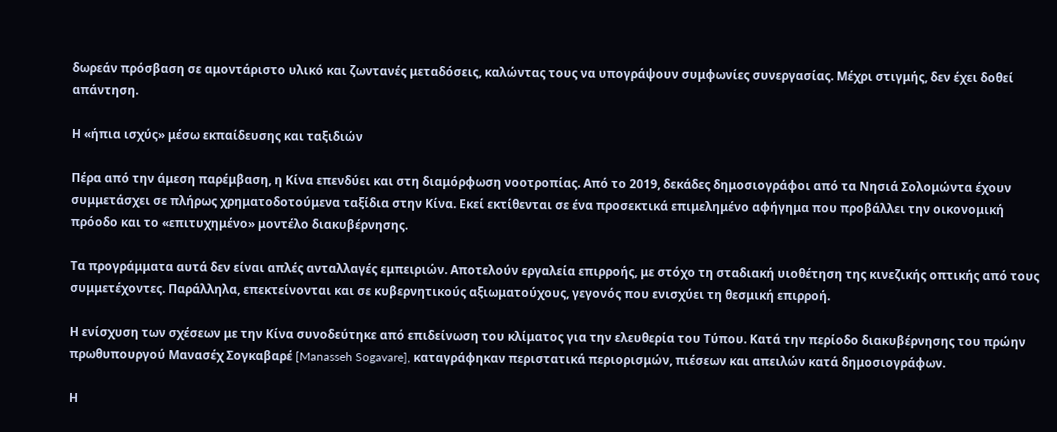δωρεάν πρόσβαση σε αμοντάριστο υλικό και ζωντανές μεταδόσεις, καλώντας τους να υπογράψουν συμφωνίες συνεργασίας. Μέχρι στιγμής, δεν έχει δοθεί απάντηση.

Η «ήπια ισχύς» μέσω εκπαίδευσης και ταξιδιών

Πέρα από την άμεση παρέμβαση, η Κίνα επενδύει και στη διαμόρφωση νοοτροπίας. Από το 2019, δεκάδες δημοσιογράφοι από τα Νησιά Σολομώντα έχουν συμμετάσχει σε πλήρως χρηματοδοτούμενα ταξίδια στην Κίνα. Εκεί εκτίθενται σε ένα προσεκτικά επιμελημένο αφήγημα που προβάλλει την οικονομική πρόοδο και το «επιτυχημένο» μοντέλο διακυβέρνησης.

Τα προγράμματα αυτά δεν είναι απλές ανταλλαγές εμπειριών. Αποτελούν εργαλεία επιρροής, με στόχο τη σταδιακή υιοθέτηση της κινεζικής οπτικής από τους συμμετέχοντες. Παράλληλα, επεκτείνονται και σε κυβερνητικούς αξιωματούχους, γεγονός που ενισχύει τη θεσμική επιρροή.

Η ενίσχυση των σχέσεων με την Κίνα συνοδεύτηκε από επιδείνωση του κλίματος για την ελευθερία του Τύπου. Κατά την περίοδο διακυβέρνησης του πρώην πρωθυπουργού Μανασέχ Σογκαβαρέ [Manasseh Sogavare], καταγράφηκαν περιστατικά περιορισμών, πιέσεων και απειλών κατά δημοσιογράφων.

Η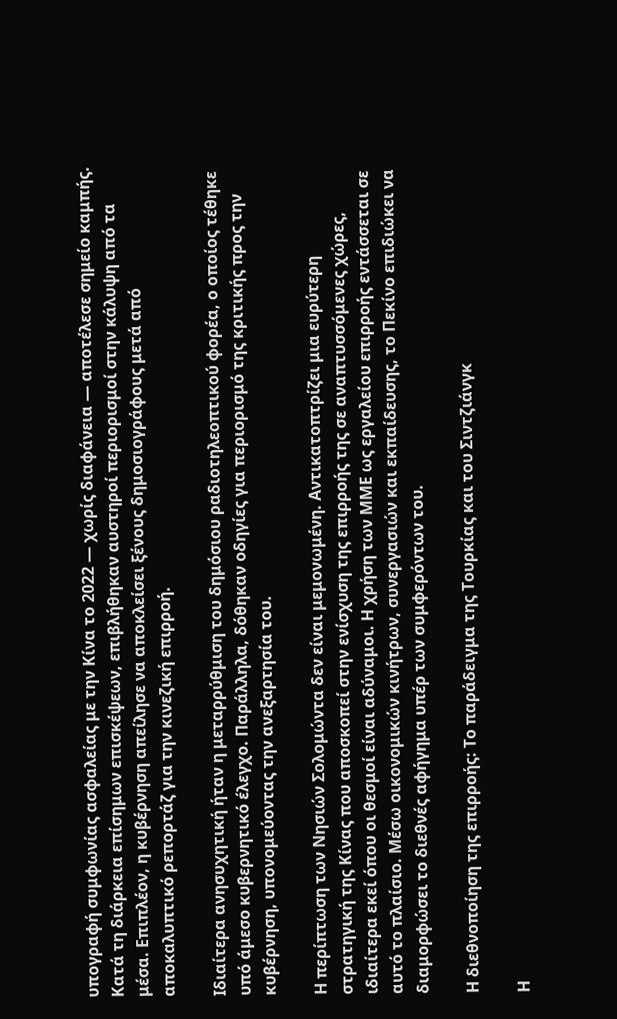υπογραφή συμφωνίας ασφαλείας με την Κίνα το 2022 — χωρίς διαφάνεια — αποτέλεσε σημείο καμπής. Κατά τη διάρκεια επίσημων επισκέψεων, επιβλήθηκαν αυστηροί περιορισμοί στην κάλυψη από τα μέσα. Επιπλέον, η κυβέρνηση απείλησε να αποκλείσει ξένους δημοσιογράφους μετά από αποκαλυπτικό ρεπορτάζ για την κινεζική επιρροή.

Ιδιαίτερα ανησυχητική ήταν η μεταρρύθμιση του δημόσιου ραδιοτηλεοπτικού φορέα, ο οποίος τέθηκε υπό άμεσο κυβερνητικό έλεγχο. Παράλληλα, δόθηκαν οδηγίες για περιορισμό της κριτικής προς την κυβέρνηση, υπονομεύοντας την ανεξαρτησία του.

Η περίπτωση των Νησιών Σολομώντα δεν είναι μεμονωμένη. Αντικατοπτρίζει μια ευρύτερη στρατηγική της Κίνας που αποσκοπεί στην ενίσχυση της επιρροής της σε αναπτυσσόμενες χώρες, ιδιαίτερα εκεί όπου οι θεσμοί είναι αδύναμοι. Η χρήση των ΜΜΕ ως εργαλείου επιρροής εντάσσεται σε αυτό το πλαίσιο. Μέσω οικονομικών κινήτρων, συνεργασιών και εκπαίδευσης, το Πεκίνο επιδιώκει να διαμορφώσει το διεθνές αφήγημα υπέρ των συμφερόντων του.

Η διεθνοποίηση της επιρροής: Το παράδειγμα της Τουρκίας και του Σιντζιάνγκ

Η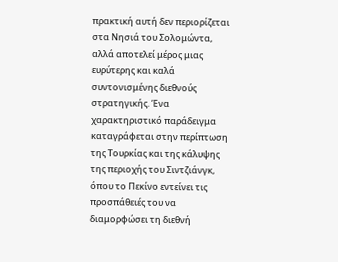πρακτική αυτή δεν περιορίζεται στα Νησιά του Σολομώντα, αλλά αποτελεί μέρος μιας ευρύτερης και καλά συντονισμένης διεθνούς στρατηγικής. Ένα χαρακτηριστικό παράδειγμα καταγράφεται στην περίπτωση της Τουρκίας και της κάλυψης της περιοχής του Σιντζιάνγκ, όπου το Πεκίνο εντείνει τις προσπάθειές του να διαμορφώσει τη διεθνή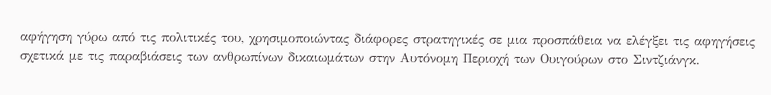αφήγηση γύρω από τις πολιτικές του, χρησιμοποιώντας διάφορες στρατηγικές σε μια προσπάθεια να ελέγξει τις αφηγήσεις σχετικά με τις παραβιάσεις των ανθρωπίνων δικαιωμάτων στην Αυτόνομη Περιοχή των Ουιγούρων στο Σιντζιάνγκ.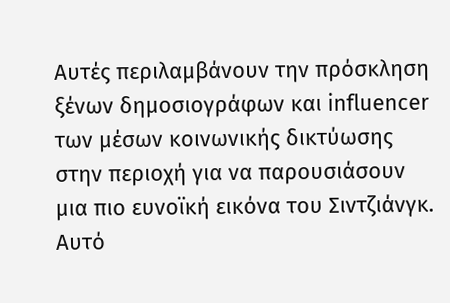Αυτές περιλαμβάνουν την πρόσκληση ξένων δημοσιογράφων και influencer των μέσων κοινωνικής δικτύωσης στην περιοχή για να παρουσιάσουν μια πιο ευνοϊκή εικόνα του Σιντζιάνγκ. Αυτό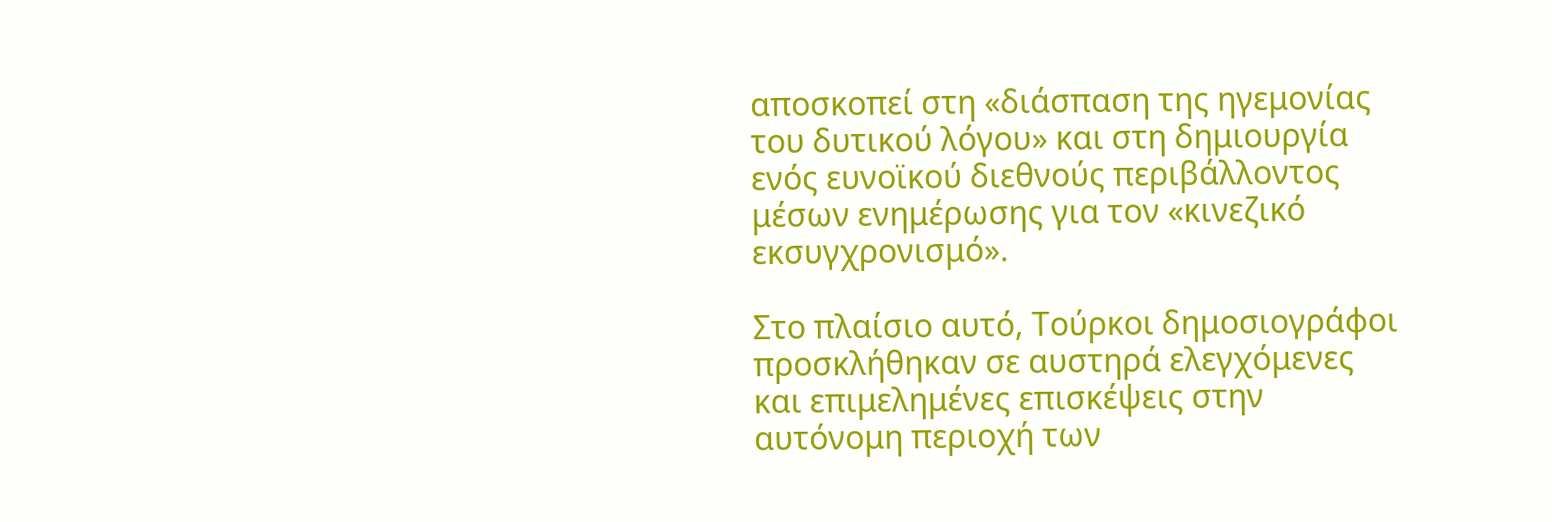αποσκοπεί στη «διάσπαση της ηγεμονίας του δυτικού λόγου» και στη δημιουργία ενός ευνοϊκού διεθνούς περιβάλλοντος μέσων ενημέρωσης για τον «κινεζικό εκσυγχρονισμό».

Στο πλαίσιο αυτό, Τούρκοι δημοσιογράφοι προσκλήθηκαν σε αυστηρά ελεγχόμενες και επιμελημένες επισκέψεις στην αυτόνομη περιοχή των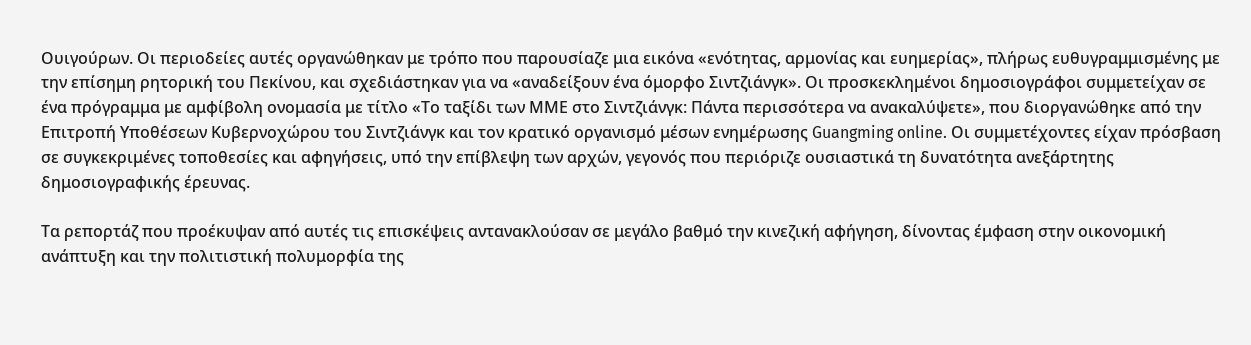Ουιγούρων. Οι περιοδείες αυτές οργανώθηκαν με τρόπο που παρουσίαζε μια εικόνα «ενότητας, αρμονίας και ευημερίας», πλήρως ευθυγραμμισμένης με την επίσημη ρητορική του Πεκίνου, και σχεδιάστηκαν για να «αναδείξουν ένα όμορφο Σιντζιάνγκ». Οι προσκεκλημένοι δημοσιογράφοι συμμετείχαν σε ένα πρόγραμμα με αμφίβολη ονομασία με τίτλο «Το ταξίδι των ΜΜΕ στο Σιντζιάνγκ: Πάντα περισσότερα να ανακαλύψετε», που διοργανώθηκε από την Επιτροπή Υποθέσεων Κυβερνοχώρου του Σιντζιάνγκ και τον κρατικό οργανισμό μέσων ενημέρωσης Guangming online. Οι συμμετέχοντες είχαν πρόσβαση σε συγκεκριμένες τοποθεσίες και αφηγήσεις, υπό την επίβλεψη των αρχών, γεγονός που περιόριζε ουσιαστικά τη δυνατότητα ανεξάρτητης δημοσιογραφικής έρευνας.

Τα ρεπορτάζ που προέκυψαν από αυτές τις επισκέψεις αντανακλούσαν σε μεγάλο βαθμό την κινεζική αφήγηση, δίνοντας έμφαση στην οικονομική ανάπτυξη και την πολιτιστική πολυμορφία της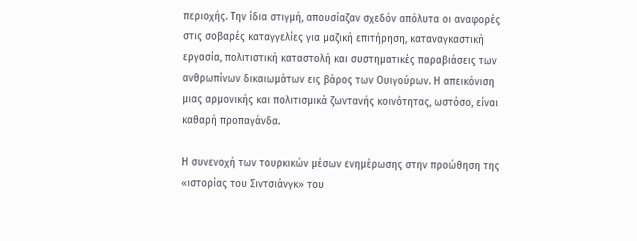περιοχής. Την ίδια στιγμή, απουσίαζαν σχεδόν απόλυτα οι αναφορές στις σοβαρές καταγγελίες για μαζική επιτήρηση, καταναγκαστική εργασία, πολιτιστική καταστολή και συστηματικές παραβιάσεις των ανθρωπίνων δικαιωμάτων εις βάρος των Ουιγούρων. Η απεικόνιση μιας αρμονικής και πολιτισμικά ζωντανής κοινότητας, ωστόσο, είναι καθαρή προπαγάνδα.

Η συνενοχή των τουρκικών μέσων ενημέρωσης στην προώθηση της «ιστορίας του Σιντσιάνγκ» του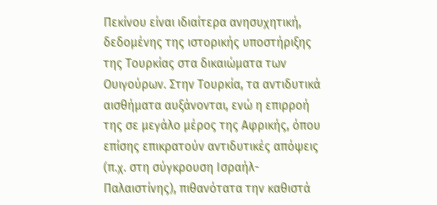Πεκίνου είναι ιδιαίτερα ανησυχητική, δεδομένης της ιστορικής υποστήριξης της Τουρκίας στα δικαιώματα των Ουιγούρων. Στην Τουρκία, τα αντιδυτικά αισθήματα αυξάνονται, ενώ η επιρροή της σε μεγάλο μέρος της Αφρικής, όπου επίσης επικρατούν αντιδυτικές απόψεις (π.χ. στη σύγκρουση Ισραήλ- Παλαιστίνης), πιθανότατα την καθιστά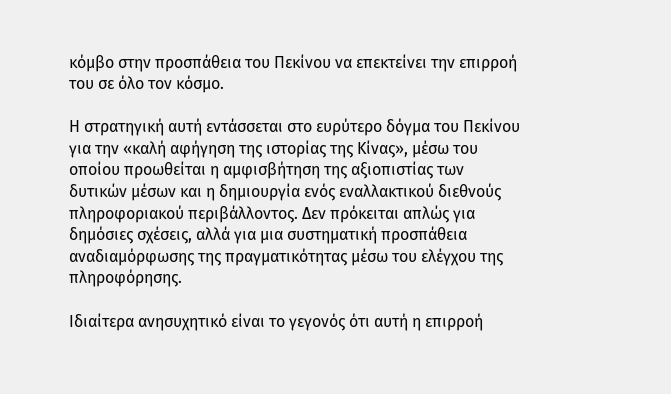κόμβο στην προσπάθεια του Πεκίνου να επεκτείνει την επιρροή του σε όλο τον κόσμο.

Η στρατηγική αυτή εντάσσεται στο ευρύτερο δόγμα του Πεκίνου για την «καλή αφήγηση της ιστορίας της Κίνας», μέσω του οποίου προωθείται η αμφισβήτηση της αξιοπιστίας των δυτικών μέσων και η δημιουργία ενός εναλλακτικού διεθνούς πληροφοριακού περιβάλλοντος. Δεν πρόκειται απλώς για δημόσιες σχέσεις, αλλά για μια συστηματική προσπάθεια αναδιαμόρφωσης της πραγματικότητας μέσω του ελέγχου της πληροφόρησης.

Ιδιαίτερα ανησυχητικό είναι το γεγονός ότι αυτή η επιρροή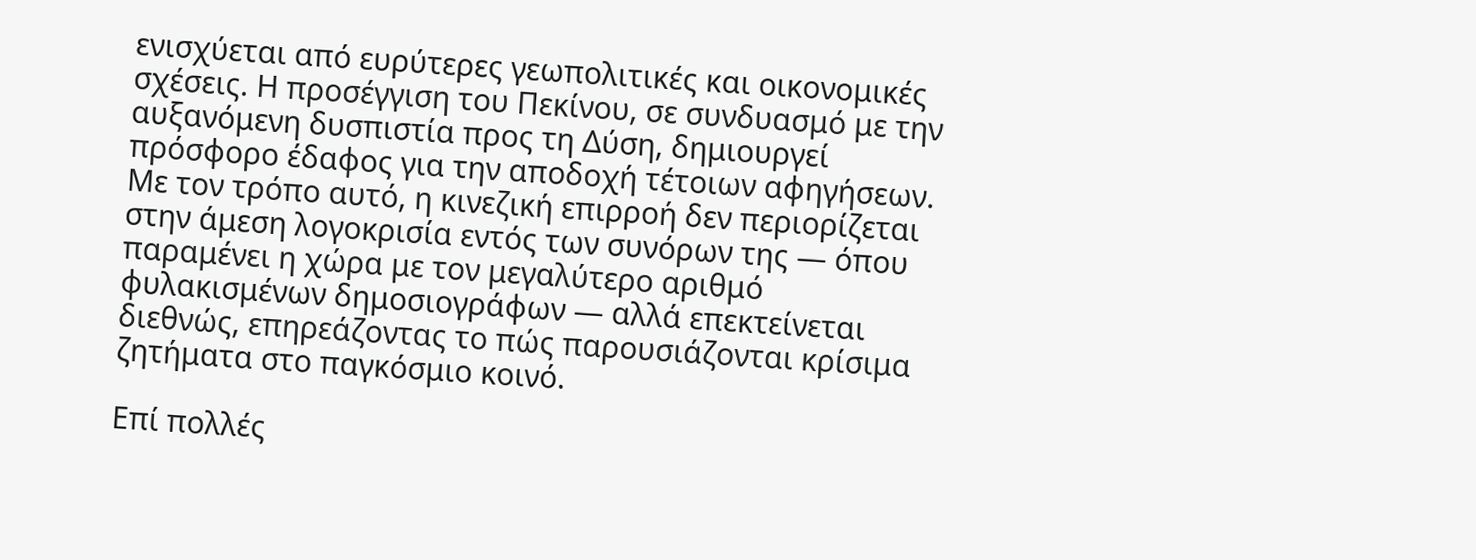ενισχύεται από ευρύτερες γεωπολιτικές και οικονομικές σχέσεις. Η προσέγγιση του Πεκίνου, σε συνδυασμό με την αυξανόμενη δυσπιστία προς τη Δύση, δημιουργεί πρόσφορο έδαφος για την αποδοχή τέτοιων αφηγήσεων. Με τον τρόπο αυτό, η κινεζική επιρροή δεν περιορίζεται στην άμεση λογοκρισία εντός των συνόρων της — όπου παραμένει η χώρα με τον μεγαλύτερο αριθμό φυλακισμένων δημοσιογράφων — αλλά επεκτείνεται διεθνώς, επηρεάζοντας το πώς παρουσιάζονται κρίσιμα ζητήματα στο παγκόσμιο κοινό.

Επί πολλές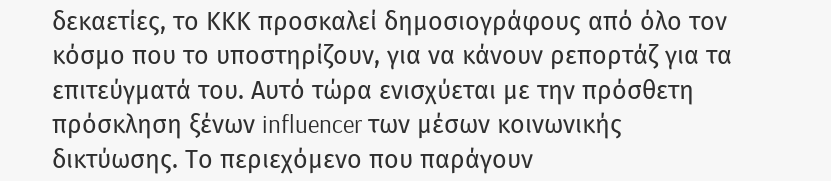δεκαετίες, το ΚΚΚ προσκαλεί δημοσιογράφους από όλο τον κόσμο που το υποστηρίζουν, για να κάνουν ρεπορτάζ για τα επιτεύγματά του. Αυτό τώρα ενισχύεται με την πρόσθετη πρόσκληση ξένων influencer των μέσων κοινωνικής δικτύωσης. Το περιεχόμενο που παράγουν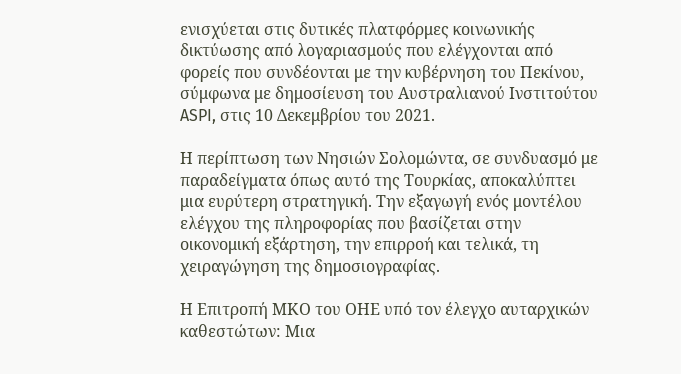ενισχύεται στις δυτικές πλατφόρμες κοινωνικής δικτύωσης από λογαριασμούς που ελέγχονται από φορείς που συνδέονται με την κυβέρνηση του Πεκίνου, σύμφωνα με δημοσίευση του Αυστραλιανού Ινστιτούτου ASPI, στις 10 Δεκεμβρίου του 2021.

Η περίπτωση των Νησιών Σολομώντα, σε συνδυασμό με παραδείγματα όπως αυτό της Τουρκίας, αποκαλύπτει μια ευρύτερη στρατηγική. Την εξαγωγή ενός μοντέλου ελέγχου της πληροφορίας που βασίζεται στην οικονομική εξάρτηση, την επιρροή και τελικά, τη χειραγώγηση της δημοσιογραφίας.

Η Επιτροπή ΜΚΟ του ΟΗΕ υπό τον έλεγχο αυταρχικών καθεστώτων: Μια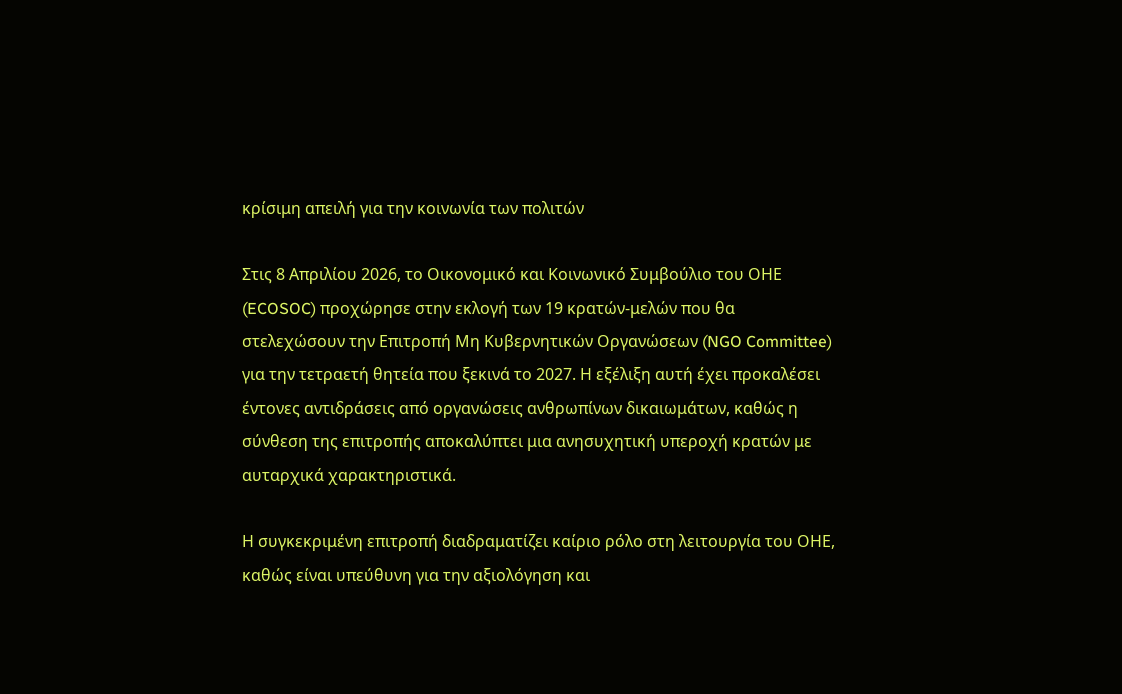κρίσιμη απειλή για την κοινωνία των πολιτών

Στις 8 Απριλίου 2026, το Οικονομικό και Κοινωνικό Συμβούλιο του ΟΗΕ (ECOSOC) προχώρησε στην εκλογή των 19 κρατών-μελών που θα στελεχώσουν την Επιτροπή Μη Κυβερνητικών Οργανώσεων (NGO Committee) για την τετραετή θητεία που ξεκινά το 2027. Η εξέλιξη αυτή έχει προκαλέσει έντονες αντιδράσεις από οργανώσεις ανθρωπίνων δικαιωμάτων, καθώς η σύνθεση της επιτροπής αποκαλύπτει μια ανησυχητική υπεροχή κρατών με αυταρχικά χαρακτηριστικά.

Η συγκεκριμένη επιτροπή διαδραματίζει καίριο ρόλο στη λειτουργία του ΟΗΕ, καθώς είναι υπεύθυνη για την αξιολόγηση και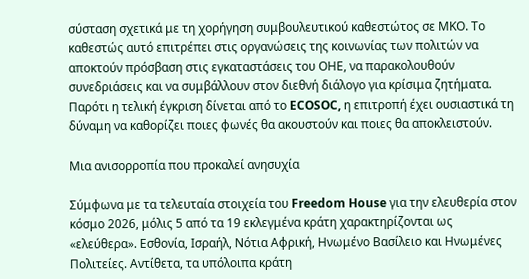σύσταση σχετικά με τη χορήγηση συμβουλευτικού καθεστώτος σε ΜΚΟ. Το καθεστώς αυτό επιτρέπει στις οργανώσεις της κοινωνίας των πολιτών να αποκτούν πρόσβαση στις εγκαταστάσεις του ΟΗΕ, να παρακολουθούν συνεδριάσεις και να συμβάλλουν στον διεθνή διάλογο για κρίσιμα ζητήματα. Παρότι η τελική έγκριση δίνεται από το ECOSOC, η επιτροπή έχει ουσιαστικά τη δύναμη να καθορίζει ποιες φωνές θα ακουστούν και ποιες θα αποκλειστούν.

Μια ανισορροπία που προκαλεί ανησυχία

Σύμφωνα με τα τελευταία στοιχεία του Freedom House για την ελευθερία στον κόσμο 2026, μόλις 5 από τα 19 εκλεγμένα κράτη χαρακτηρίζονται ως «ελεύθερα». Εσθονία, Ισραήλ, Νότια Αφρική, Ηνωμένο Βασίλειο και Ηνωμένες Πολιτείες. Αντίθετα, τα υπόλοιπα κράτη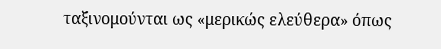ταξινομούνται ως «μερικώς ελεύθερα» όπως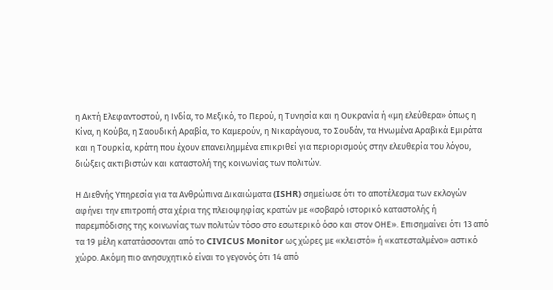η Ακτή Ελεφαντοστού, η Ινδία, το Μεξικό, το Περού, η Τυνησία και η Ουκρανία ή «μη ελεύθερα» όπως η Κίνα, η Κούβα, η Σαουδική Αραβία, το Καμερούν, η Νικαράγουα, το Σουδάν, τα Ηνωμένα Αραβικά Εμιράτα και η Τουρκία, κράτη που έχουν επανειλημμένα επικριθεί για περιορισμούς στην ελευθερία του λόγου, διώξεις ακτιβιστών και καταστολή της κοινωνίας των πολιτών.

Η Διεθνής Υπηρεσία για τα Ανθρώπινα Δικαιώματα (ISHR) σημείωσε ότι το αποτέλεσμα των εκλογών αφήνει την επιτροπή στα χέρια της πλειοψηφίας κρατών με «σοβαρό ιστορικό καταστολής ή παρεμπόδισης της κοινωνίας των πολιτών τόσο στο εσωτερικό όσο και στον ΟΗΕ». Επισημαίνει ότι 13 από τα 19 μέλη κατατάσσονται από το CIVICUS Monitor ως χώρες με «κλειστό» ή «κατεσταλμένο» αστικό χώρο. Ακόμη πιο ανησυχητικό είναι το γεγονός ότι 14 από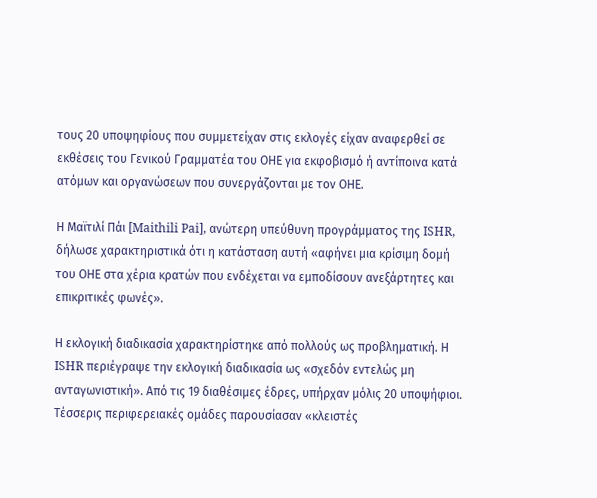τους 20 υποψηφίους που συμμετείχαν στις εκλογές είχαν αναφερθεί σε εκθέσεις του Γενικού Γραμματέα του ΟΗΕ για εκφοβισμό ή αντίποινα κατά ατόμων και οργανώσεων που συνεργάζονται με τον ΟΗΕ.

Η Μαϊτιλί Πάι [Maithili Pai], ανώτερη υπεύθυνη προγράμματος της ISHR, δήλωσε χαρακτηριστικά ότι η κατάσταση αυτή «αφήνει μια κρίσιμη δομή του ΟΗΕ στα χέρια κρατών που ενδέχεται να εμποδίσουν ανεξάρτητες και επικριτικές φωνές».

Η εκλογική διαδικασία χαρακτηρίστηκε από πολλούς ως προβληματική. Η ISHR περιέγραψε την εκλογική διαδικασία ως «σχεδόν εντελώς μη ανταγωνιστική». Από τις 19 διαθέσιμες έδρες, υπήρχαν μόλις 20 υποψήφιοι. Τέσσερις περιφερειακές ομάδες παρουσίασαν «κλειστές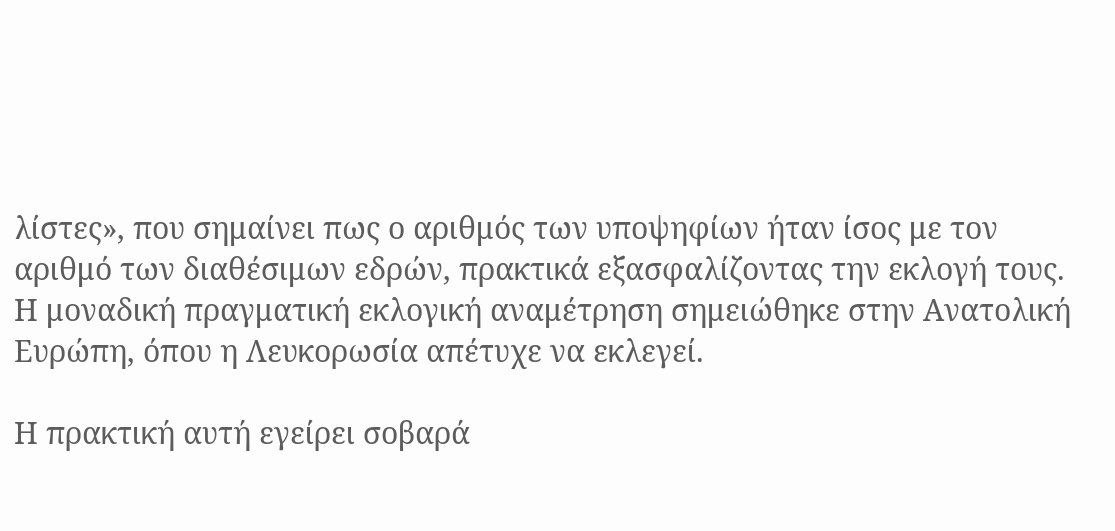λίστες», που σημαίνει πως ο αριθμός των υποψηφίων ήταν ίσος με τον αριθμό των διαθέσιμων εδρών, πρακτικά εξασφαλίζοντας την εκλογή τους. Η μοναδική πραγματική εκλογική αναμέτρηση σημειώθηκε στην Ανατολική Ευρώπη, όπου η Λευκορωσία απέτυχε να εκλεγεί.

Η πρακτική αυτή εγείρει σοβαρά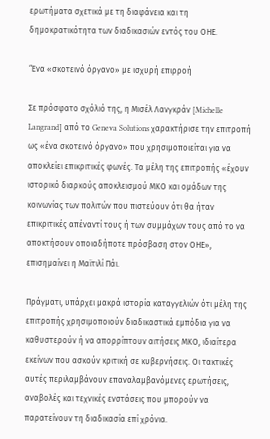ερωτήματα σχετικά με τη διαφάνεια και τη δημοκρατικότητα των διαδικασιών εντός του ΟΗΕ.

‘Ένα «σκοτεινό όργανο» με ισχυρή επιρροή

Σε πρόσφατο σχόλιό της, η Μισέλ Λανγκράν [Michelle Langrand] από το Geneva Solutions χαρακτήρισε την επιτροπή ως «ένα σκοτεινό όργανο» που χρησιμοποιείται για να αποκλείει επικριτικές φωνές. Τα μέλη της επιτροπής «έχουν ιστορικό διαρκούς αποκλεισμού ΜΚΟ και ομάδων της κοινωνίας των πολιτών που πιστεύουν ότι θα ήταν επικριτικές απέναντί τους ή των συμμάχων τους από το να αποκτήσουν οποιαδήποτε πρόσβαση στον ΟΗΕ», επισημαίνει η Μαϊτιλί Πάι.

Πράγματι, υπάρχει μακρά ιστορία καταγγελιών ότι μέλη της επιτροπής χρησιμοποιούν διαδικαστικά εμπόδια για να καθυστερούν ή να απορρίπτουν αιτήσεις ΜΚΟ, ιδιαίτερα εκείνων που ασκούν κριτική σε κυβερνήσεις. Οι τακτικές αυτές περιλαμβάνουν επαναλαμβανόμενες ερωτήσεις, αναβολές και τεχνικές ενστάσεις που μπορούν να παρατείνουν τη διαδικασία επί χρόνια.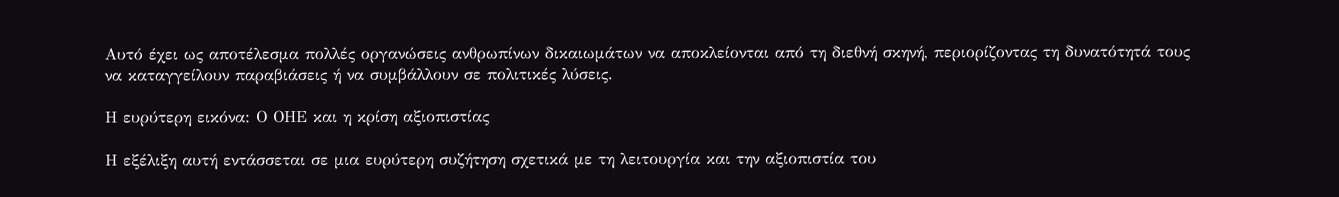Αυτό έχει ως αποτέλεσμα πολλές οργανώσεις ανθρωπίνων δικαιωμάτων να αποκλείονται από τη διεθνή σκηνή, περιορίζοντας τη δυνατότητά τους να καταγγείλουν παραβιάσεις ή να συμβάλλουν σε πολιτικές λύσεις.

Η ευρύτερη εικόνα: Ο ΟΗΕ και η κρίση αξιοπιστίας

Η εξέλιξη αυτή εντάσσεται σε μια ευρύτερη συζήτηση σχετικά με τη λειτουργία και την αξιοπιστία του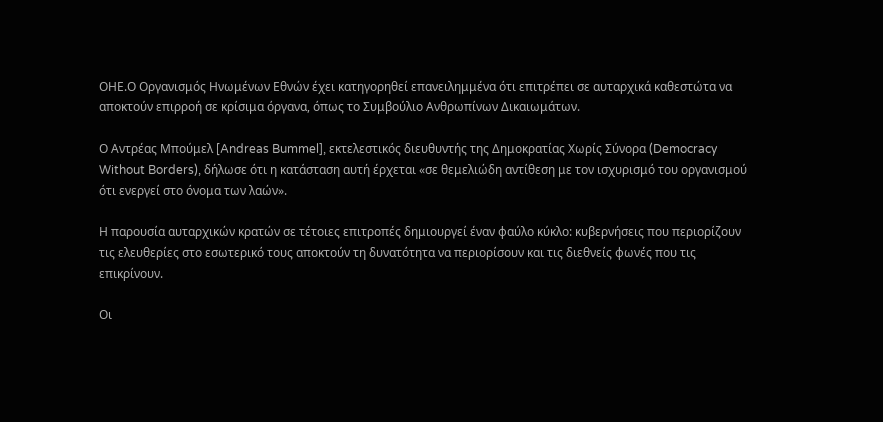ΟΗΕ.Ο Οργανισμός Ηνωμένων Εθνών έχει κατηγορηθεί επανειλημμένα ότι επιτρέπει σε αυταρχικά καθεστώτα να αποκτούν επιρροή σε κρίσιμα όργανα, όπως το Συμβούλιο Ανθρωπίνων Δικαιωμάτων.

Ο Αντρέας Μπούμελ [Andreas Bummel], εκτελεστικός διευθυντής της Δημοκρατίας Χωρίς Σύνορα (Democracy Without Borders), δήλωσε ότι η κατάσταση αυτή έρχεται «σε θεμελιώδη αντίθεση με τον ισχυρισμό του οργανισμού ότι ενεργεί στο όνομα των λαών».

Η παρουσία αυταρχικών κρατών σε τέτοιες επιτροπές δημιουργεί έναν φαύλο κύκλο: κυβερνήσεις που περιορίζουν τις ελευθερίες στο εσωτερικό τους αποκτούν τη δυνατότητα να περιορίσουν και τις διεθνείς φωνές που τις επικρίνουν.

Οι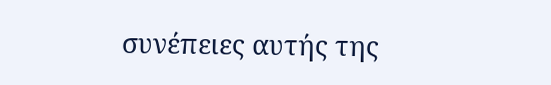συνέπειες αυτής της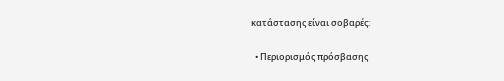κατάστασης είναι σοβαρές:

  • Περιορισμός πρόσβασης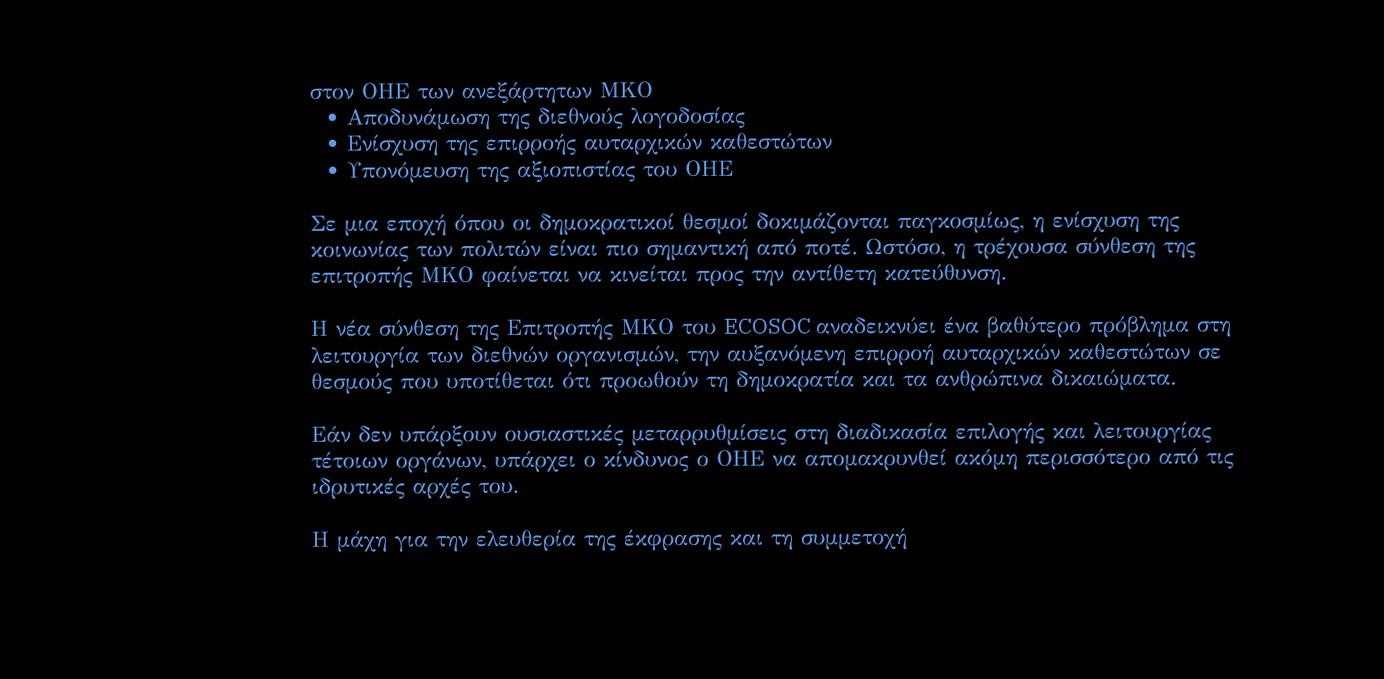στον ΟΗΕ των ανεξάρτητων ΜΚΟ
  • Αποδυνάμωση της διεθνούς λογοδοσίας
  • Ενίσχυση της επιρροής αυταρχικών καθεστώτων
  • Υπονόμευση της αξιοπιστίας του ΟΗΕ

Σε μια εποχή όπου οι δημοκρατικοί θεσμοί δοκιμάζονται παγκοσμίως, η ενίσχυση της κοινωνίας των πολιτών είναι πιο σημαντική από ποτέ. Ωστόσο, η τρέχουσα σύνθεση της επιτροπής ΜΚΟ φαίνεται να κινείται προς την αντίθετη κατεύθυνση.

Η νέα σύνθεση της Επιτροπής ΜΚΟ του ECOSOC αναδεικνύει ένα βαθύτερο πρόβλημα στη λειτουργία των διεθνών οργανισμών, την αυξανόμενη επιρροή αυταρχικών καθεστώτων σε θεσμούς που υποτίθεται ότι προωθούν τη δημοκρατία και τα ανθρώπινα δικαιώματα.

Εάν δεν υπάρξουν ουσιαστικές μεταρρυθμίσεις στη διαδικασία επιλογής και λειτουργίας τέτοιων οργάνων, υπάρχει ο κίνδυνος ο ΟΗΕ να απομακρυνθεί ακόμη περισσότερο από τις ιδρυτικές αρχές του.

Η μάχη για την ελευθερία της έκφρασης και τη συμμετοχή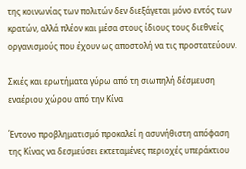της κοινωνίας των πολιτών δεν διεξάγεται μόνο εντός των κρατών, αλλά πλέον και μέσα στους ίδιους τους διεθνείς οργανισμούς που έχουν ως αποστολή να τις προστατεύουν.

Σκιές και ερωτήματα γύρω από τη σιωπηλή δέσμευση εναέριου χώρου από την Κίνα

Έντονο προβληματισμό προκαλεί η ασυνήθιστη απόφαση της Κίνας να δεσμεύσει εκτεταμένες περιοχές υπεράκτιου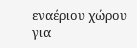εναέριου χώρου για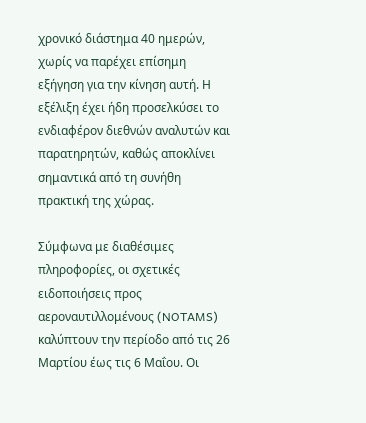χρονικό διάστημα 40 ημερών, χωρίς να παρέχει επίσημη εξήγηση για την κίνηση αυτή. Η εξέλιξη έχει ήδη προσελκύσει το ενδιαφέρον διεθνών αναλυτών και παρατηρητών, καθώς αποκλίνει σημαντικά από τη συνήθη πρακτική της χώρας.

Σύμφωνα με διαθέσιμες πληροφορίες, οι σχετικές ειδοποιήσεις προς αεροναυτιλλομένους (NOTAMS) καλύπτουν την περίοδο από τις 26 Μαρτίου έως τις 6 Μαΐου. Οι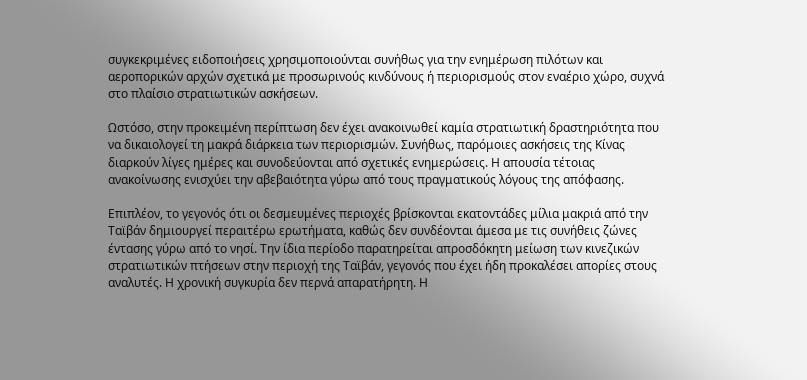συγκεκριμένες ειδοποιήσεις χρησιμοποιούνται συνήθως για την ενημέρωση πιλότων και αεροπορικών αρχών σχετικά με προσωρινούς κινδύνους ή περιορισμούς στον εναέριο χώρο, συχνά στο πλαίσιο στρατιωτικών ασκήσεων.

Ωστόσο, στην προκειμένη περίπτωση δεν έχει ανακοινωθεί καμία στρατιωτική δραστηριότητα που να δικαιολογεί τη μακρά διάρκεια των περιορισμών. Συνήθως, παρόμοιες ασκήσεις της Κίνας διαρκούν λίγες ημέρες και συνοδεύονται από σχετικές ενημερώσεις. Η απουσία τέτοιας ανακοίνωσης ενισχύει την αβεβαιότητα γύρω από τους πραγματικούς λόγους της απόφασης.

Επιπλέον, το γεγονός ότι οι δεσμευμένες περιοχές βρίσκονται εκατοντάδες μίλια μακριά από την Ταϊβάν δημιουργεί περαιτέρω ερωτήματα, καθώς δεν συνδέονται άμεσα με τις συνήθεις ζώνες έντασης γύρω από το νησί. Την ίδια περίοδο παρατηρείται απροσδόκητη μείωση των κινεζικών στρατιωτικών πτήσεων στην περιοχή της Ταϊβάν, γεγονός που έχει ήδη προκαλέσει απορίες στους αναλυτές. Η χρονική συγκυρία δεν περνά απαρατήρητη. Η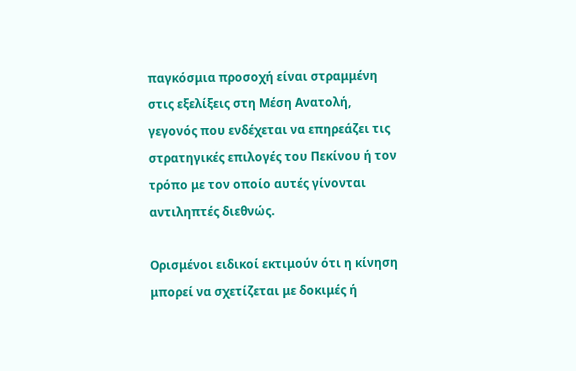παγκόσμια προσοχή είναι στραμμένη στις εξελίξεις στη Μέση Ανατολή, γεγονός που ενδέχεται να επηρεάζει τις στρατηγικές επιλογές του Πεκίνου ή τον τρόπο με τον οποίο αυτές γίνονται αντιληπτές διεθνώς.

Ορισμένοι ειδικοί εκτιμούν ότι η κίνηση μπορεί να σχετίζεται με δοκιμές ή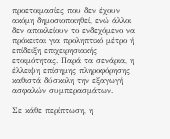προετοιμασίες που δεν έχουν ακόμη δημοσιοποιηθεί, ενώ άλλοι δεν αποκλείουν το ενδεχόμενο να πρόκειται για προληπτικό μέτρο ή επίδειξη επιχειρησιακής ετοιμότητας. Παρά τα σενάρια, η έλλειψη επίσημης πληροφόρησης καθιστά δύσκολη την εξαγωγή ασφαλών συμπερασμάτων.

Σε κάθε περίπτωση, η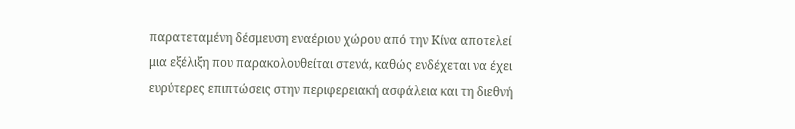παρατεταμένη δέσμευση εναέριου χώρου από την Κίνα αποτελεί μια εξέλιξη που παρακολουθείται στενά, καθώς ενδέχεται να έχει ευρύτερες επιπτώσεις στην περιφερειακή ασφάλεια και τη διεθνή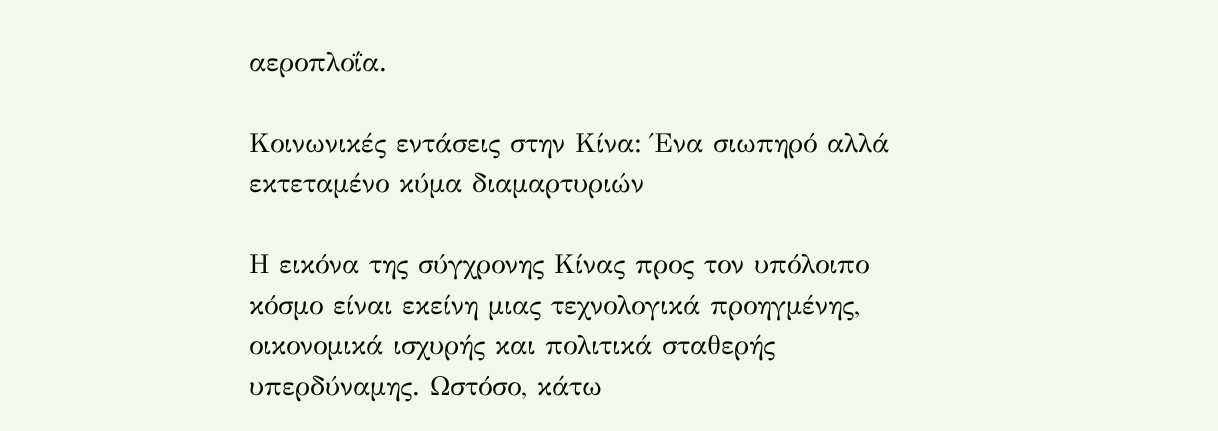αεροπλοΐα.

Κοινωνικές εντάσεις στην Κίνα: Ένα σιωπηρό αλλά εκτεταμένο κύμα διαμαρτυριών

Η εικόνα της σύγχρονης Κίνας προς τον υπόλοιπο κόσμο είναι εκείνη μιας τεχνολογικά προηγμένης, οικονομικά ισχυρής και πολιτικά σταθερής υπερδύναμης. Ωστόσο, κάτω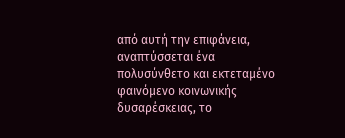από αυτή την επιφάνεια, αναπτύσσεται ένα πολυσύνθετο και εκτεταμένο φαινόμενο κοινωνικής δυσαρέσκειας, το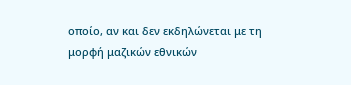οποίο, αν και δεν εκδηλώνεται με τη μορφή μαζικών εθνικών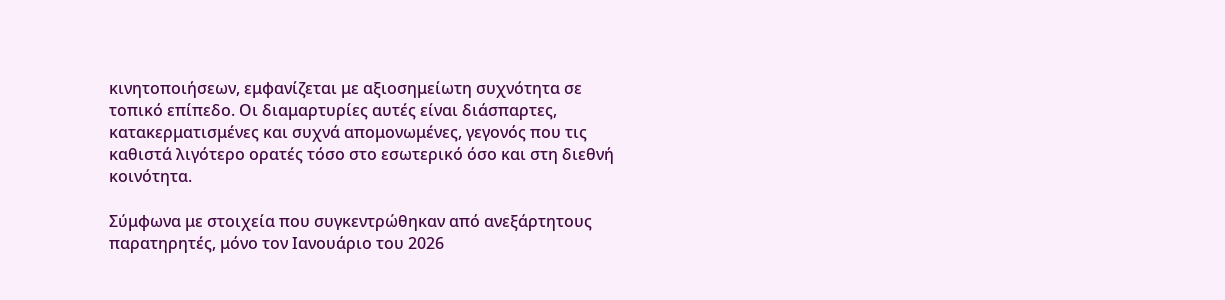κινητοποιήσεων, εμφανίζεται με αξιοσημείωτη συχνότητα σε τοπικό επίπεδο. Οι διαμαρτυρίες αυτές είναι διάσπαρτες, κατακερματισμένες και συχνά απομονωμένες, γεγονός που τις καθιστά λιγότερο ορατές τόσο στο εσωτερικό όσο και στη διεθνή κοινότητα.

Σύμφωνα με στοιχεία που συγκεντρώθηκαν από ανεξάρτητους παρατηρητές, μόνο τον Ιανουάριο του 2026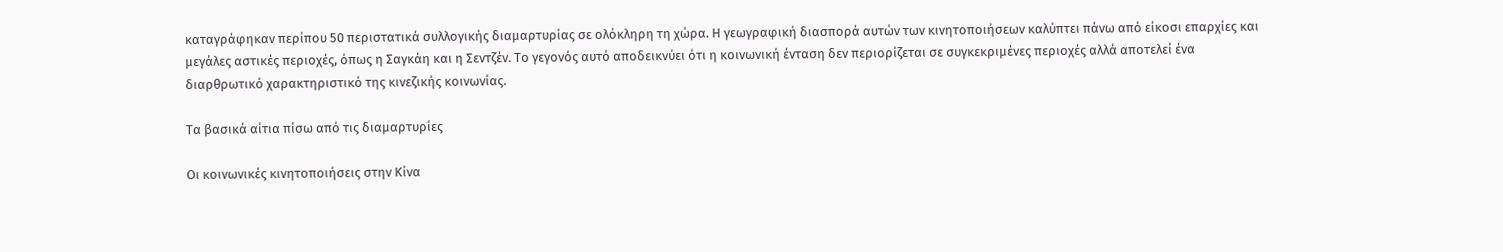καταγράφηκαν περίπου 50 περιστατικά συλλογικής διαμαρτυρίας σε ολόκληρη τη χώρα. Η γεωγραφική διασπορά αυτών των κινητοποιήσεων καλύπτει πάνω από είκοσι επαρχίες και μεγάλες αστικές περιοχές, όπως η Σαγκάη και η Σεντζέν. Το γεγονός αυτό αποδεικνύει ότι η κοινωνική ένταση δεν περιορίζεται σε συγκεκριμένες περιοχές αλλά αποτελεί ένα διαρθρωτικό χαρακτηριστικό της κινεζικής κοινωνίας.

Τα βασικά αίτια πίσω από τις διαμαρτυρίες

Οι κοινωνικές κινητοποιήσεις στην Κίνα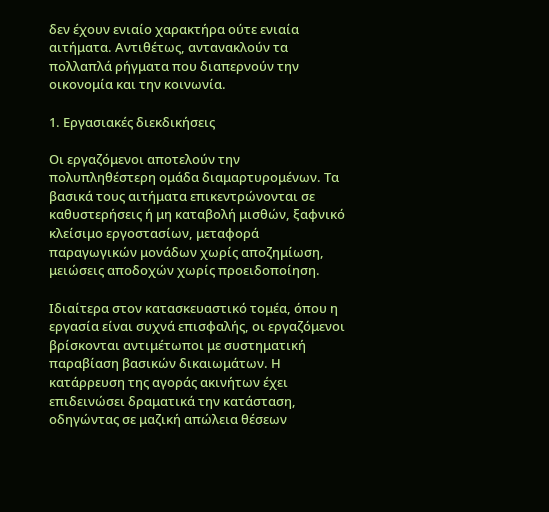δεν έχουν ενιαίο χαρακτήρα ούτε ενιαία αιτήματα. Αντιθέτως, αντανακλούν τα πολλαπλά ρήγματα που διαπερνούν την οικονομία και την κοινωνία.

1. Εργασιακές διεκδικήσεις

Οι εργαζόμενοι αποτελούν την πολυπληθέστερη ομάδα διαμαρτυρομένων. Τα βασικά τους αιτήματα επικεντρώνονται σε καθυστερήσεις ή μη καταβολή μισθών, ξαφνικό κλείσιμο εργοστασίων, μεταφορά παραγωγικών μονάδων χωρίς αποζημίωση, μειώσεις αποδοχών χωρίς προειδοποίηση.

Ιδιαίτερα στον κατασκευαστικό τομέα, όπου η εργασία είναι συχνά επισφαλής, οι εργαζόμενοι βρίσκονται αντιμέτωποι με συστηματική παραβίαση βασικών δικαιωμάτων. Η κατάρρευση της αγοράς ακινήτων έχει επιδεινώσει δραματικά την κατάσταση, οδηγώντας σε μαζική απώλεια θέσεων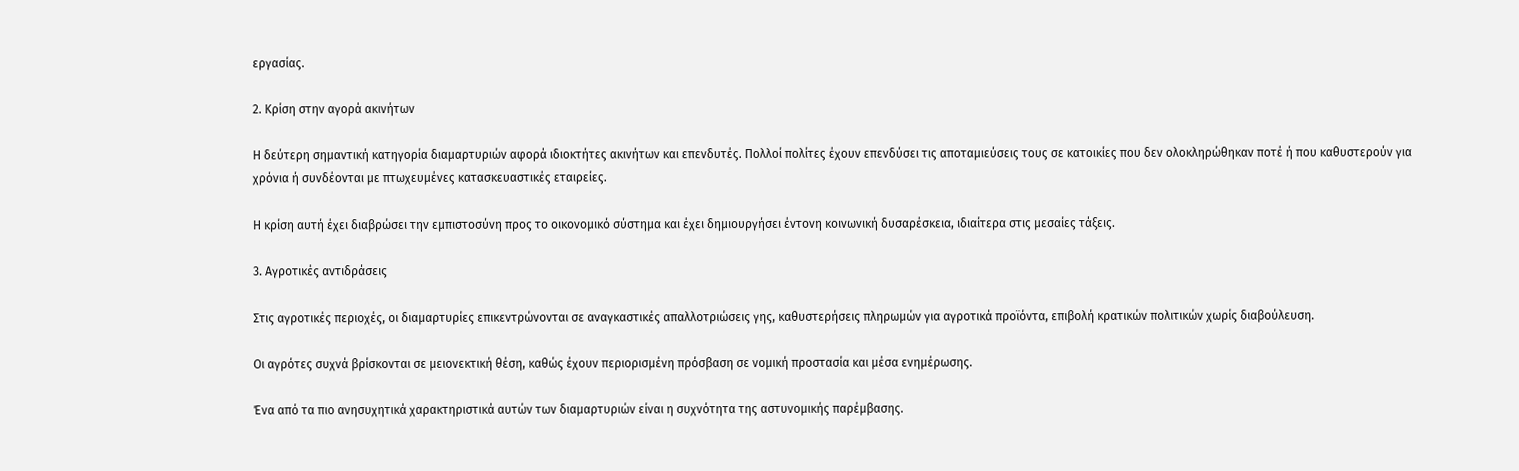εργασίας.

2. Κρίση στην αγορά ακινήτων

Η δεύτερη σημαντική κατηγορία διαμαρτυριών αφορά ιδιοκτήτες ακινήτων και επενδυτές. Πολλοί πολίτες έχουν επενδύσει τις αποταμιεύσεις τους σε κατοικίες που δεν ολοκληρώθηκαν ποτέ ή που καθυστερούν για χρόνια ή συνδέονται με πτωχευμένες κατασκευαστικές εταιρείες.

Η κρίση αυτή έχει διαβρώσει την εμπιστοσύνη προς το οικονομικό σύστημα και έχει δημιουργήσει έντονη κοινωνική δυσαρέσκεια, ιδιαίτερα στις μεσαίες τάξεις.

3. Αγροτικές αντιδράσεις

Στις αγροτικές περιοχές, οι διαμαρτυρίες επικεντρώνονται σε αναγκαστικές απαλλοτριώσεις γης, καθυστερήσεις πληρωμών για αγροτικά προϊόντα, επιβολή κρατικών πολιτικών χωρίς διαβούλευση.

Οι αγρότες συχνά βρίσκονται σε μειονεκτική θέση, καθώς έχουν περιορισμένη πρόσβαση σε νομική προστασία και μέσα ενημέρωσης.

Ένα από τα πιο ανησυχητικά χαρακτηριστικά αυτών των διαμαρτυριών είναι η συχνότητα της αστυνομικής παρέμβασης.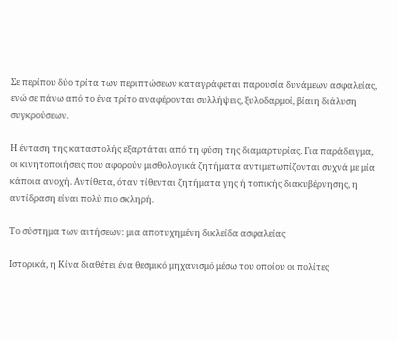Σε περίπου δύο τρίτα των περιπτώσεων καταγράφεται παρουσία δυνάμεων ασφαλείας, ενώ σε πάνω από το ένα τρίτο αναφέρονται συλλήψεις, ξυλοδαρμοί, βίαιη διάλυση συγκρούσεων.

Η ένταση της καταστολής εξαρτάται από τη φύση της διαμαρτυρίας. Για παράδειγμα, οι κινητοποιήσεις που αφορούν μισθολογικά ζητήματα αντιμετωπίζονται συχνά με μία κάποια ανοχή. Αντίθετα, όταν τίθενται ζητήματα γης ή τοπικής διακυβέρνησης, η αντίδραση είναι πολύ πιο σκληρή.

Το σύστημα των αιτήσεων: μια αποτυχημένη δικλείδα ασφαλείας

Ιστορικά, η Κίνα διαθέτει ένα θεσμικό μηχανισμό μέσω του οποίου οι πολίτες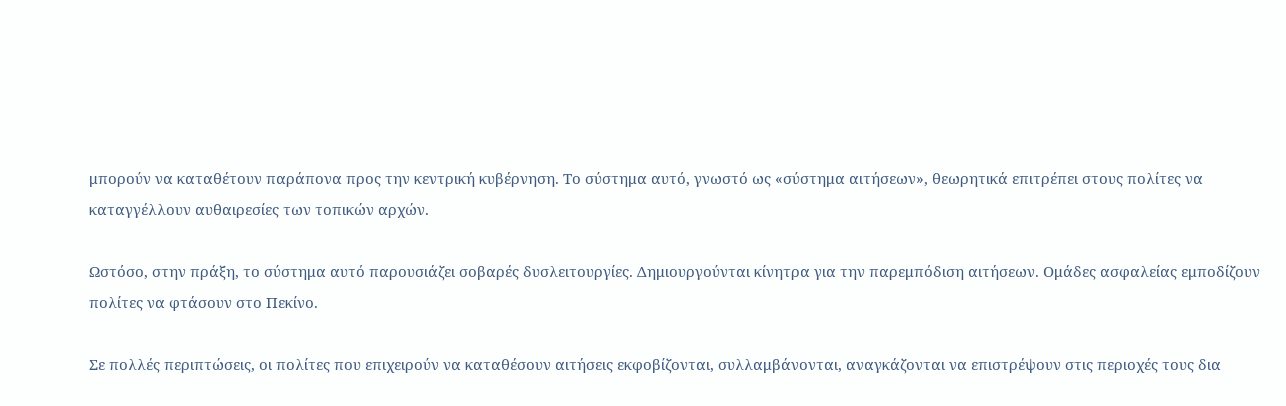μπορούν να καταθέτουν παράπονα προς την κεντρική κυβέρνηση. Το σύστημα αυτό, γνωστό ως «σύστημα αιτήσεων», θεωρητικά επιτρέπει στους πολίτες να καταγγέλλουν αυθαιρεσίες των τοπικών αρχών.

Ωστόσο, στην πράξη, το σύστημα αυτό παρουσιάζει σοβαρές δυσλειτουργίες. Δημιουργούνται κίνητρα για την παρεμπόδιση αιτήσεων. Ομάδες ασφαλείας εμποδίζουν πολίτες να φτάσουν στο Πεκίνο.

Σε πολλές περιπτώσεις, οι πολίτες που επιχειρούν να καταθέσουν αιτήσεις εκφοβίζονται, συλλαμβάνονται, αναγκάζονται να επιστρέψουν στις περιοχές τους δια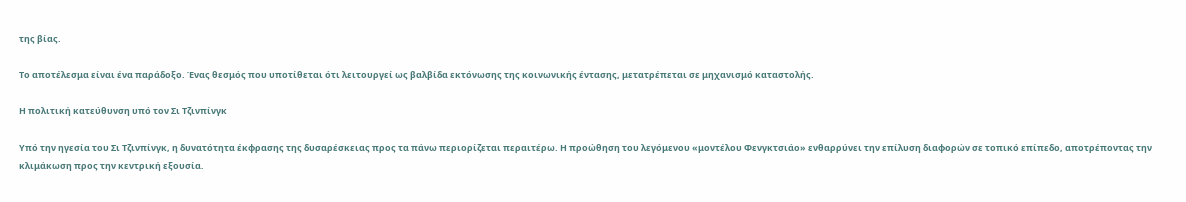της βίας.

Το αποτέλεσμα είναι ένα παράδοξο. Ένας θεσμός που υποτίθεται ότι λειτουργεί ως βαλβίδα εκτόνωσης της κοινωνικής έντασης, μετατρέπεται σε μηχανισμό καταστολής.

Η πολιτική κατεύθυνση υπό τον Σι Τζινπίνγκ

Υπό την ηγεσία του Σι Τζινπίνγκ, η δυνατότητα έκφρασης της δυσαρέσκειας προς τα πάνω περιορίζεται περαιτέρω. Η προώθηση του λεγόμενου «μοντέλου Φενγκτσιάο» ενθαρρύνει την επίλυση διαφορών σε τοπικό επίπεδο, αποτρέποντας την κλιμάκωση προς την κεντρική εξουσία.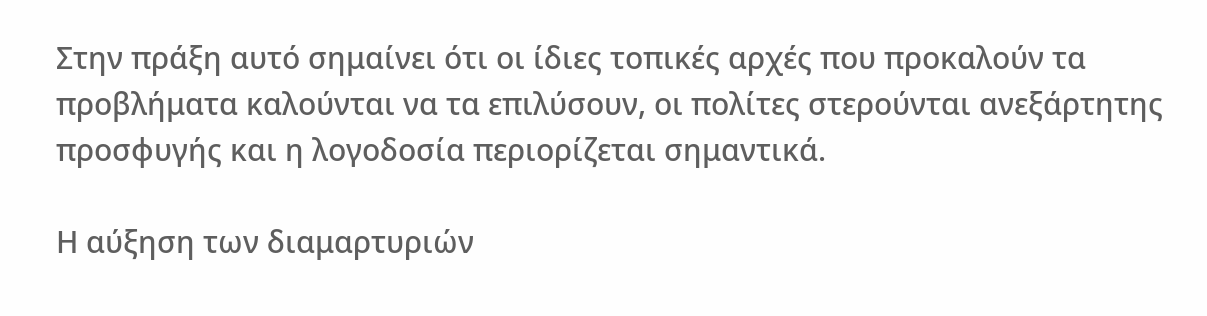Στην πράξη αυτό σημαίνει ότι οι ίδιες τοπικές αρχές που προκαλούν τα προβλήματα καλούνται να τα επιλύσουν, οι πολίτες στερούνται ανεξάρτητης προσφυγής και η λογοδοσία περιορίζεται σημαντικά.

Η αύξηση των διαμαρτυριών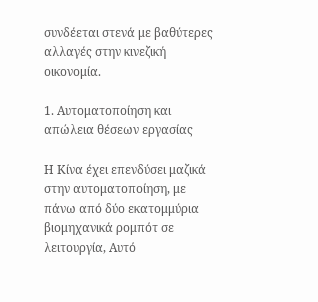συνδέεται στενά με βαθύτερες αλλαγές στην κινεζική οικονομία.

1. Αυτοματοποίηση και απώλεια θέσεων εργασίας

Η Κίνα έχει επενδύσει μαζικά στην αυτοματοποίηση, με πάνω από δύο εκατομμύρια βιομηχανικά ρομπότ σε λειτουργία, Αυτό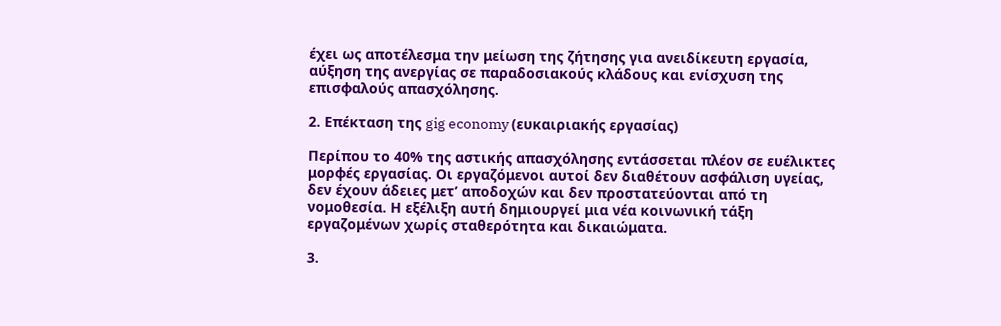έχει ως αποτέλεσμα την μείωση της ζήτησης για ανειδίκευτη εργασία, αύξηση της ανεργίας σε παραδοσιακούς κλάδους και ενίσχυση της επισφαλούς απασχόλησης.

2. Επέκταση της gig economy (ευκαιριακής εργασίας)

Περίπου το 40% της αστικής απασχόλησης εντάσσεται πλέον σε ευέλικτες μορφές εργασίας. Οι εργαζόμενοι αυτοί δεν διαθέτουν ασφάλιση υγείας, δεν έχουν άδειες μετ’ αποδοχών και δεν προστατεύονται από τη νομοθεσία. Η εξέλιξη αυτή δημιουργεί μια νέα κοινωνική τάξη εργαζομένων χωρίς σταθερότητα και δικαιώματα.

3.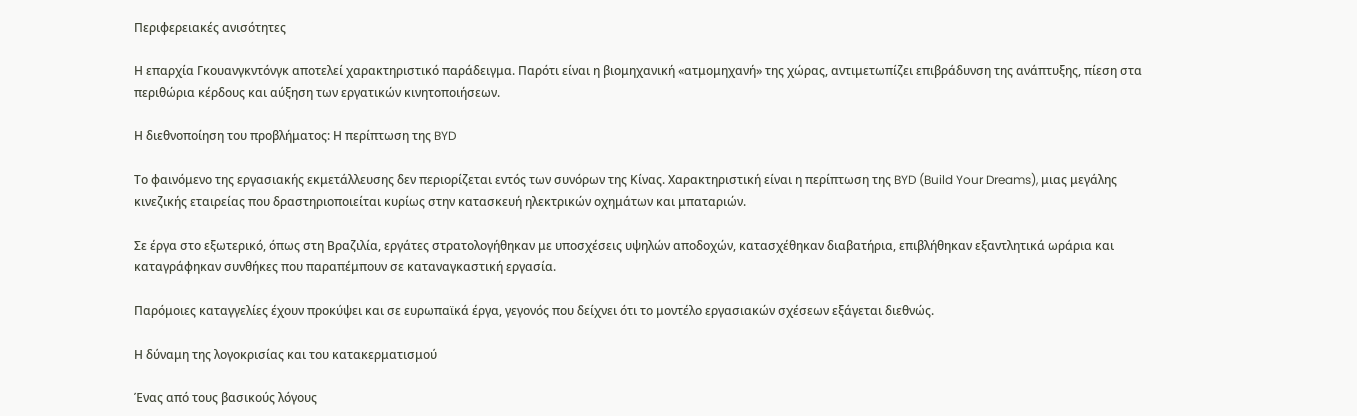Περιφερειακές ανισότητες

Η επαρχία Γκουανγκντόνγκ αποτελεί χαρακτηριστικό παράδειγμα. Παρότι είναι η βιομηχανική «ατμομηχανή» της χώρας, αντιμετωπίζει επιβράδυνση της ανάπτυξης, πίεση στα περιθώρια κέρδους και αύξηση των εργατικών κινητοποιήσεων.

Η διεθνοποίηση του προβλήματος: Η περίπτωση της BYD

Το φαινόμενο της εργασιακής εκμετάλλευσης δεν περιορίζεται εντός των συνόρων της Κίνας. Χαρακτηριστική είναι η περίπτωση της BYD (Build Your Dreams), μιας μεγάλης κινεζικής εταιρείας που δραστηριοποιείται κυρίως στην κατασκευή ηλεκτρικών οχημάτων και μπαταριών.

Σε έργα στο εξωτερικό, όπως στη Βραζιλία, εργάτες στρατολογήθηκαν με υποσχέσεις υψηλών αποδοχών, κατασχέθηκαν διαβατήρια, επιβλήθηκαν εξαντλητικά ωράρια και καταγράφηκαν συνθήκες που παραπέμπουν σε καταναγκαστική εργασία.

Παρόμοιες καταγγελίες έχουν προκύψει και σε ευρωπαϊκά έργα, γεγονός που δείχνει ότι το μοντέλο εργασιακών σχέσεων εξάγεται διεθνώς.

Η δύναμη της λογοκρισίας και του κατακερματισμού

Ένας από τους βασικούς λόγους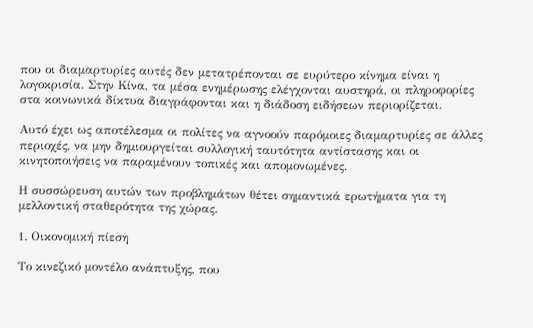που οι διαμαρτυρίες αυτές δεν μετατρέπονται σε ευρύτερο κίνημα είναι η λογοκρισία. Στην Κίνα, τα μέσα ενημέρωσης ελέγχονται αυστηρά, οι πληροφορίες στα κοινωνικά δίκτυα διαγράφονται και η διάδοση ειδήσεων περιορίζεται.

Αυτό έχει ως αποτέλεσμα οι πολίτες να αγνοούν παρόμοιες διαμαρτυρίες σε άλλες περιοχές, να μην δημιουργείται συλλογική ταυτότητα αντίστασης και οι κινητοποιήσεις να παραμένουν τοπικές και απομονωμένες.

Η συσσώρευση αυτών των προβλημάτων θέτει σημαντικά ερωτήματα για τη μελλοντική σταθερότητα της χώρας.

1. Οικονομική πίεση

Το κινεζικό μοντέλο ανάπτυξης, που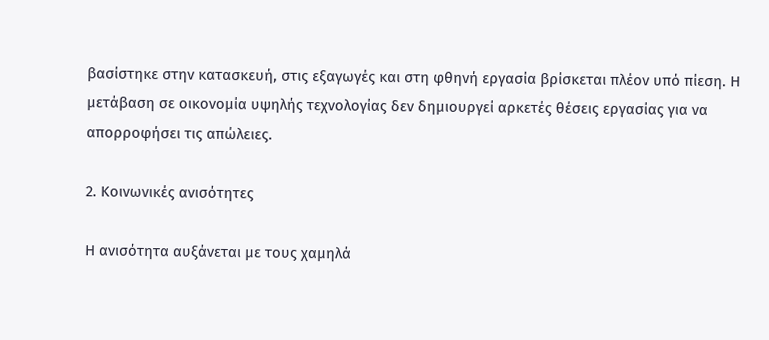βασίστηκε στην κατασκευή, στις εξαγωγές και στη φθηνή εργασία βρίσκεται πλέον υπό πίεση. Η μετάβαση σε οικονομία υψηλής τεχνολογίας δεν δημιουργεί αρκετές θέσεις εργασίας για να απορροφήσει τις απώλειες.

2. Κοινωνικές ανισότητες

Η ανισότητα αυξάνεται με τους χαμηλά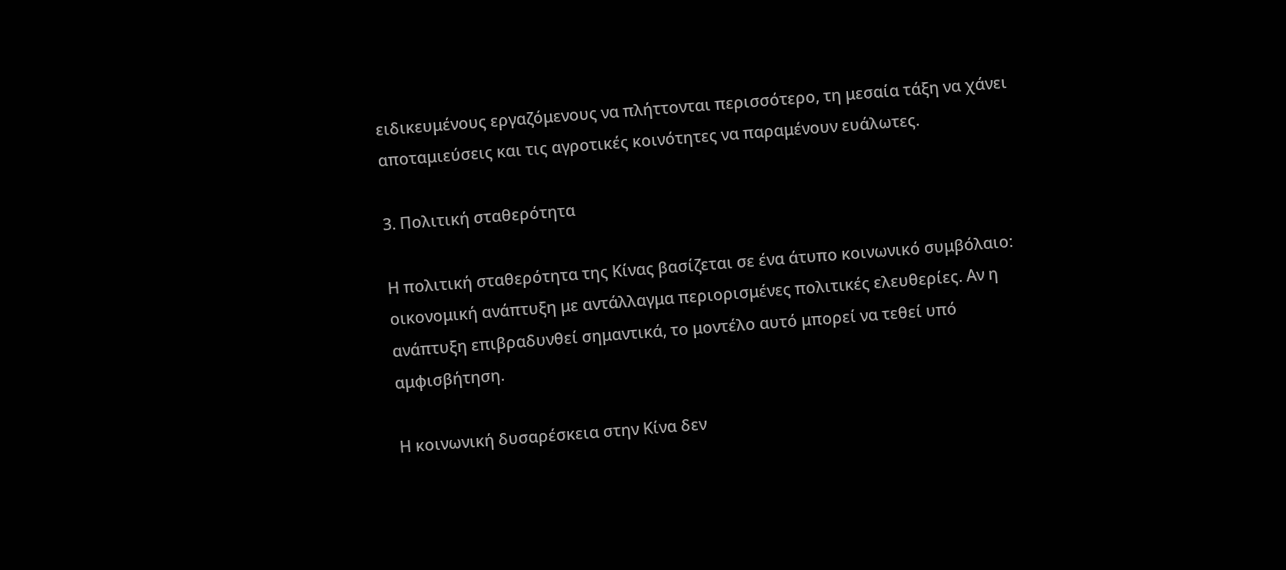ειδικευμένους εργαζόμενους να πλήττονται περισσότερο, τη μεσαία τάξη να χάνει αποταμιεύσεις και τις αγροτικές κοινότητες να παραμένουν ευάλωτες.

3. Πολιτική σταθερότητα

Η πολιτική σταθερότητα της Κίνας βασίζεται σε ένα άτυπο κοινωνικό συμβόλαιο: οικονομική ανάπτυξη με αντάλλαγμα περιορισμένες πολιτικές ελευθερίες. Αν η ανάπτυξη επιβραδυνθεί σημαντικά, το μοντέλο αυτό μπορεί να τεθεί υπό αμφισβήτηση.

Η κοινωνική δυσαρέσκεια στην Κίνα δεν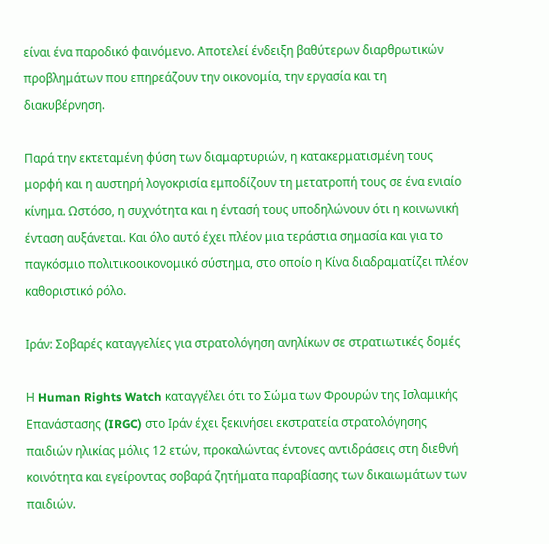είναι ένα παροδικό φαινόμενο. Αποτελεί ένδειξη βαθύτερων διαρθρωτικών προβλημάτων που επηρεάζουν την οικονομία, την εργασία και τη διακυβέρνηση.

Παρά την εκτεταμένη φύση των διαμαρτυριών, η κατακερματισμένη τους μορφή και η αυστηρή λογοκρισία εμποδίζουν τη μετατροπή τους σε ένα ενιαίο κίνημα. Ωστόσο, η συχνότητα και η έντασή τους υποδηλώνουν ότι η κοινωνική ένταση αυξάνεται. Και όλο αυτό έχει πλέον μια τεράστια σημασία και για το παγκόσμιο πολιτικοοικονομικό σύστημα, στο οποίο η Κίνα διαδραματίζει πλέον καθοριστικό ρόλο.

Ιράν: Σοβαρές καταγγελίες για στρατολόγηση ανηλίκων σε στρατιωτικές δομές

Η Human Rights Watch καταγγέλει ότι το Σώμα των Φρουρών της Ισλαμικής Επανάστασης (IRGC) στο Ιράν έχει ξεκινήσει εκστρατεία στρατολόγησης παιδιών ηλικίας μόλις 12 ετών, προκαλώντας έντονες αντιδράσεις στη διεθνή κοινότητα και εγείροντας σοβαρά ζητήματα παραβίασης των δικαιωμάτων των παιδιών.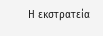Η εκστρατεία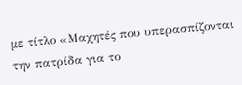με τίτλο «Μαχητές που υπερασπίζονται την πατρίδα για το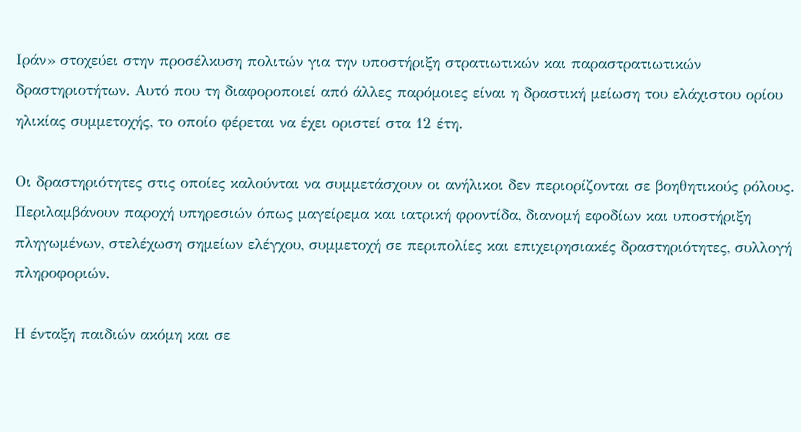Ιράν» στοχεύει στην προσέλκυση πολιτών για την υποστήριξη στρατιωτικών και παραστρατιωτικών δραστηριοτήτων. Αυτό που τη διαφοροποιεί από άλλες παρόμοιες είναι η δραστική μείωση του ελάχιστου ορίου ηλικίας συμμετοχής, το οποίο φέρεται να έχει οριστεί στα 12 έτη.

Οι δραστηριότητες στις οποίες καλούνται να συμμετάσχουν οι ανήλικοι δεν περιορίζονται σε βοηθητικούς ρόλους. Περιλαμβάνουν παροχή υπηρεσιών όπως μαγείρεμα και ιατρική φροντίδα, διανομή εφοδίων και υποστήριξη πληγωμένων, στελέχωση σημείων ελέγχου, συμμετοχή σε περιπολίες και επιχειρησιακές δραστηριότητες, συλλογή πληροφοριών.

Η ένταξη παιδιών ακόμη και σε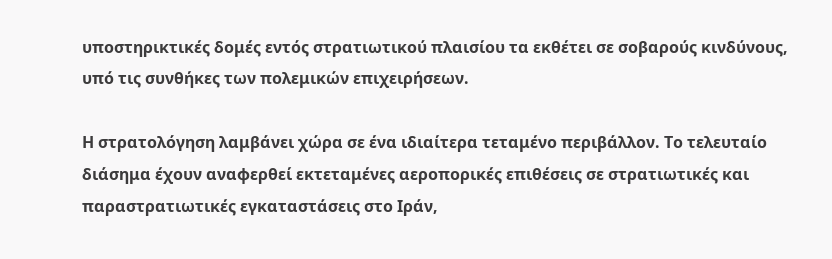υποστηρικτικές δομές εντός στρατιωτικού πλαισίου τα εκθέτει σε σοβαρούς κινδύνους, υπό τις συνθήκες των πολεμικών επιχειρήσεων.

Η στρατολόγηση λαμβάνει χώρα σε ένα ιδιαίτερα τεταμένο περιβάλλον. Το τελευταίο διάσημα έχουν αναφερθεί εκτεταμένες αεροπορικές επιθέσεις σε στρατιωτικές και παραστρατιωτικές εγκαταστάσεις στο Ιράν,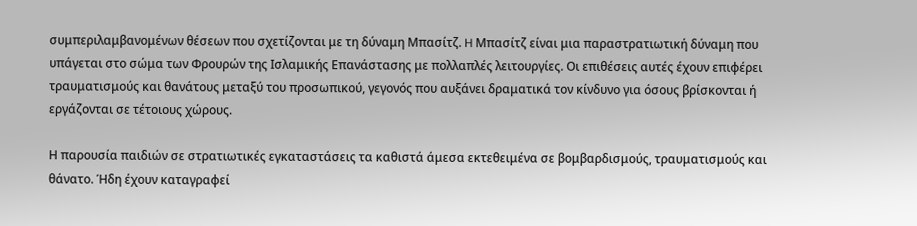συμπεριλαμβανομένων θέσεων που σχετίζονται με τη δύναμη Μπασίτζ. H Μπασίτζ είναι μια παραστρατιωτική δύναμη που υπάγεται στο σώμα των Φρουρών της Ισλαμικής Επανάστασης με πολλαπλές λειτουργίες. Οι επιθέσεις αυτές έχουν επιφέρει τραυματισμούς και θανάτους μεταξύ του προσωπικού, γεγονός που αυξάνει δραματικά τον κίνδυνο για όσους βρίσκονται ή εργάζονται σε τέτοιους χώρους.

Η παρουσία παιδιών σε στρατιωτικές εγκαταστάσεις τα καθιστά άμεσα εκτεθειμένα σε βομβαρδισμούς, τραυματισμούς και θάνατο. Ήδη έχουν καταγραφεί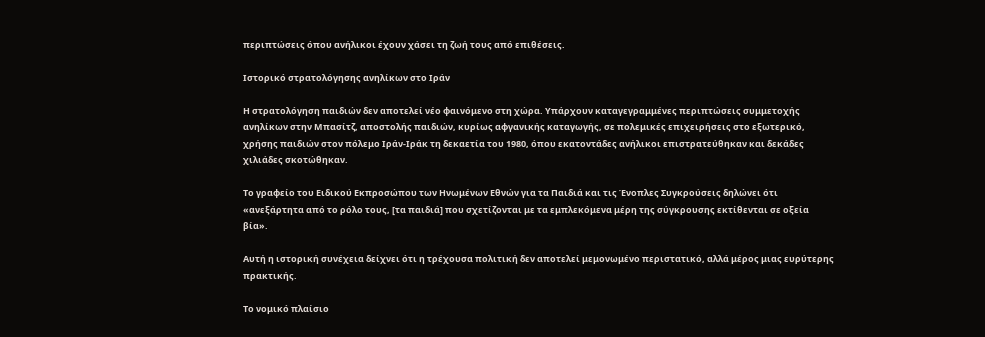περιπτώσεις όπου ανήλικοι έχουν χάσει τη ζωή τους από επιθέσεις.

Ιστορικό στρατολόγησης ανηλίκων στο Ιράν

Η στρατολόγηση παιδιών δεν αποτελεί νέο φαινόμενο στη χώρα. Υπάρχουν καταγεγραμμένες περιπτώσεις συμμετοχής ανηλίκων στην Μπασίτζ, αποστολής παιδιών, κυρίως αφγανικής καταγωγής, σε πολεμικές επιχειρήσεις στο εξωτερικό, χρήσης παιδιών στον πόλεμο Ιράν-Ιράκ τη δεκαετία του 1980, όπου εκατοντάδες ανήλικοι επιστρατεύθηκαν και δεκάδες χιλιάδες σκοτώθηκαν.

Το γραφείο του Ειδικού Εκπροσώπου των Ηνωμένων Εθνών για τα Παιδιά και τις Ένοπλες Συγκρούσεις δηλώνει ότι «ανεξάρτητα από το ρόλο τους, [τα παιδιά] που σχετίζονται με τα εμπλεκόμενα μέρη της σύγκρουσης εκτίθενται σε οξεία βία».

Αυτή η ιστορική συνέχεια δείχνει ότι η τρέχουσα πολιτική δεν αποτελεί μεμονωμένο περιστατικό, αλλά μέρος μιας ευρύτερης πρακτικής.

Το νομικό πλαίσιο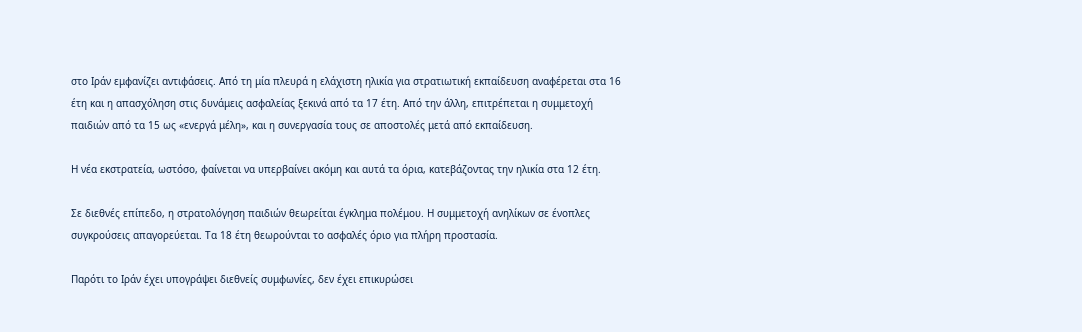στο Ιράν εμφανίζει αντιφάσεις. Από τη μία πλευρά η ελάχιστη ηλικία για στρατιωτική εκπαίδευση αναφέρεται στα 16 έτη και η απασχόληση στις δυνάμεις ασφαλείας ξεκινά από τα 17 έτη. Από την άλλη, επιτρέπεται η συμμετοχή παιδιών από τα 15 ως «ενεργά μέλη», και η συνεργασία τους σε αποστολές μετά από εκπαίδευση.

Η νέα εκστρατεία, ωστόσο, φαίνεται να υπερβαίνει ακόμη και αυτά τα όρια, κατεβάζοντας την ηλικία στα 12 έτη.

Σε διεθνές επίπεδο, η στρατολόγηση παιδιών θεωρείται έγκλημα πολέμου. Η συμμετοχή ανηλίκων σε ένοπλες συγκρούσεις απαγορεύεται. Τα 18 έτη θεωρούνται το ασφαλές όριο για πλήρη προστασία.

Παρότι το Ιράν έχει υπογράψει διεθνείς συμφωνίες, δεν έχει επικυρώσει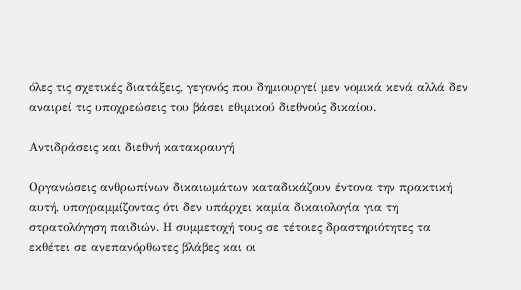όλες τις σχετικές διατάξεις, γεγονός που δημιουργεί μεν νομικά κενά αλλά δεν αναιρεί τις υποχρεώσεις του βάσει εθιμικού διεθνούς δικαίου.

Αντιδράσεις και διεθνή κατακραυγή

Οργανώσεις ανθρωπίνων δικαιωμάτων καταδικάζουν έντονα την πρακτική αυτή, υπογραμμίζοντας ότι δεν υπάρχει καμία δικαιολογία για τη στρατολόγηση παιδιών. Η συμμετοχή τους σε τέτοιες δραστηριότητες τα εκθέτει σε ανεπανόρθωτες βλάβες και οι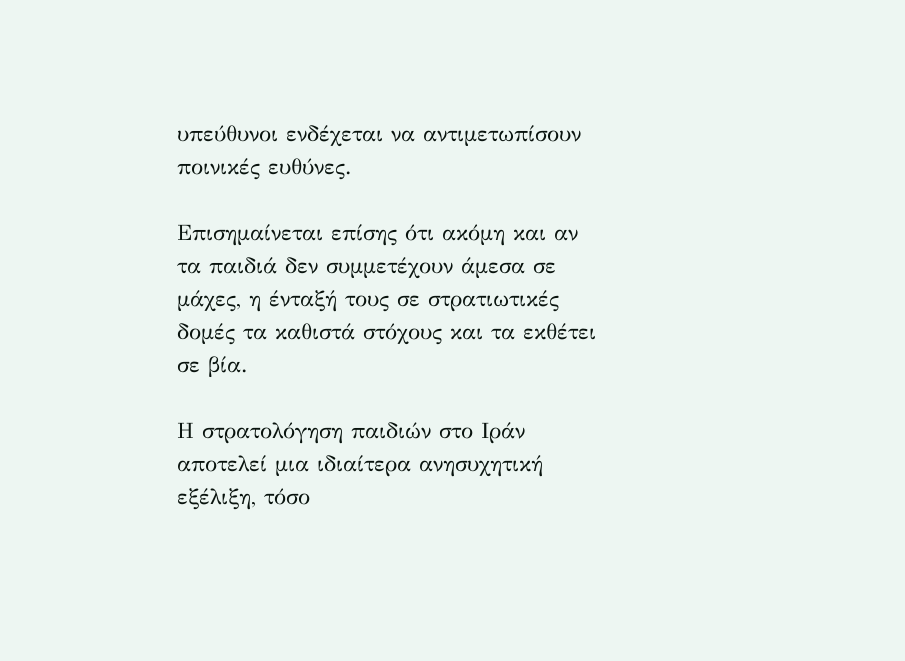υπεύθυνοι ενδέχεται να αντιμετωπίσουν ποινικές ευθύνες.

Επισημαίνεται επίσης ότι ακόμη και αν τα παιδιά δεν συμμετέχουν άμεσα σε μάχες, η ένταξή τους σε στρατιωτικές δομές τα καθιστά στόχους και τα εκθέτει σε βία.

Η στρατολόγηση παιδιών στο Ιράν αποτελεί μια ιδιαίτερα ανησυχητική εξέλιξη, τόσο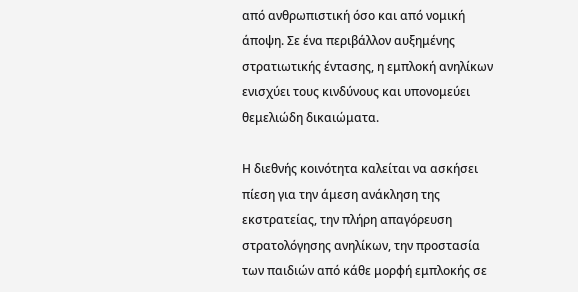από ανθρωπιστική όσο και από νομική άποψη. Σε ένα περιβάλλον αυξημένης στρατιωτικής έντασης, η εμπλοκή ανηλίκων ενισχύει τους κινδύνους και υπονομεύει θεμελιώδη δικαιώματα.

Η διεθνής κοινότητα καλείται να ασκήσει πίεση για την άμεση ανάκληση της εκστρατείας, την πλήρη απαγόρευση στρατολόγησης ανηλίκων, την προστασία των παιδιών από κάθε μορφή εμπλοκής σε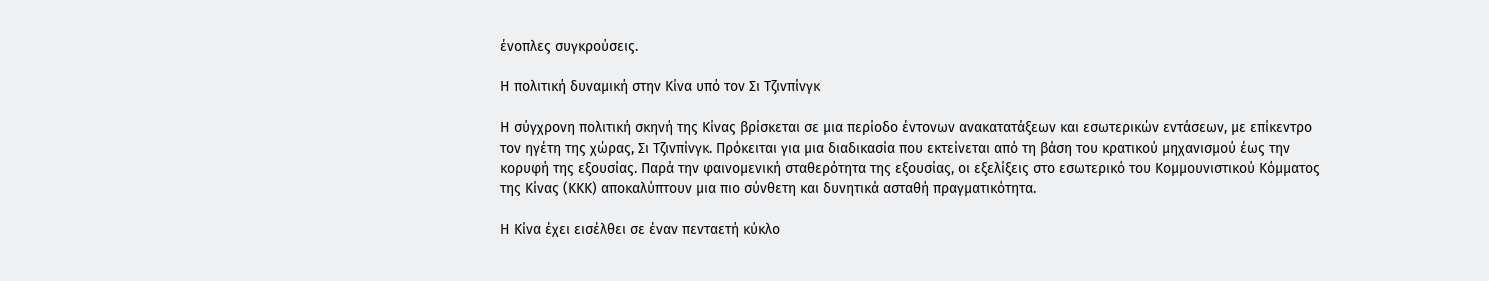ένοπλες συγκρούσεις.

Η πολιτική δυναμική στην Κίνα υπό τον Σι Τζινπίνγκ

Η σύγχρονη πολιτική σκηνή της Κίνας βρίσκεται σε μια περίοδο έντονων ανακατατάξεων και εσωτερικών εντάσεων, με επίκεντρο τον ηγέτη της χώρας, Σι Τζινπίνγκ. Πρόκειται για μια διαδικασία που εκτείνεται από τη βάση του κρατικού μηχανισμού έως την κορυφή της εξουσίας. Παρά την φαινομενική σταθερότητα της εξουσίας, οι εξελίξεις στο εσωτερικό του Κομμουνιστικού Κόμματος της Κίνας (ΚΚΚ) αποκαλύπτουν μια πιο σύνθετη και δυνητικά ασταθή πραγματικότητα.

Η Κίνα έχει εισέλθει σε έναν πενταετή κύκλο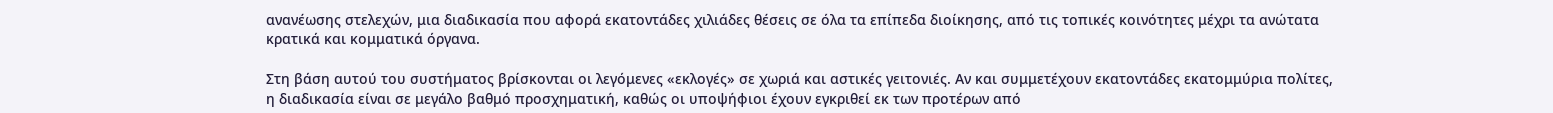ανανέωσης στελεχών, μια διαδικασία που αφορά εκατοντάδες χιλιάδες θέσεις σε όλα τα επίπεδα διοίκησης, από τις τοπικές κοινότητες μέχρι τα ανώτατα κρατικά και κομματικά όργανα.

Στη βάση αυτού του συστήματος βρίσκονται οι λεγόμενες «εκλογές» σε χωριά και αστικές γειτονιές. Αν και συμμετέχουν εκατοντάδες εκατομμύρια πολίτες, η διαδικασία είναι σε μεγάλο βαθμό προσχηματική, καθώς οι υποψήφιοι έχουν εγκριθεί εκ των προτέρων από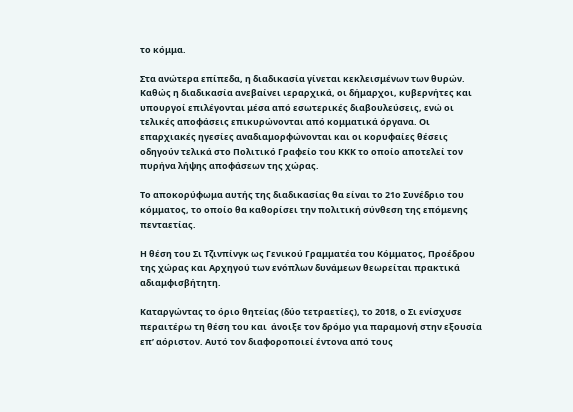το κόμμα.

Στα ανώτερα επίπεδα, η διαδικασία γίνεται κεκλεισμένων των θυρών. Καθώς η διαδικασία ανεβαίνει ιεραρχικά, οι δήμαρχοι, κυβερνήτες και υπουργοί επιλέγονται μέσα από εσωτερικές διαβουλεύσεις, ενώ οι τελικές αποφάσεις επικυρώνονται από κομματικά όργανα. Οι επαρχιακές ηγεσίες αναδιαμορφώνονται και οι κορυφαίες θέσεις οδηγούν τελικά στο Πολιτικό Γραφείο του ΚΚΚ το οποίο αποτελεί τον πυρήνα λήψης αποφάσεων της χώρας.

Το αποκορύφωμα αυτής της διαδικασίας θα είναι το 21ο Συνέδριο του κόμματος, το οποίο θα καθορίσει την πολιτική σύνθεση της επόμενης πενταετίας.

Η θέση του Σι Τζινπίνγκ ως Γενικού Γραμματέα του Κόμματος, Προέδρου της χώρας και Αρχηγού των ενόπλων δυνάμεων θεωρείται πρακτικά αδιαμφισβήτητη.

Καταργώντας το όριο θητείας (δύο τετραετίες), το 2018, ο Σι ενίσχυσε περαιτέρω τη θέση του και  άνοιξε τον δρόμο για παραμονή στην εξουσία επ’ αόριστον. Αυτό τον διαφοροποιεί έντονα από τους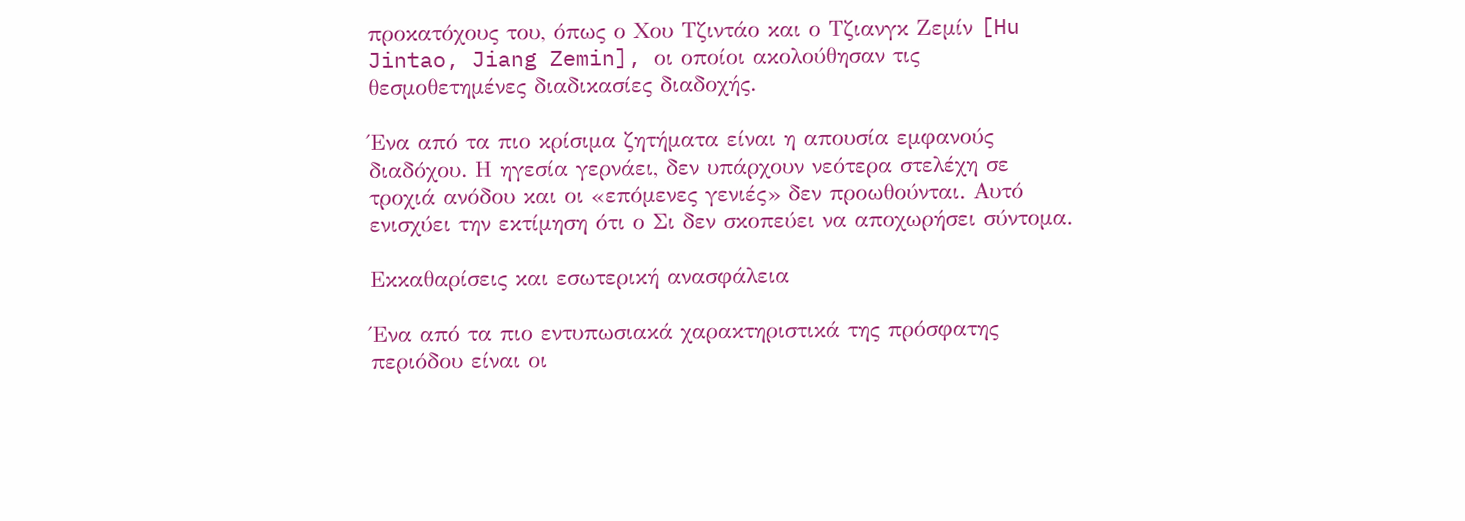προκατόχους του, όπως ο Χου Τζιντάο και ο Τζιανγκ Ζεμίν [Hu Jintao, Jiang Zemin], οι οποίοι ακολούθησαν τις θεσμοθετημένες διαδικασίες διαδοχής.

Ένα από τα πιο κρίσιμα ζητήματα είναι η απουσία εμφανούς διαδόχου. Η ηγεσία γερνάει, δεν υπάρχουν νεότερα στελέχη σε τροχιά ανόδου και οι «επόμενες γενιές» δεν προωθούνται. Αυτό ενισχύει την εκτίμηση ότι ο Σι δεν σκοπεύει να αποχωρήσει σύντομα.

Εκκαθαρίσεις και εσωτερική ανασφάλεια

Ένα από τα πιο εντυπωσιακά χαρακτηριστικά της πρόσφατης περιόδου είναι οι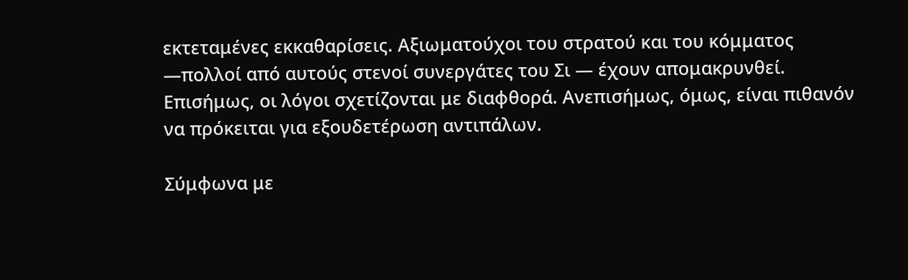εκτεταμένες εκκαθαρίσεις. Αξιωματούχοι του στρατού και του κόμματος —πολλοί από αυτούς στενοί συνεργάτες του Σι — έχουν απομακρυνθεί. Επισήμως, οι λόγοι σχετίζονται με διαφθορά. Ανεπισήμως, όμως, είναι πιθανόν να πρόκειται για εξουδετέρωση αντιπάλων.

Σύμφωνα με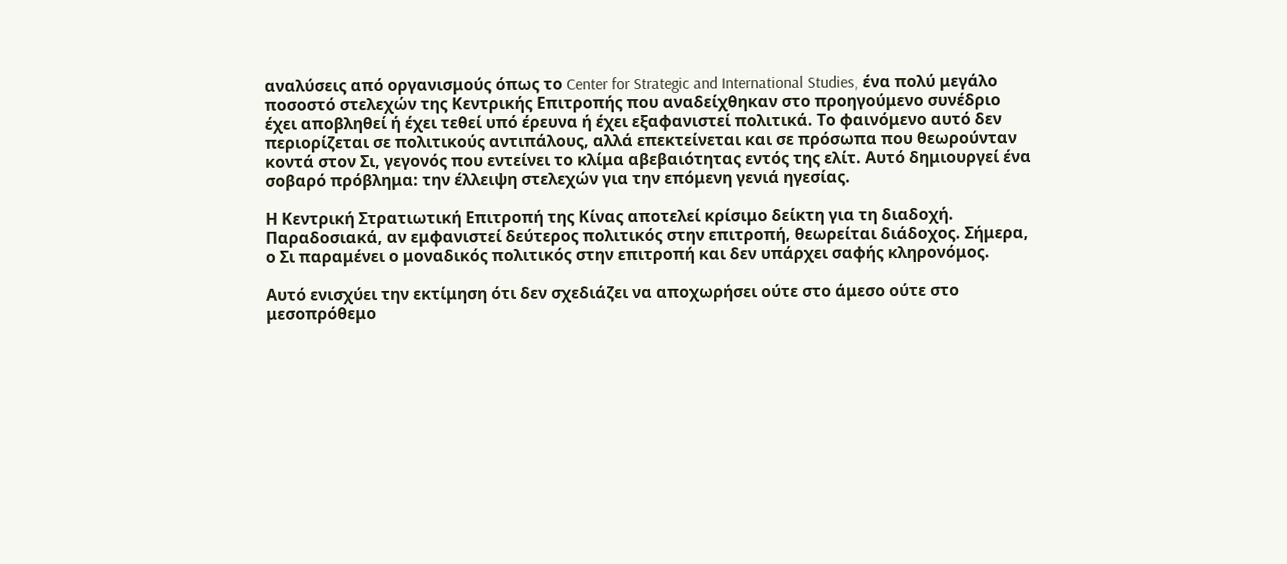αναλύσεις από οργανισμούς όπως το Center for Strategic and International Studies, ένα πολύ μεγάλο ποσοστό στελεχών της Κεντρικής Επιτροπής που αναδείχθηκαν στο προηγούμενο συνέδριο έχει αποβληθεί ή έχει τεθεί υπό έρευνα ή έχει εξαφανιστεί πολιτικά. Το φαινόμενο αυτό δεν περιορίζεται σε πολιτικούς αντιπάλους, αλλά επεκτείνεται και σε πρόσωπα που θεωρούνταν κοντά στον Σι, γεγονός που εντείνει το κλίμα αβεβαιότητας εντός της ελίτ. Αυτό δημιουργεί ένα σοβαρό πρόβλημα: την έλλειψη στελεχών για την επόμενη γενιά ηγεσίας.

Η Κεντρική Στρατιωτική Επιτροπή της Κίνας αποτελεί κρίσιμο δείκτη για τη διαδοχή. Παραδοσιακά, αν εμφανιστεί δεύτερος πολιτικός στην επιτροπή, θεωρείται διάδοχος. Σήμερα, ο Σι παραμένει ο μοναδικός πολιτικός στην επιτροπή και δεν υπάρχει σαφής κληρονόμος.

Αυτό ενισχύει την εκτίμηση ότι δεν σχεδιάζει να αποχωρήσει ούτε στο άμεσο ούτε στο μεσοπρόθεμο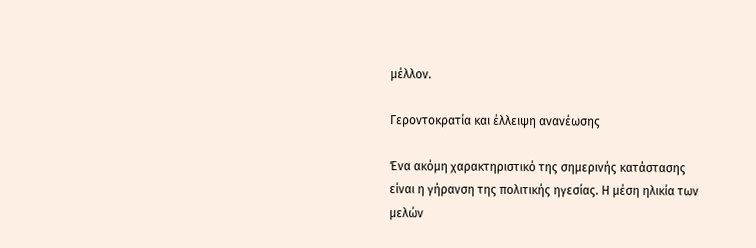μέλλον.

Γεροντοκρατία και έλλειψη ανανέωσης

Ένα ακόμη χαρακτηριστικό της σημερινής κατάστασης είναι η γήρανση της πολιτικής ηγεσίας. Η μέση ηλικία των μελών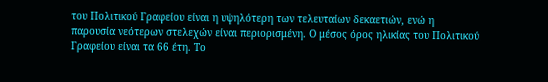του Πολιτικού Γραφείου είναι η υψηλότερη των τελευταίων δεκαετιών, ενώ η παρουσία νεότερων στελεχών είναι περιορισμένη. Ο μέσος όρος ηλικίας του Πολιτικού Γραφείου είναι τα 66 έτη. Το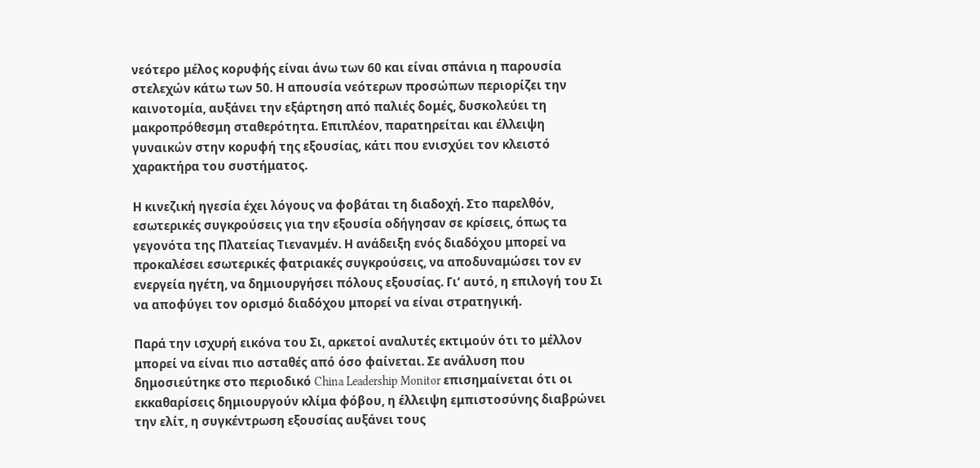νεότερο μέλος κορυφής είναι άνω των 60 και είναι σπάνια η παρουσία στελεχών κάτω των 50. Η απουσία νεότερων προσώπων περιορίζει την καινοτομία, αυξάνει την εξάρτηση από παλιές δομές, δυσκολεύει τη μακροπρόθεσμη σταθερότητα. Επιπλέον, παρατηρείται και έλλειψη γυναικών στην κορυφή της εξουσίας, κάτι που ενισχύει τον κλειστό χαρακτήρα του συστήματος.

Η κινεζική ηγεσία έχει λόγους να φοβάται τη διαδοχή. Στο παρελθόν, εσωτερικές συγκρούσεις για την εξουσία οδήγησαν σε κρίσεις, όπως τα γεγονότα της Πλατείας Τιενανμέν. Η ανάδειξη ενός διαδόχου μπορεί να προκαλέσει εσωτερικές φατριακές συγκρούσεις, να αποδυναμώσει τον εν ενεργεία ηγέτη, να δημιουργήσει πόλους εξουσίας. Γι’ αυτό, η επιλογή του Σι να αποφύγει τον ορισμό διαδόχου μπορεί να είναι στρατηγική.

Παρά την ισχυρή εικόνα του Σι, αρκετοί αναλυτές εκτιμούν ότι το μέλλον μπορεί να είναι πιο ασταθές από όσο φαίνεται. Σε ανάλυση που δημοσιεύτηκε στο περιοδικό China Leadership Monitor επισημαίνεται ότι οι εκκαθαρίσεις δημιουργούν κλίμα φόβου, η έλλειψη εμπιστοσύνης διαβρώνει την ελίτ, η συγκέντρωση εξουσίας αυξάνει τους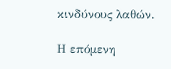κινδύνους λαθών.

Η επόμενη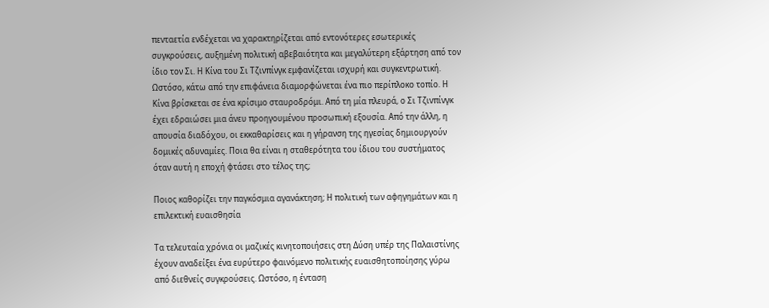πενταετία ενδέχεται να χαρακτηρίζεται από εντονότερες εσωτερικές συγκρούσεις, αυξημένη πολιτική αβεβαιότητα και μεγαλύτερη εξάρτηση από τον ίδιο τον Σι. Η Κίνα του Σι Τζινπίνγκ εμφανίζεται ισχυρή και συγκεντρωτική. Ωστόσο, κάτω από την επιφάνεια διαμορφώνεται ένα πιο περίπλοκο τοπίο. Η Κίνα βρίσκεται σε ένα κρίσιμο σταυροδρόμι. Από τη μία πλευρά, ο Σι Τζινπίνγκ έχει εδραιώσει μια άνευ προηγουμένου προσωπική εξουσία. Από την άλλη, η απουσία διαδόχου, οι εκκαθαρίσεις και η γήρανση της ηγεσίας δημιουργούν δομικές αδυναμίες. Ποια θα είναι η σταθερότητα του ίδιου του συστήματος όταν αυτή η εποχή φτάσει στο τέλος της;

Ποιος καθορίζει την παγκόσμια αγανάκτηση; Η πολιτική των αφηγημάτων και η επιλεκτική ευαισθησία

Τα τελευταία χρόνια οι μαζικές κινητοποιήσεις στη Δύση υπέρ της Παλαιστίνης έχουν αναδείξει ένα ευρύτερο φαινόμενο πολιτικής ευαισθητοποίησης γύρω από διεθνείς συγκρούσεις. Ωστόσο, η ένταση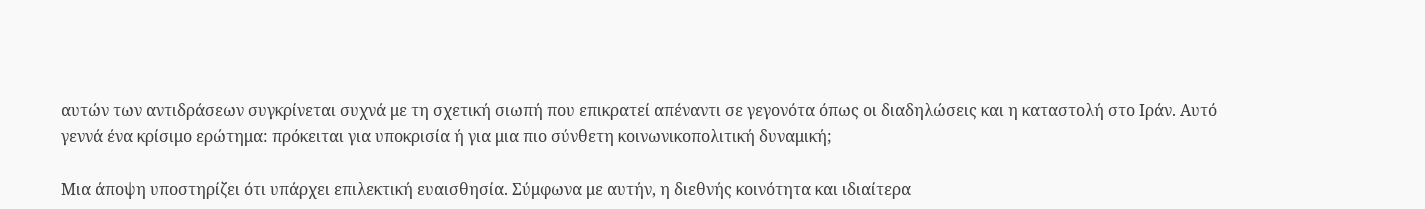αυτών των αντιδράσεων συγκρίνεται συχνά με τη σχετική σιωπή που επικρατεί απέναντι σε γεγονότα όπως οι διαδηλώσεις και η καταστολή στο Ιράν. Αυτό γεννά ένα κρίσιμο ερώτημα: πρόκειται για υποκρισία ή για μια πιο σύνθετη κοινωνικοπολιτική δυναμική;

Μια άποψη υποστηρίζει ότι υπάρχει επιλεκτική ευαισθησία. Σύμφωνα με αυτήν, η διεθνής κοινότητα και ιδιαίτερα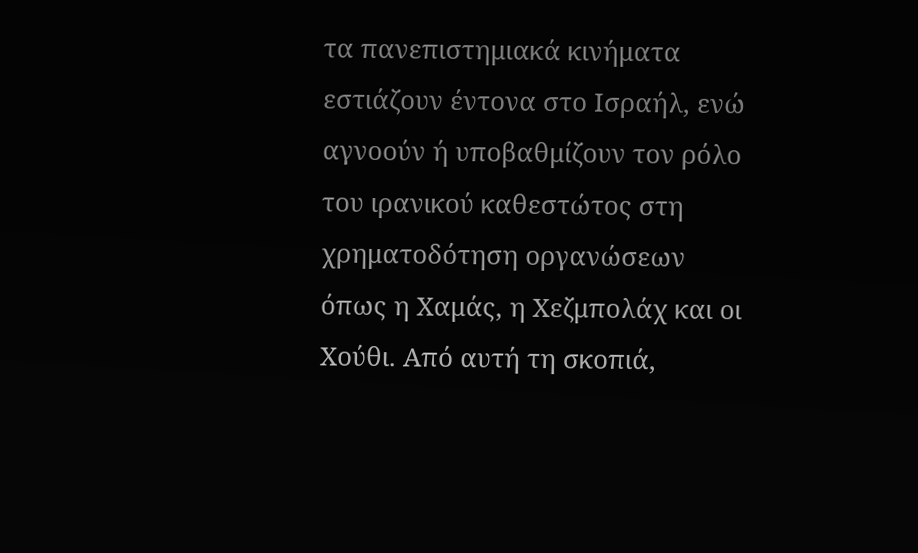τα πανεπιστημιακά κινήματα εστιάζουν έντονα στο Ισραήλ, ενώ αγνοούν ή υποβαθμίζουν τον ρόλο του ιρανικού καθεστώτος στη χρηματοδότηση οργανώσεων όπως η Χαμάς, η Χεζμπολάχ και οι Χούθι. Από αυτή τη σκοπιά,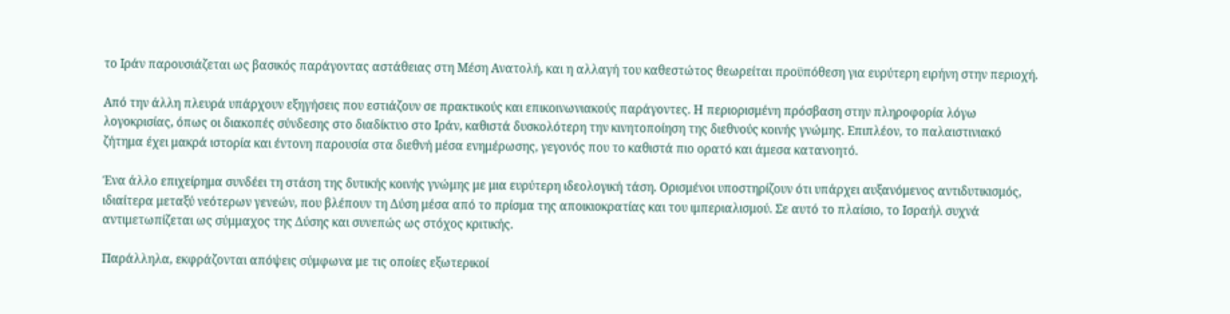το Ιράν παρουσιάζεται ως βασικός παράγοντας αστάθειας στη Μέση Ανατολή, και η αλλαγή του καθεστώτος θεωρείται προϋπόθεση για ευρύτερη ειρήνη στην περιοχή.

Από την άλλη πλευρά υπάρχουν εξηγήσεις που εστιάζουν σε πρακτικούς και επικοινωνιακούς παράγοντες. Η περιορισμένη πρόσβαση στην πληροφορία λόγω λογοκρισίας, όπως οι διακοπές σύνδεσης στο διαδίκτυο στο Ιράν, καθιστά δυσκολότερη την κινητοποίηση της διεθνούς κοινής γνώμης. Επιπλέον, το παλαιστινιακό ζήτημα έχει μακρά ιστορία και έντονη παρουσία στα διεθνή μέσα ενημέρωσης, γεγονός που το καθιστά πιο ορατό και άμεσα κατανοητό.

Ένα άλλο επιχείρημα συνδέει τη στάση της δυτικής κοινής γνώμης με μια ευρύτερη ιδεολογική τάση. Ορισμένοι υποστηρίζουν ότι υπάρχει αυξανόμενος αντιδυτικισμός, ιδιαίτερα μεταξύ νεότερων γενεών, που βλέπουν τη Δύση μέσα από το πρίσμα της αποικιοκρατίας και του ιμπεριαλισμού. Σε αυτό το πλαίσιο, το Ισραήλ συχνά αντιμετωπίζεται ως σύμμαχος της Δύσης και συνεπώς ως στόχος κριτικής.

Παράλληλα, εκφράζονται απόψεις σύμφωνα με τις οποίες εξωτερικοί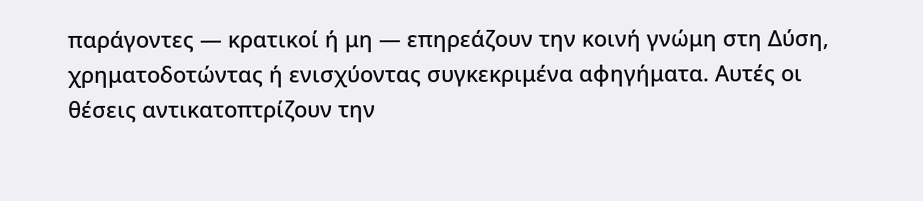παράγοντες — κρατικοί ή μη — επηρεάζουν την κοινή γνώμη στη Δύση, χρηματοδοτώντας ή ενισχύοντας συγκεκριμένα αφηγήματα. Αυτές οι θέσεις αντικατοπτρίζουν την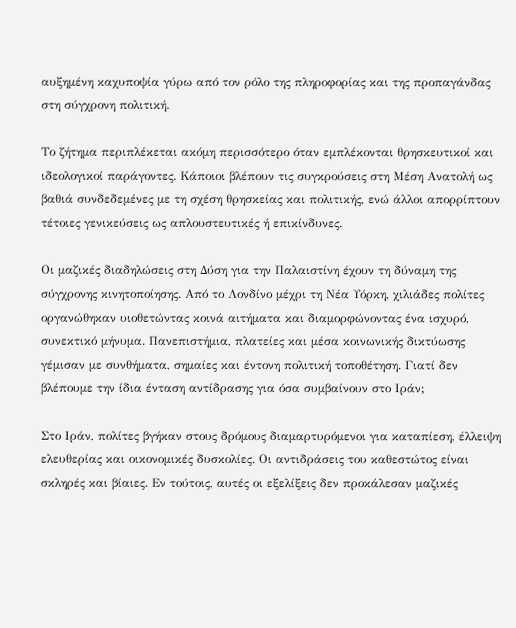αυξημένη καχυποψία γύρω από τον ρόλο της πληροφορίας και της προπαγάνδας στη σύγχρονη πολιτική.

Το ζήτημα περιπλέκεται ακόμη περισσότερο όταν εμπλέκονται θρησκευτικοί και ιδεολογικοί παράγοντες. Κάποιοι βλέπουν τις συγκρούσεις στη Μέση Ανατολή ως βαθιά συνδεδεμένες με τη σχέση θρησκείας και πολιτικής, ενώ άλλοι απορρίπτουν τέτοιες γενικεύσεις ως απλουστευτικές ή επικίνδυνες.

Οι μαζικές διαδηλώσεις στη Δύση για την Παλαιστίνη έχουν τη δύναμη της σύγχρονης κινητοποίησης. Από το Λονδίνο μέχρι τη Νέα Υόρκη, χιλιάδες πολίτες οργανώθηκαν υιοθετώντας κοινά αιτήματα και διαμορφώνοντας ένα ισχυρό, συνεκτικό μήνυμα. Πανεπιστήμια, πλατείες και μέσα κοινωνικής δικτύωσης γέμισαν με συνθήματα, σημαίες και έντονη πολιτική τοποθέτηση. Γιατί δεν βλέπουμε την ίδια ένταση αντίδρασης για όσα συμβαίνουν στο Ιράν;

Στο Ιράν, πολίτες βγήκαν στους δρόμους διαμαρτυρόμενοι για καταπίεση, έλλειψη ελευθερίας και οικονομικές δυσκολίες. Οι αντιδράσεις του καθεστώτος είναι σκληρές και βίαιες. Εν τούτοις, αυτές οι εξελίξεις δεν προκάλεσαν μαζικές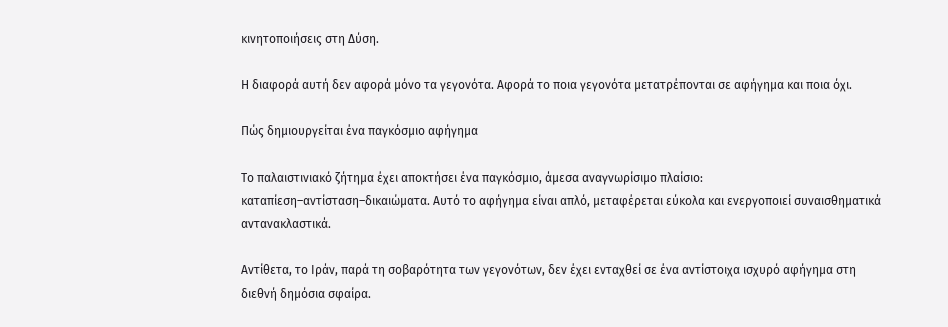κινητοποιήσεις στη Δύση.

Η διαφορά αυτή δεν αφορά μόνο τα γεγονότα. Αφορά το ποια γεγονότα μετατρέπονται σε αφήγημα και ποια όχι.

Πώς δημιουργείται ένα παγκόσμιο αφήγημα

Το παλαιστινιακό ζήτημα έχει αποκτήσει ένα παγκόσμιο, άμεσα αναγνωρίσιμο πλαίσιο: καταπίεση–αντίσταση–δικαιώματα. Αυτό το αφήγημα είναι απλό, μεταφέρεται εύκολα και ενεργοποιεί συναισθηματικά αντανακλαστικά.

Αντίθετα, το Ιράν, παρά τη σοβαρότητα των γεγονότων, δεν έχει ενταχθεί σε ένα αντίστοιχα ισχυρό αφήγημα στη διεθνή δημόσια σφαίρα.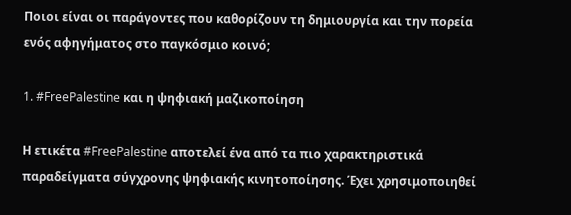Ποιοι είναι οι παράγοντες που καθορίζουν τη δημιουργία και την πορεία ενός αφηγήματος στο παγκόσμιο κοινό;

1. #FreePalestine και η ψηφιακή μαζικοποίηση

Η ετικέτα #FreePalestine αποτελεί ένα από τα πιο χαρακτηριστικά παραδείγματα σύγχρονης ψηφιακής κινητοποίησης. Έχει χρησιμοποιηθεί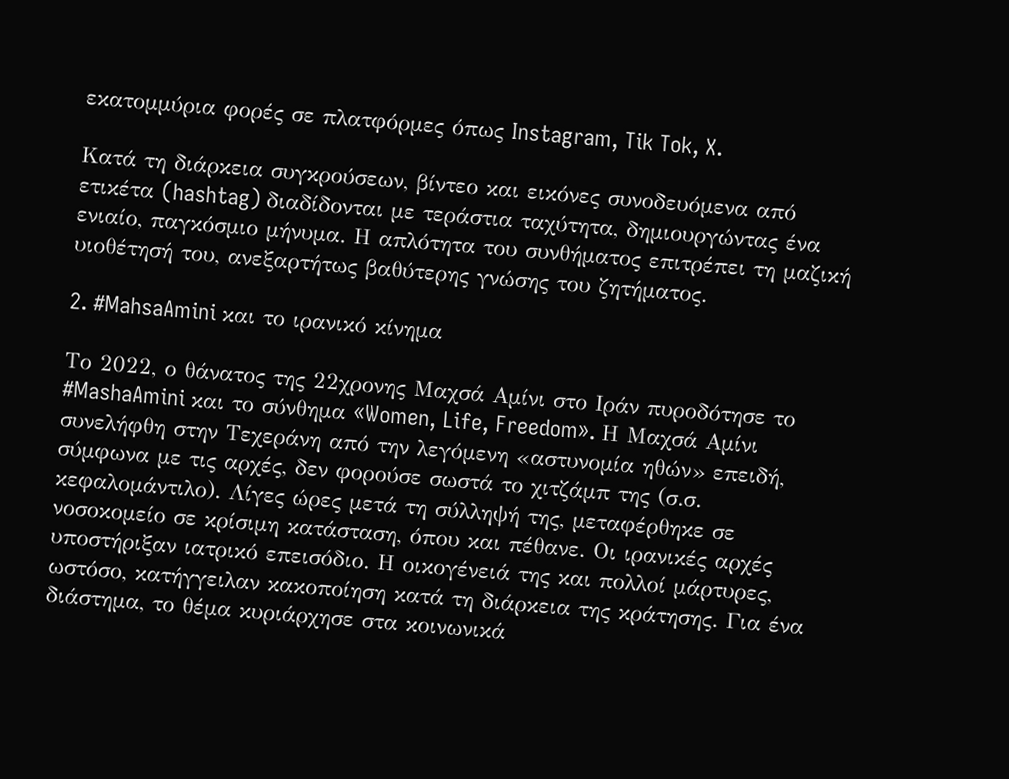εκατομμύρια φορές σε πλατφόρμες όπως Instagram, Tik Tok, X.

Κατά τη διάρκεια συγκρούσεων, βίντεο και εικόνες συνοδευόμενα από ετικέτα (hashtag) διαδίδονται με τεράστια ταχύτητα, δημιουργώντας ένα ενιαίο, παγκόσμιο μήνυμα. Η απλότητα του συνθήματος επιτρέπει τη μαζική υιοθέτησή του, ανεξαρτήτως βαθύτερης γνώσης του ζητήματος.

2. #MahsaAmini και το ιρανικό κίνημα

Το 2022, ο θάνατος της 22χρονης Μαχσά Αμίνι στο Ιράν πυροδότησε το #MashaAmini και το σύνθημα «Women, Life, Freedom». Η Μαχσά Αμίνι συνελήφθη στην Τεχεράνη από την λεγόμενη «αστυνομία ηθών» επειδή, σύμφωνα με τις αρχές, δεν φορούσε σωστά το χιτζάμπ της (σ.σ. κεφαλομάντιλο). Λίγες ώρες μετά τη σύλληψή της, μεταφέρθηκε σε νοσοκομείο σε κρίσιμη κατάσταση, όπου και πέθανε. Οι ιρανικές αρχές υποστήριξαν ιατρικό επεισόδιο. Η οικογένειά της και πολλοί μάρτυρες, ωστόσο, κατήγγειλαν κακοποίηση κατά τη διάρκεια της κράτησης. Για ένα διάστημα, το θέμα κυριάρχησε στα κοινωνικά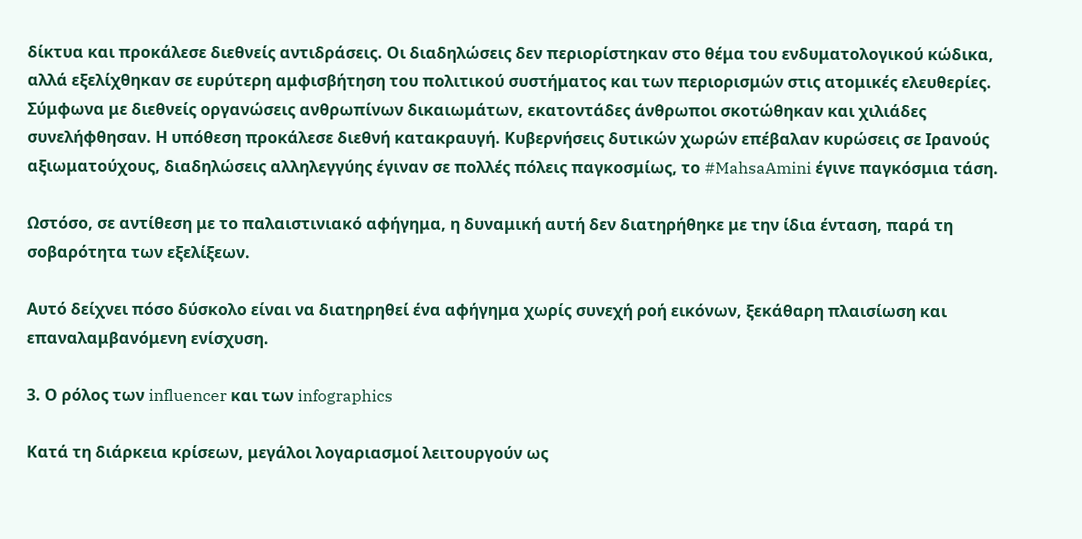δίκτυα και προκάλεσε διεθνείς αντιδράσεις. Οι διαδηλώσεις δεν περιορίστηκαν στο θέμα του ενδυματολογικού κώδικα, αλλά εξελίχθηκαν σε ευρύτερη αμφισβήτηση του πολιτικού συστήματος και των περιορισμών στις ατομικές ελευθερίες. Σύμφωνα με διεθνείς οργανώσεις ανθρωπίνων δικαιωμάτων, εκατοντάδες άνθρωποι σκοτώθηκαν και χιλιάδες συνελήφθησαν. Η υπόθεση προκάλεσε διεθνή κατακραυγή. Κυβερνήσεις δυτικών χωρών επέβαλαν κυρώσεις σε Ιρανούς αξιωματούχους, διαδηλώσεις αλληλεγγύης έγιναν σε πολλές πόλεις παγκοσμίως, το #MahsaAmini έγινε παγκόσμια τάση.

Ωστόσο, σε αντίθεση με το παλαιστινιακό αφήγημα, η δυναμική αυτή δεν διατηρήθηκε με την ίδια ένταση, παρά τη σοβαρότητα των εξελίξεων.

Αυτό δείχνει πόσο δύσκολο είναι να διατηρηθεί ένα αφήγημα χωρίς συνεχή ροή εικόνων, ξεκάθαρη πλαισίωση και επαναλαμβανόμενη ενίσχυση.

3. Ο ρόλος των influencer και των infographics

Κατά τη διάρκεια κρίσεων, μεγάλοι λογαριασμοί λειτουργούν ως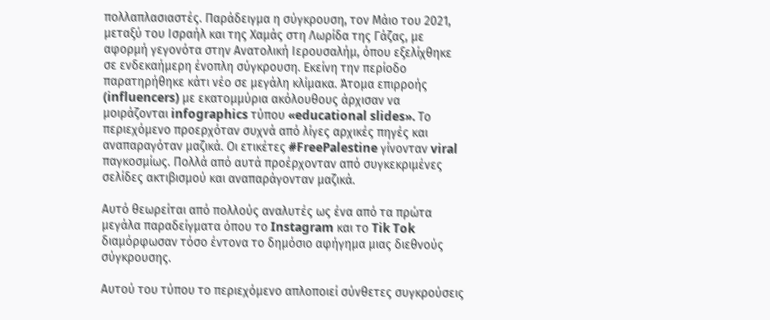πολλαπλασιαστές. Παράδειγμα η σύγκρουση, τον Μάιο του 2021, μεταξύ του Ισραήλ και της Χαμάς στη Λωρίδα της Γάζας, με αφορμή γεγονότα στην Ανατολική Ιερουσαλήμ, όπου εξελίχθηκε σε ενδεκαήμερη ένοπλη σύγκρουση. Εκείνη την περίοδο παρατηρήθηκε κάτι νέο σε μεγάλη κλίμακα. Άτομα επιρροής (influencers) με εκατομμύρια ακόλουθους άρχισαν να μοιράζονται infographics τύπου «educational slides». Το περιεχόμενο προερχόταν συχνά από λίγες αρχικές πηγές και αναπαραγόταν μαζικά. Οι ετικέτες #FreePalestine γίνονταν viral παγκοσμίως. Πολλά από αυτά προέρχονταν από συγκεκριμένες σελίδες ακτιβισμού και αναπαράγονταν μαζικά.

Αυτό θεωρείται από πολλούς αναλυτές ως ένα από τα πρώτα μεγάλα παραδείγματα όπου το Instagram και το Tik Tok διαμόρφωσαν τόσο έντονα το δημόσιο αφήγημα μιας διεθνούς σύγκρουσης.

Αυτού του τύπου το περιεχόμενο απλοποιεί σύνθετες συγκρούσεις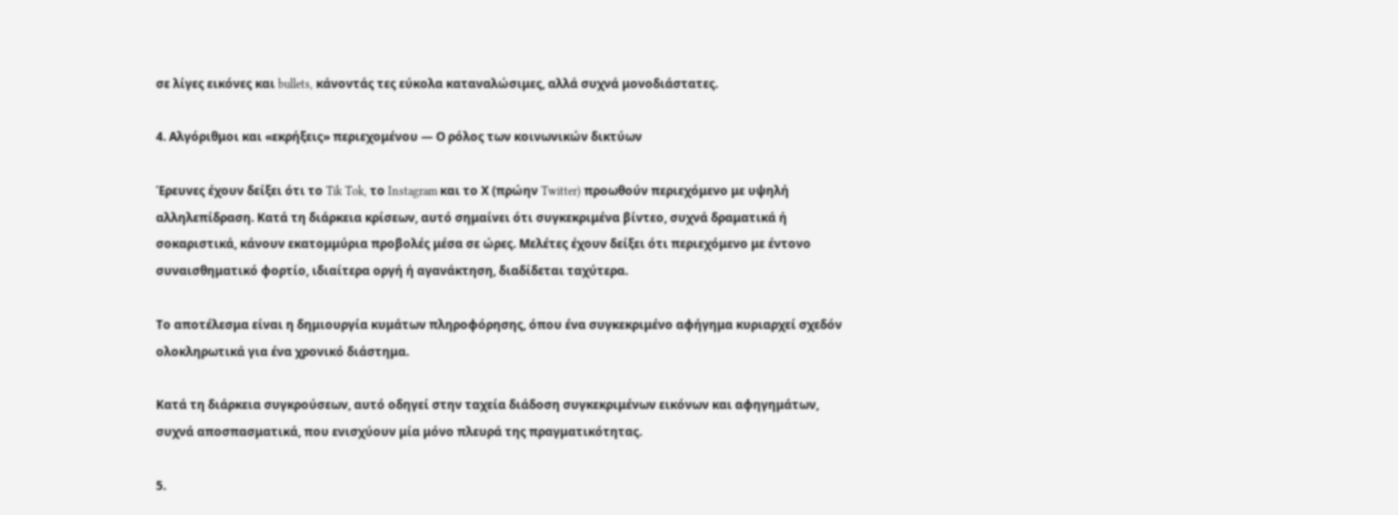σε λίγες εικόνες και bullets, κάνοντάς τες εύκολα καταναλώσιμες, αλλά συχνά μονοδιάστατες.

4. Αλγόριθμοι και «εκρήξεις» περιεχομένου — Ο ρόλος των κοινωνικών δικτύων

Έρευνες έχουν δείξει ότι το Tik Tok, το Instagram και το Χ (πρώην Twitter) προωθούν περιεχόμενο με υψηλή αλληλεπίδραση. Κατά τη διάρκεια κρίσεων, αυτό σημαίνει ότι συγκεκριμένα βίντεο, συχνά δραματικά ή σοκαριστικά, κάνουν εκατομμύρια προβολές μέσα σε ώρες. Μελέτες έχουν δείξει ότι περιεχόμενο με έντονο συναισθηματικό φορτίο, ιδιαίτερα οργή ή αγανάκτηση, διαδίδεται ταχύτερα.

Το αποτέλεσμα είναι η δημιουργία κυμάτων πληροφόρησης, όπου ένα συγκεκριμένο αφήγημα κυριαρχεί σχεδόν ολοκληρωτικά για ένα χρονικό διάστημα.

Κατά τη διάρκεια συγκρούσεων, αυτό οδηγεί στην ταχεία διάδοση συγκεκριμένων εικόνων και αφηγημάτων, συχνά αποσπασματικά, που ενισχύουν μία μόνο πλευρά της πραγματικότητας.

5.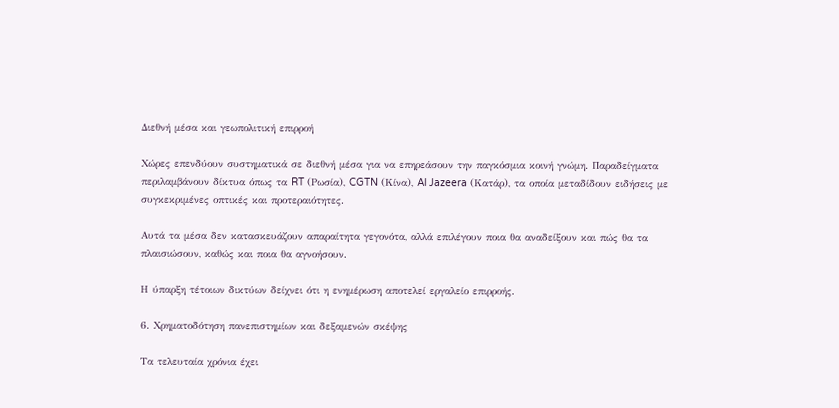Διεθνή μέσα και γεωπολιτική επιρροή

Χώρες επενδύουν συστηματικά σε διεθνή μέσα για να επηρεάσουν την παγκόσμια κοινή γνώμη. Παραδείγματα περιλαμβάνουν δίκτυα όπως τα RT (Ρωσία), CGTN (Κίνα), Al Jazeera (Κατάρ), τα οποία μεταδίδουν ειδήσεις με συγκεκριμένες οπτικές και προτεραιότητες.

Αυτά τα μέσα δεν κατασκευάζουν απαραίτητα γεγονότα, αλλά επιλέγουν ποια θα αναδείξουν και πώς θα τα πλαισιώσουν, καθώς και ποια θα αγνοήσουν.

Η ύπαρξη τέτοιων δικτύων δείχνει ότι η ενημέρωση αποτελεί εργαλείο επιρροής.

6. Χρηματοδότηση πανεπιστημίων και δεξαμενών σκέψης

Τα τελευταία χρόνια έχει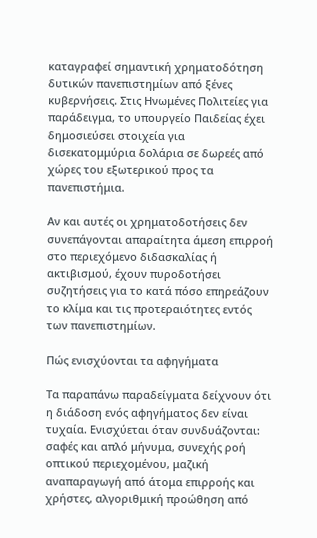καταγραφεί σημαντική χρηματοδότηση δυτικών πανεπιστημίων από ξένες κυβερνήσεις. Στις Ηνωμένες Πολιτείες για παράδειγμα, το υπουργείο Παιδείας έχει δημοσιεύσει στοιχεία για δισεκατομμύρια δολάρια σε δωρεές από χώρες του εξωτερικού προς τα πανεπιστήμια.

Αν και αυτές οι χρηματοδοτήσεις δεν συνεπάγονται απαραίτητα άμεση επιρροή στο περιεχόμενο διδασκαλίας ή ακτιβισμού, έχουν πυροδοτήσει συζητήσεις για το κατά πόσο επηρεάζουν το κλίμα και τις προτεραιότητες εντός των πανεπιστημίων.

Πώς ενισχύονται τα αφηγήματα

Τα παραπάνω παραδείγματα δείχνουν ότι η διάδοση ενός αφηγήματος δεν είναι τυχαία. Ενισχύεται όταν συνδυάζονται: σαφές και απλό μήνυμα, συνεχής ροή οπτικού περιεχομένου, μαζική αναπαραγωγή από άτομα επιρροής και χρήστες, αλγοριθμική προώθηση από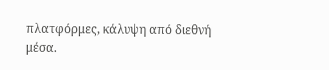πλατφόρμες, κάλυψη από διεθνή μέσα.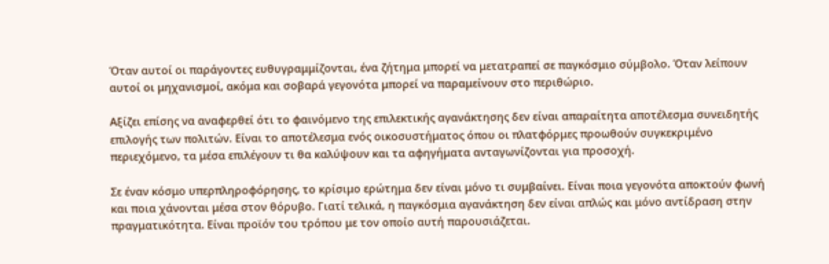Όταν αυτοί οι παράγοντες ευθυγραμμίζονται, ένα ζήτημα μπορεί να μετατραπεί σε παγκόσμιο σύμβολο. Όταν λείπουν αυτοί οι μηχανισμοί, ακόμα και σοβαρά γεγονότα μπορεί να παραμείνουν στο περιθώριο.

Αξίζει επίσης να αναφερθεί ότι το φαινόμενο της επιλεκτικής αγανάκτησης δεν είναι απαραίτητα αποτέλεσμα συνειδητής επιλογής των πολιτών. Είναι το αποτέλεσμα ενός οικοσυστήματος όπου οι πλατφόρμες προωθούν συγκεκριμένο περιεχόμενο, τα μέσα επιλέγουν τι θα καλύψουν και τα αφηγήματα ανταγωνίζονται για προσοχή.

Σε έναν κόσμο υπερπληροφόρησης, το κρίσιμο ερώτημα δεν είναι μόνο τι συμβαίνει. Είναι ποια γεγονότα αποκτούν φωνή και ποια χάνονται μέσα στον θόρυβο. Γιατί τελικά, η παγκόσμια αγανάκτηση δεν είναι απλώς και μόνο αντίδραση στην πραγματικότητα. Είναι προϊόν του τρόπου με τον οποίο αυτή παρουσιάζεται.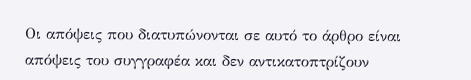Οι απόψεις που διατυπώνονται σε αυτό το άρθρο είναι απόψεις του συγγραφέα και δεν αντικατοπτρίζουν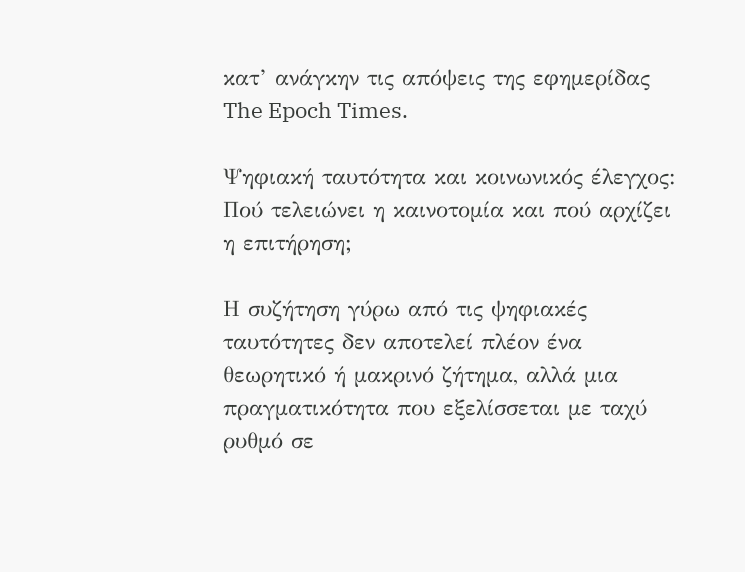κατ’ ανάγκην τις απόψεις της εφημερίδας The Epoch Times.

Ψηφιακή ταυτότητα και κοινωνικός έλεγχος: Πού τελειώνει η καινοτομία και πού αρχίζει η επιτήρηση;

Η συζήτηση γύρω από τις ψηφιακές ταυτότητες δεν αποτελεί πλέον ένα θεωρητικό ή μακρινό ζήτημα, αλλά μια πραγματικότητα που εξελίσσεται με ταχύ ρυθμό σε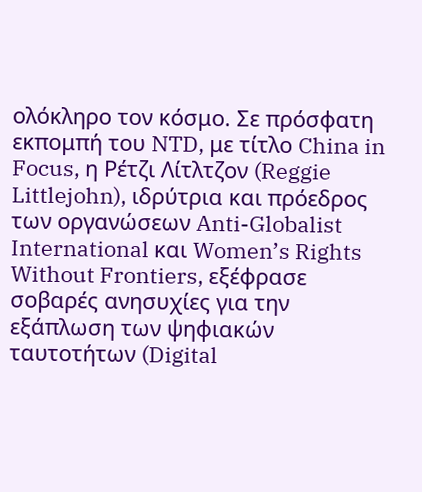ολόκληρο τον κόσμο. Σε πρόσφατη εκπομπή του NTD, με τίτλο China in Focus, η Ρέτζι Λίτλτζον (Reggie Littlejohn), ιδρύτρια και πρόεδρος των οργανώσεων Anti-Globalist International και Women’s Rights Without Frontiers, εξέφρασε σοβαρές ανησυχίες για την εξάπλωση των ψηφιακών ταυτοτήτων (Digital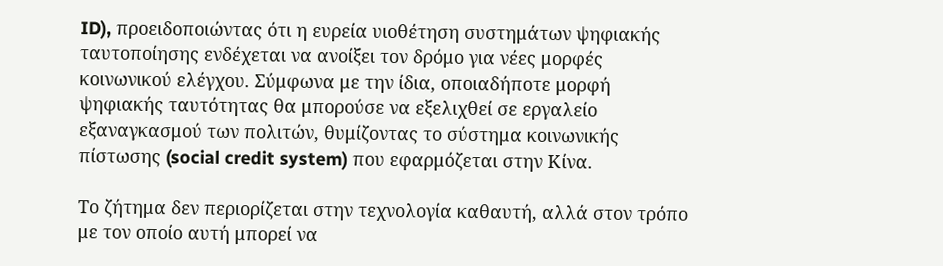ID), προειδοποιώντας ότι η ευρεία υιοθέτηση συστημάτων ψηφιακής ταυτοποίησης ενδέχεται να ανοίξει τον δρόμο για νέες μορφές κοινωνικού ελέγχου. Σύμφωνα με την ίδια, οποιαδήποτε μορφή ψηφιακής ταυτότητας θα μπορούσε να εξελιχθεί σε εργαλείο εξαναγκασμού των πολιτών, θυμίζοντας το σύστημα κοινωνικής πίστωσης (social credit system) που εφαρμόζεται στην Κίνα.

Το ζήτημα δεν περιορίζεται στην τεχνολογία καθαυτή, αλλά στον τρόπο με τον οποίο αυτή μπορεί να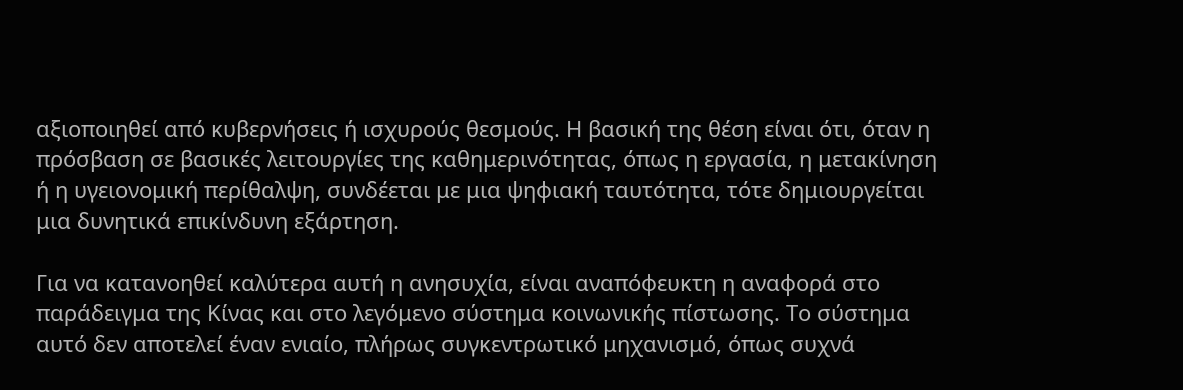αξιοποιηθεί από κυβερνήσεις ή ισχυρούς θεσμούς. Η βασική της θέση είναι ότι, όταν η πρόσβαση σε βασικές λειτουργίες της καθημερινότητας, όπως η εργασία, η μετακίνηση ή η υγειονομική περίθαλψη, συνδέεται με μια ψηφιακή ταυτότητα, τότε δημιουργείται μια δυνητικά επικίνδυνη εξάρτηση.

Για να κατανοηθεί καλύτερα αυτή η ανησυχία, είναι αναπόφευκτη η αναφορά στο παράδειγμα της Κίνας και στο λεγόμενο σύστημα κοινωνικής πίστωσης. Το σύστημα αυτό δεν αποτελεί έναν ενιαίο, πλήρως συγκεντρωτικό μηχανισμό, όπως συχνά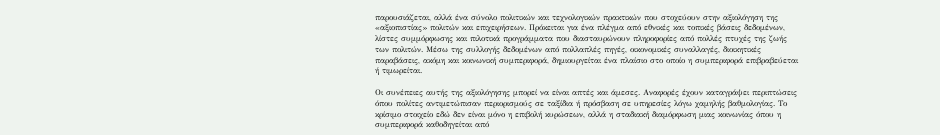παρουσιάζεται, αλλά ένα σύνολο πολιτικών και τεχνολογικών πρακτικών που στοχεύουν στην αξιολόγηση της «αξιοπιστίας» πολιτών και επιχειρήσεων. Πρόκειται για ένα πλέγμα από εθνικές και τοπικές βάσεις δεδομένων, λίστες συμμόρφωσης και πιλοτικά προγράμματα που διασταυρώνουν πληροφορίες από πολλές πτυχές της ζωής των πολιτών. Μέσω της συλλογής δεδομένων από πολλαπλές πηγές, οικονομικές συναλλαγές, διοικητικές παραβάσεις, ακόμη και κοινωνική συμπεριφορά, δημιουργείται ένα πλαίσιο στο οποίο η συμπεριφορά επιβραβεύεται ή τιμωρείται.

Οι συνέπειες αυτής της αξιολόγησης μπορεί να είναι απτές και άμεσες. Αναφορές έχουν καταγράψει περιπτώσεις όπου πολίτες αντιμετώπισαν περιορισμούς σε ταξίδια ή πρόσβαση σε υπηρεσίες λόγω χαμηλής βαθμολογίας. Το κρίσιμο στοιχείο εδώ δεν είναι μόνο η επιβολή κυρώσεων, αλλά η σταδιακή διαμόρφωση μιας κοινωνίας όπου η συμπεριφορά καθοδηγείται από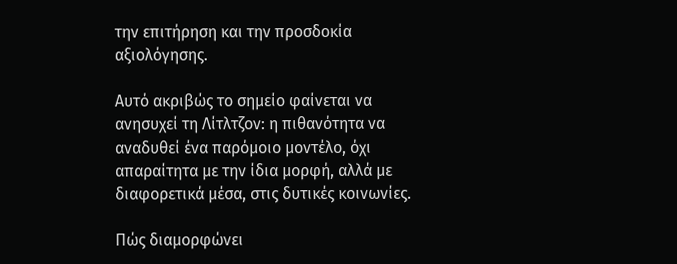την επιτήρηση και την προσδοκία αξιολόγησης.

Αυτό ακριβώς το σημείο φαίνεται να ανησυχεί τη Λίτλτζον: η πιθανότητα να αναδυθεί ένα παρόμοιο μοντέλο, όχι απαραίτητα με την ίδια μορφή, αλλά με διαφορετικά μέσα, στις δυτικές κοινωνίες.

Πώς διαμορφώνει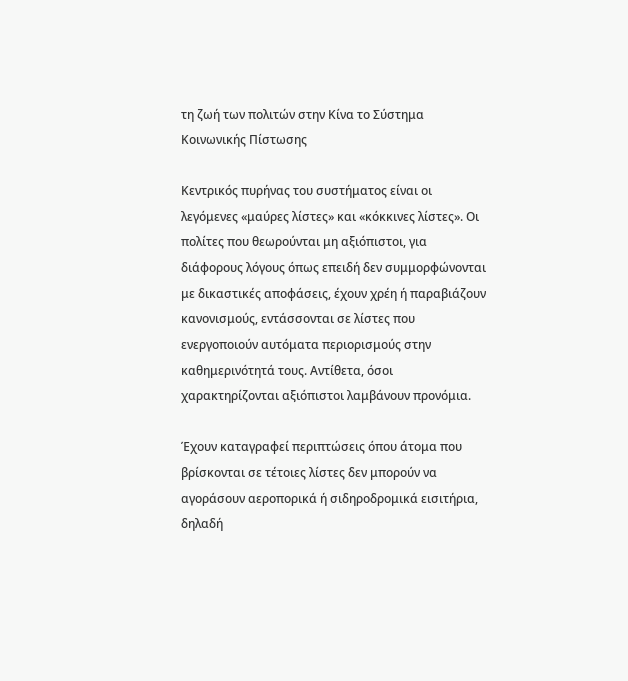τη ζωή των πολιτών στην Κίνα το Σύστημα Κοινωνικής Πίστωσης

Κεντρικός πυρήνας του συστήματος είναι οι λεγόμενες «μαύρες λίστες» και «κόκκινες λίστες». Οι πολίτες που θεωρούνται μη αξιόπιστοι, για διάφορους λόγους όπως επειδή δεν συμμορφώνονται με δικαστικές αποφάσεις, έχουν χρέη ή παραβιάζουν κανονισμούς, εντάσσονται σε λίστες που ενεργοποιούν αυτόματα περιορισμούς στην καθημερινότητά τους. Αντίθετα, όσοι χαρακτηρίζονται αξιόπιστοι λαμβάνουν προνόμια.

Έχουν καταγραφεί περιπτώσεις όπου άτομα που βρίσκονται σε τέτοιες λίστες δεν μπορούν να αγοράσουν αεροπορικά ή σιδηροδρομικά εισιτήρια, δηλαδή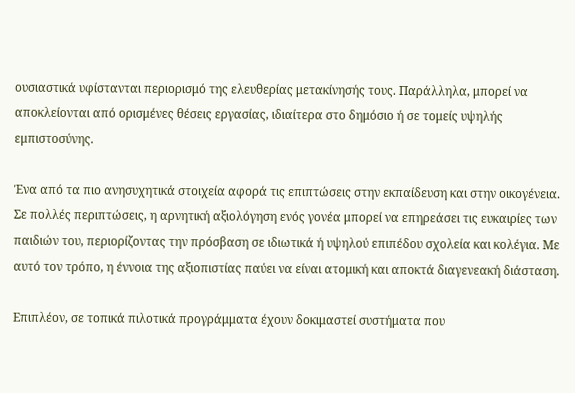ουσιαστικά υφίστανται περιορισμό της ελευθερίας μετακίνησής τους. Παράλληλα, μπορεί να αποκλείονται από ορισμένες θέσεις εργασίας, ιδιαίτερα στο δημόσιο ή σε τομείς υψηλής εμπιστοσύνης.

Ένα από τα πιο ανησυχητικά στοιχεία αφορά τις επιπτώσεις στην εκπαίδευση και στην οικογένεια. Σε πολλές περιπτώσεις, η αρνητική αξιολόγηση ενός γονέα μπορεί να επηρεάσει τις ευκαιρίες των παιδιών του, περιορίζοντας την πρόσβαση σε ιδιωτικά ή υψηλού επιπέδου σχολεία και κολέγια. Με αυτό τον τρόπο, η έννοια της αξιοπιστίας παύει να είναι ατομική και αποκτά διαγενεακή διάσταση.

Επιπλέον, σε τοπικά πιλοτικά προγράμματα έχουν δοκιμαστεί συστήματα που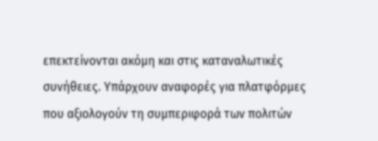επεκτείνονται ακόμη και στις καταναλωτικές συνήθειες. Υπάρχουν αναφορές για πλατφόρμες που αξιολογούν τη συμπεριφορά των πολιτών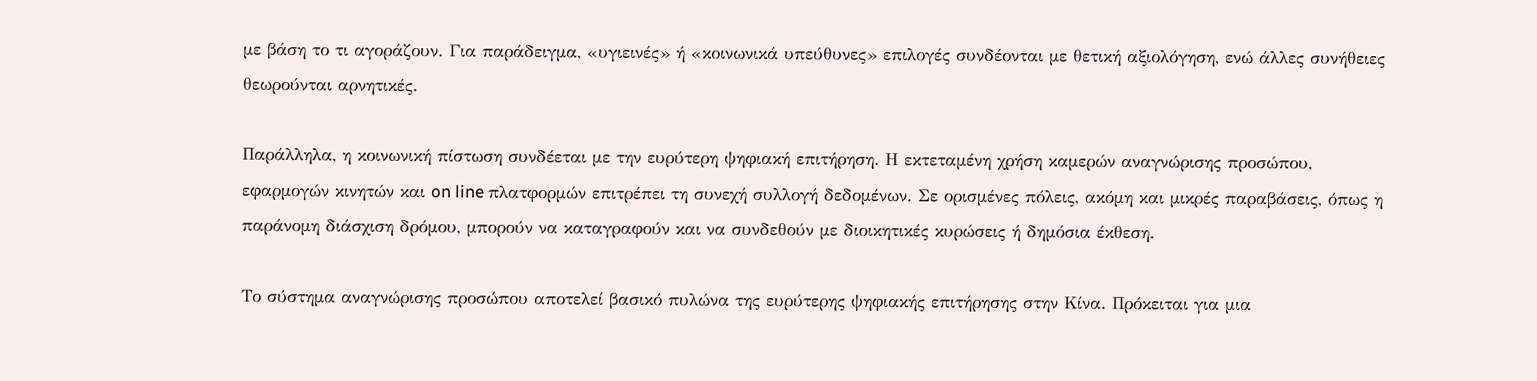με βάση το τι αγοράζουν. Για παράδειγμα, «υγιεινές» ή «κοινωνικά υπεύθυνες» επιλογές συνδέονται με θετική αξιολόγηση, ενώ άλλες συνήθειες θεωρούνται αρνητικές.

Παράλληλα, η κοινωνική πίστωση συνδέεται με την ευρύτερη ψηφιακή επιτήρηση. Η εκτεταμένη χρήση καμερών αναγνώρισης προσώπου, εφαρμογών κινητών και on line πλατφορμών επιτρέπει τη συνεχή συλλογή δεδομένων. Σε ορισμένες πόλεις, ακόμη και μικρές παραβάσεις, όπως η παράνομη διάσχιση δρόμου, μπορούν να καταγραφούν και να συνδεθούν με διοικητικές κυρώσεις ή δημόσια έκθεση.

Το σύστημα αναγνώρισης προσώπου αποτελεί βασικό πυλώνα της ευρύτερης ψηφιακής επιτήρησης στην Κίνα. Πρόκειται για μια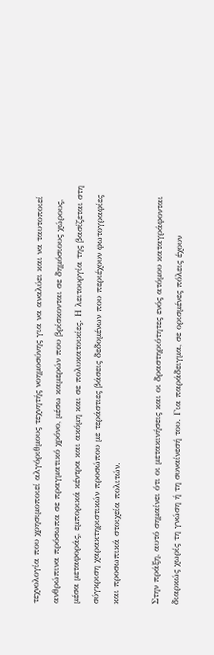τεχνολογία που χρησιμοποιεί αλγόριθμους τεχνητής νοημοσύνης για να αναλύει και να ταυτοποιεί ανθρώπινα πρόσωπα σε πραγματικό χρόνο, μέσω καμερών που βρίσκονται σε δημόσιους χώρους, μέσα μεταφοράς, εμπορικά κέντρα και ακόμη και σε πολυκατοικίες. Η λειτουργία της βασίζεται στη σύγκριση χαρακτηριστικών προσώπου με τεράστιες βάσεις δεδομένων που περιέχουν φωτογραφίες και προσωπικά στοιχεία πολιτών.

Στην πράξη, αυτό σημαίνει ότι οι μετακινήσεις και οι δραστηριότητες ενός ατόμου καταγράφονται διαρκώς χωρίς τη γνώση ή τη συναίνεσή του. Για παράδειγμα, σε ορισμένες πόλεις έχουν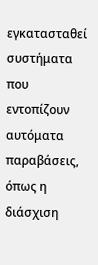εγκατασταθεί συστήματα που εντοπίζουν αυτόματα παραβάσεις, όπως η διάσχιση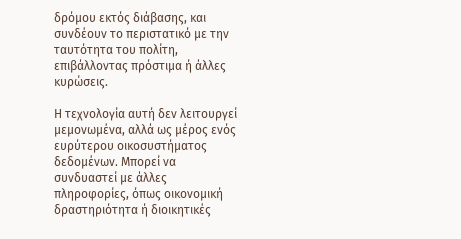δρόμου εκτός διάβασης, και συνδέουν το περιστατικό με την ταυτότητα του πολίτη, επιβάλλοντας πρόστιμα ή άλλες κυρώσεις.

Η τεχνολογία αυτή δεν λειτουργεί μεμονωμένα, αλλά ως μέρος ενός ευρύτερου οικοσυστήματος δεδομένων. Μπορεί να συνδυαστεί με άλλες πληροφορίες, όπως οικονομική δραστηριότητα ή διοικητικές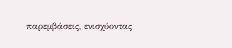παρεμβάσεις, ενισχύοντας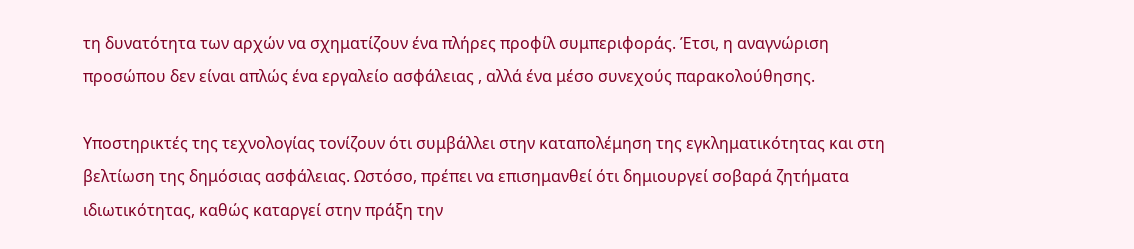τη δυνατότητα των αρχών να σχηματίζουν ένα πλήρες προφίλ συμπεριφοράς. Έτσι, η αναγνώριση προσώπου δεν είναι απλώς ένα εργαλείο ασφάλειας , αλλά ένα μέσο συνεχούς παρακολούθησης.

Υποστηρικτές της τεχνολογίας τονίζουν ότι συμβάλλει στην καταπολέμηση της εγκληματικότητας και στη βελτίωση της δημόσιας ασφάλειας. Ωστόσο, πρέπει να επισημανθεί ότι δημιουργεί σοβαρά ζητήματα ιδιωτικότητας, καθώς καταργεί στην πράξη την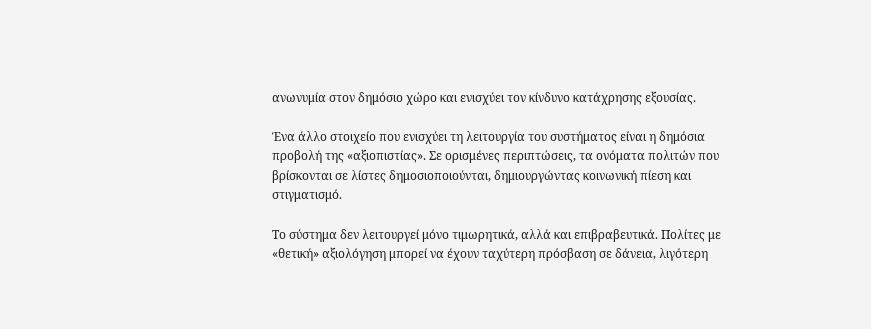ανωνυμία στον δημόσιο χώρο και ενισχύει τον κίνδυνο κατάχρησης εξουσίας.

Ένα άλλο στοιχείο που ενισχύει τη λειτουργία του συστήματος είναι η δημόσια προβολή της «αξιοπιστίας». Σε ορισμένες περιπτώσεις, τα ονόματα πολιτών που βρίσκονται σε λίστες δημοσιοποιούνται, δημιουργώντας κοινωνική πίεση και στιγματισμό.

Το σύστημα δεν λειτουργεί μόνο τιμωρητικά, αλλά και επιβραβευτικά. Πολίτες με «θετική» αξιολόγηση μπορεί να έχουν ταχύτερη πρόσβαση σε δάνεια, λιγότερη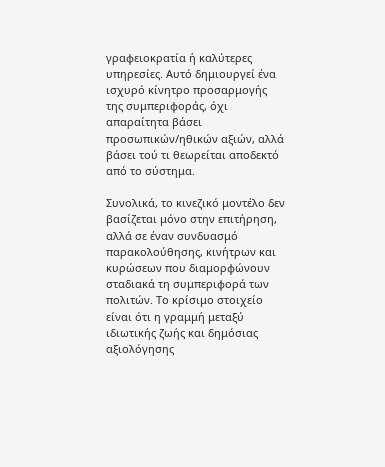γραφειοκρατία ή καλύτερες υπηρεσίες. Αυτό δημιουργεί ένα ισχυρό κίνητρο προσαρμογής της συμπεριφοράς, όχι απαραίτητα βάσει προσωπικών/ηθικών αξιών, αλλά βάσει τού τι θεωρείται αποδεκτό από το σύστημα.

Συνολικά, το κινεζικό μοντέλο δεν βασίζεται μόνο στην επιτήρηση, αλλά σε έναν συνδυασμό παρακολούθησης, κινήτρων και κυρώσεων που διαμορφώνουν σταδιακά τη συμπεριφορά των πολιτών. Το κρίσιμο στοιχείο είναι ότι η γραμμή μεταξύ ιδιωτικής ζωής και δημόσιας αξιολόγησης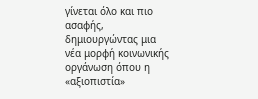γίνεται όλο και πιο ασαφής, δημιουργώντας μια νέα μορφή κοινωνικής οργάνωση όπου η «αξιοπιστία»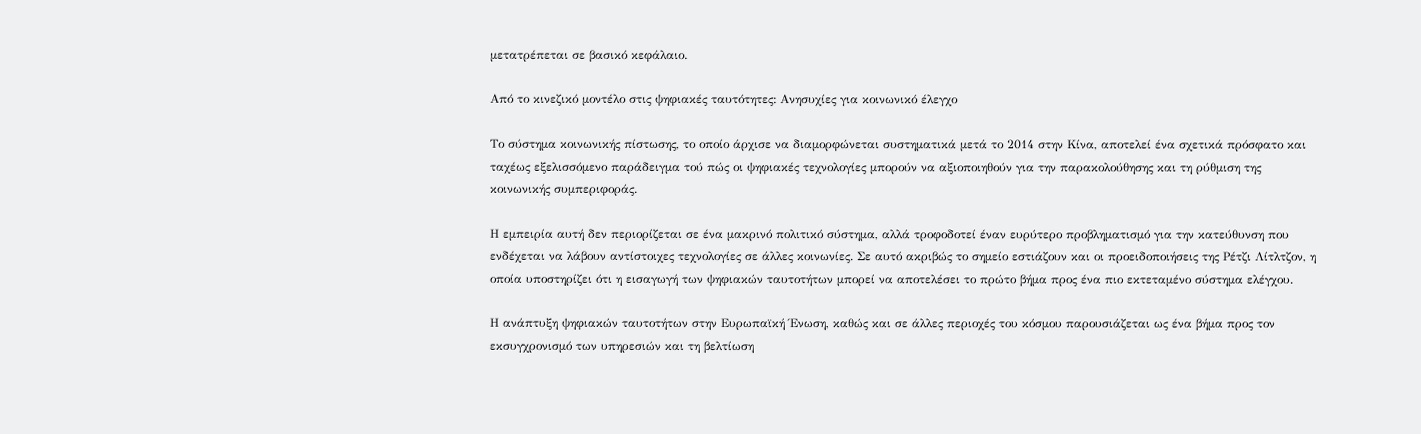μετατρέπεται σε βασικό κεφάλαιο.

Από το κινεζικό μοντέλο στις ψηφιακές ταυτότητες: Ανησυχίες για κοινωνικό έλεγχο

Το σύστημα κοινωνικής πίστωσης, το οποίο άρχισε να διαμορφώνεται συστηματικά μετά το 2014 στην Κίνα, αποτελεί ένα σχετικά πρόσφατο και ταχέως εξελισσόμενο παράδειγμα τού πώς οι ψηφιακές τεχνολογίες μπορούν να αξιοποιηθούν για την παρακολούθησης και τη ρύθμιση της κοινωνικής συμπεριφοράς.

Η εμπειρία αυτή δεν περιορίζεται σε ένα μακρινό πολιτικό σύστημα, αλλά τροφοδοτεί έναν ευρύτερο προβληματισμό για την κατεύθυνση που ενδέχεται να λάβουν αντίστοιχες τεχνολογίες σε άλλες κοινωνίες. Σε αυτό ακριβώς το σημείο εστιάζουν και οι προειδοποιήσεις της Ρέτζι Λίτλτζον, η οποία υποστηρίζει ότι η εισαγωγή των ψηφιακών ταυτοτήτων μπορεί να αποτελέσει το πρώτο βήμα προς ένα πιο εκτεταμένο σύστημα ελέγχου.

Η ανάπτυξη ψηφιακών ταυτοτήτων στην Ευρωπαϊκή Ένωση, καθώς και σε άλλες περιοχές του κόσμου παρουσιάζεται ως ένα βήμα προς τον εκσυγχρονισμό των υπηρεσιών και τη βελτίωση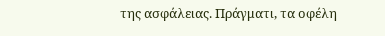της ασφάλειας. Πράγματι, τα οφέλη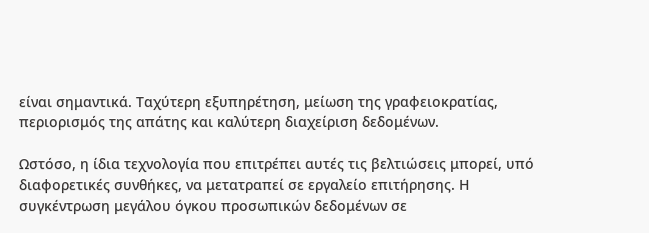είναι σημαντικά. Ταχύτερη εξυπηρέτηση, μείωση της γραφειοκρατίας, περιορισμός της απάτης και καλύτερη διαχείριση δεδομένων.

Ωστόσο, η ίδια τεχνολογία που επιτρέπει αυτές τις βελτιώσεις μπορεί, υπό διαφορετικές συνθήκες, να μετατραπεί σε εργαλείο επιτήρησης. Η συγκέντρωση μεγάλου όγκου προσωπικών δεδομένων σε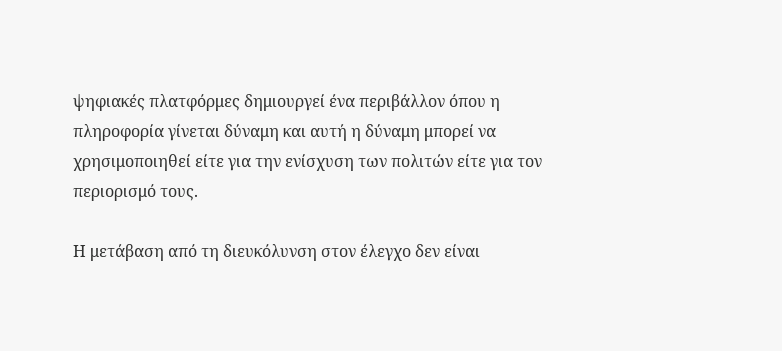ψηφιακές πλατφόρμες δημιουργεί ένα περιβάλλον όπου η πληροφορία γίνεται δύναμη και αυτή η δύναμη μπορεί να χρησιμοποιηθεί είτε για την ενίσχυση των πολιτών είτε για τον περιορισμό τους.

Η μετάβαση από τη διευκόλυνση στον έλεγχο δεν είναι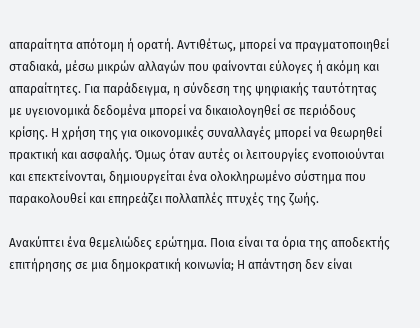απαραίτητα απότομη ή ορατή. Αντιθέτως, μπορεί να πραγματοποιηθεί σταδιακά, μέσω μικρών αλλαγών που φαίνονται εύλογες ή ακόμη και απαραίτητες. Για παράδειγμα, η σύνδεση της ψηφιακής ταυτότητας με υγειονομικά δεδομένα μπορεί να δικαιολογηθεί σε περιόδους κρίσης. Η χρήση της για οικονομικές συναλλαγές μπορεί να θεωρηθεί πρακτική και ασφαλής. Όμως όταν αυτές οι λειτουργίες ενοποιούνται και επεκτείνονται, δημιουργείται ένα ολοκληρωμένο σύστημα που παρακολουθεί και επηρεάζει πολλαπλές πτυχές της ζωής.

Ανακύπτει ένα θεμελιώδες ερώτημα. Ποια είναι τα όρια της αποδεκτής επιτήρησης σε μια δημοκρατική κοινωνία; Η απάντηση δεν είναι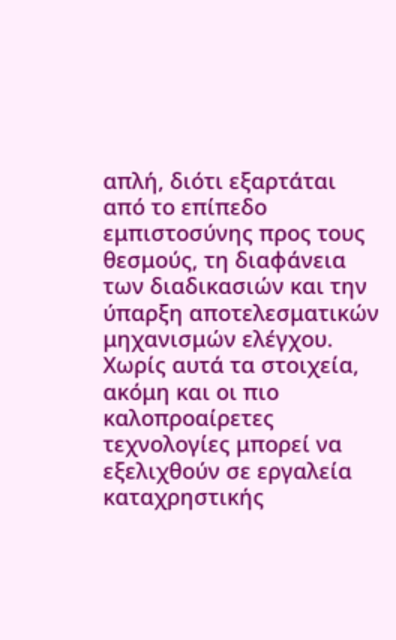απλή, διότι εξαρτάται από το επίπεδο εμπιστοσύνης προς τους θεσμούς, τη διαφάνεια των διαδικασιών και την ύπαρξη αποτελεσματικών μηχανισμών ελέγχου. Χωρίς αυτά τα στοιχεία, ακόμη και οι πιο καλοπροαίρετες τεχνολογίες μπορεί να εξελιχθούν σε εργαλεία καταχρηστικής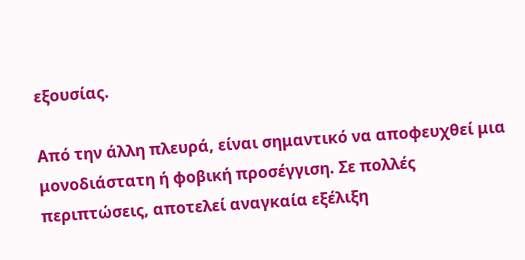εξουσίας.

Από την άλλη πλευρά, είναι σημαντικό να αποφευχθεί μια μονοδιάστατη ή φοβική προσέγγιση. Σε πολλές περιπτώσεις, αποτελεί αναγκαία εξέλιξη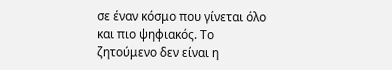σε έναν κόσμο που γίνεται όλο και πιο ψηφιακός. Το ζητούμενο δεν είναι η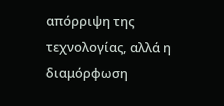απόρριψη της τεχνολογίας, αλλά η διαμόρφωση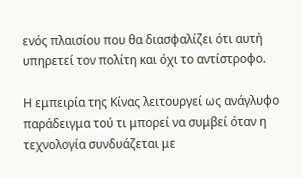ενός πλαισίου που θα διασφαλίζει ότι αυτή υπηρετεί τον πολίτη και όχι το αντίστροφο.

Η εμπειρία της Κίνας λειτουργεί ως ανάγλυφο παράδειγμα τού τι μπορεί να συμβεί όταν η τεχνολογία συνδυάζεται με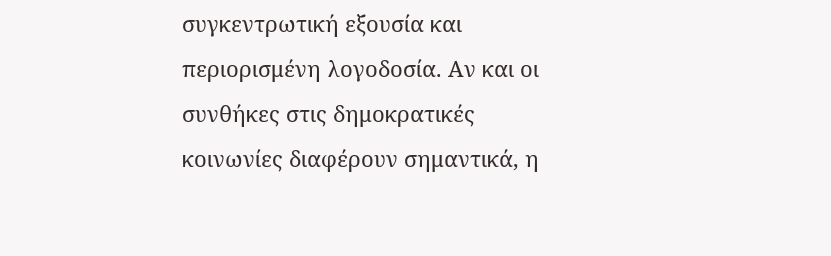συγκεντρωτική εξουσία και περιορισμένη λογοδοσία. Αν και οι συνθήκες στις δημοκρατικές κοινωνίες διαφέρουν σημαντικά, η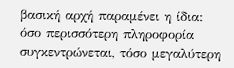βασική αρχή παραμένει η ίδια: όσο περισσότερη πληροφορία συγκεντρώνεται, τόσο μεγαλύτερη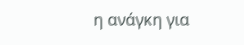η ανάγκη για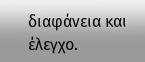διαφάνεια και έλεγχο.